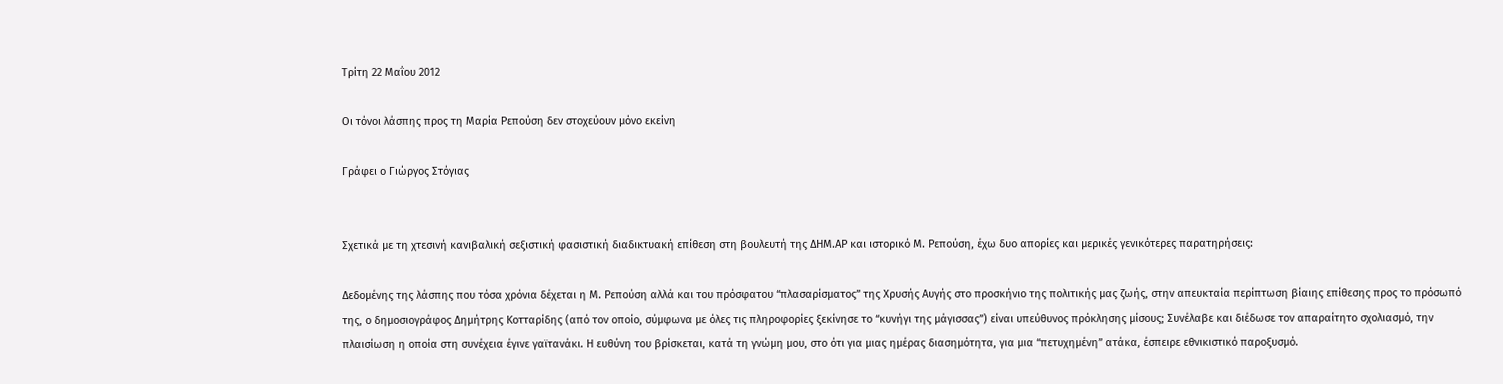Τρίτη 22 Μαΐου 2012

Οι τόνοι λάσπης προς τη Μαρία Ρεπούση δεν στοχεύουν μόνο εκείνη

Γράφει ο Γιώργος Στόγιας


Σχετικά με τη χτεσινή κανιβαλική σεξιστική φασιστική διαδικτυακή επίθεση στη βουλευτή της ΔΗΜ.ΑΡ και ιστορικό Μ. Ρεπούση, έχω δυο απορίες και μερικές γενικότερες παρατηρήσεις:

Δεδομένης της λάσπης που τόσα χρόνια δέχεται η Μ. Ρεπούση αλλά και του πρόσφατου “πλασαρίσματος” της Χρυσής Αυγής στο προσκήνιο της πολιτικής μας ζωής, στην απευκταία περίπτωση βίαιης επίθεσης προς το πρόσωπό της, ο δημοσιογράφος Δημήτρης Κοτταρίδης (από τον οποίο, σύμφωνα με όλες τις πληροφορίες ξεκίνησε το “κυνήγι της μάγισσας”) είναι υπεύθυνος πρόκλησης μίσους; Συνέλαβε και διέδωσε τον απαραίτητο σχολιασμό, την πλαισίωση η οποία στη συνέχεια έγινε γαϊτανάκι. Η ευθύνη του βρίσκεται, κατά τη γνώμη μου, στο ότι για μιας ημέρας διασημότητα, για μια “πετυχημένη” ατάκα, έσπειρε εθνικιστικό παροξυσμό.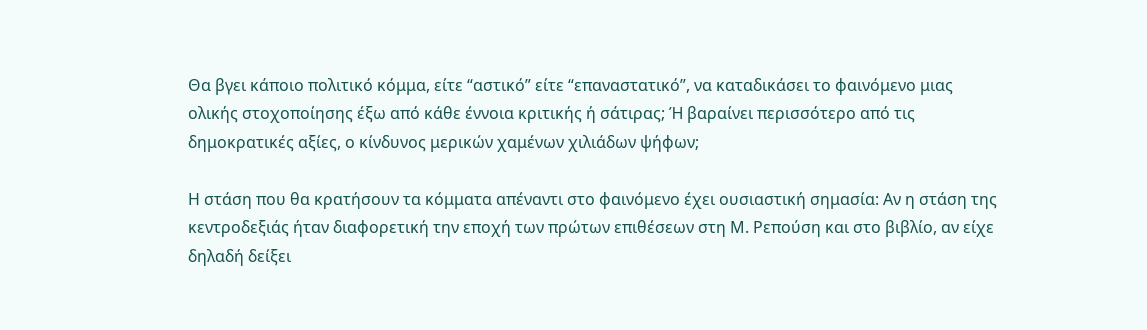Θα βγει κάποιο πολιτικό κόμμα, είτε “αστικό” είτε “επαναστατικό”, να καταδικάσει το φαινόμενο μιας ολικής στοχοποίησης έξω από κάθε έννοια κριτικής ή σάτιρας; Ή βαραίνει περισσότερο από τις δημοκρατικές αξίες, ο κίνδυνος μερικών χαμένων χιλιάδων ψήφων;

Η στάση που θα κρατήσουν τα κόμματα απέναντι στο φαινόμενο έχει ουσιαστική σημασία: Αν η στάση της κεντροδεξιάς ήταν διαφορετική την εποχή των πρώτων επιθέσεων στη Μ. Ρεπούση και στο βιβλίο, αν είχε δηλαδή δείξει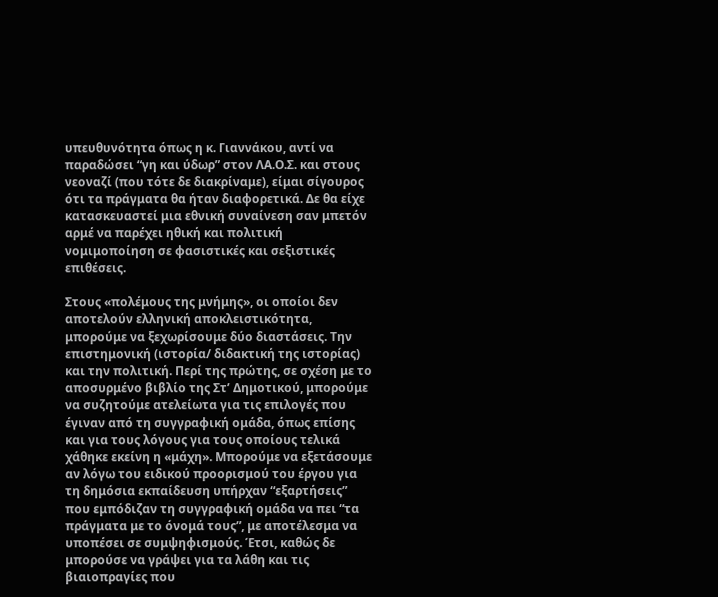υπευθυνότητα όπως η κ. Γιαννάκου, αντί να παραδώσει “γη και ύδωρ” στον ΛΑ.Ο.Σ. και στους νεοναζί (που τότε δε διακρίναμε), είμαι σίγουρος ότι τα πράγματα θα ήταν διαφορετικά. Δε θα είχε κατασκευαστεί μια εθνική συναίνεση σαν μπετόν αρμέ να παρέχει ηθική και πολιτική νομιμοποίηση σε φασιστικές και σεξιστικές επιθέσεις.

Στους «πολέμους της μνήμης», οι οποίοι δεν αποτελούν ελληνική αποκλειστικότητα, μπορούμε να ξεχωρίσουμε δύο διαστάσεις. Την επιστημονική (ιστορία/ διδακτική της ιστορίας) και την πολιτική. Περί της πρώτης, σε σχέση με το αποσυρμένο βιβλίο της Στ’ Δημοτικού, μπορούμε να συζητούμε ατελείωτα για τις επιλογές που έγιναν από τη συγγραφική ομάδα, όπως επίσης και για τους λόγους για τους οποίους τελικά χάθηκε εκείνη η «μάχη». Μπορούμε να εξετάσουμε αν λόγω του ειδικού προορισμού του έργου για τη δημόσια εκπαίδευση υπήρχαν “εξαρτήσεις” που εμπόδιζαν τη συγγραφική ομάδα να πει “τα πράγματα με το όνομά τους”, με αποτέλεσμα να υποπέσει σε συμψηφισμούς. Έτσι, καθώς δε μπορούσε να γράψει για τα λάθη και τις βιαιοπραγίες που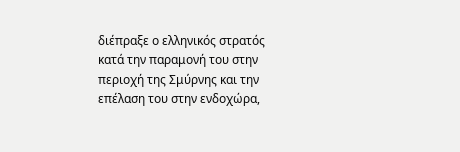διέπραξε ο ελληνικός στρατός κατά την παραμονή του στην περιοχή της Σμύρνης και την επέλαση του στην ενδοχώρα,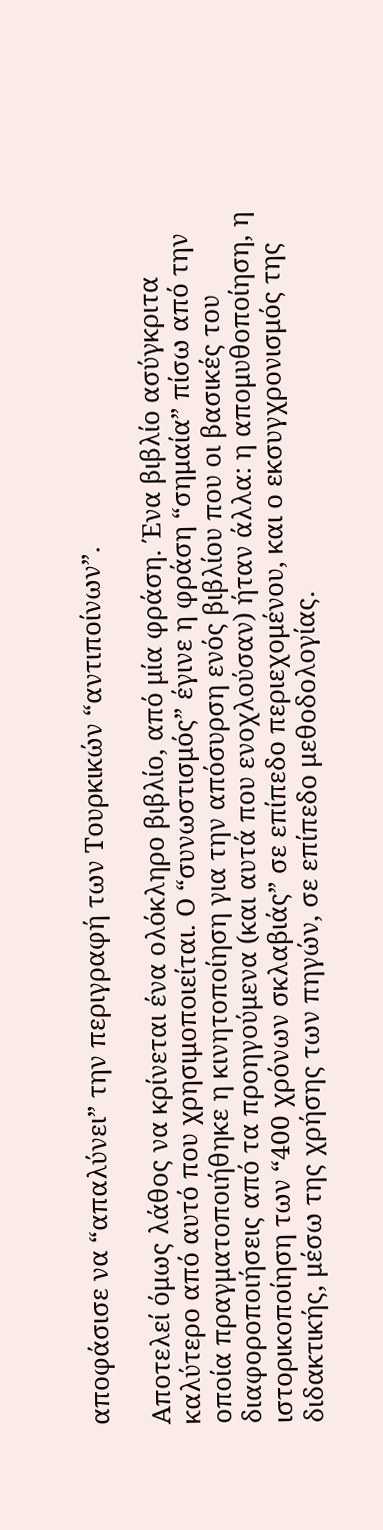αποφάσισε να “απαλύνει” την περιγραφή των Τουρκικών “αντιποίνων”.

Αποτελεί όμως λάθος να κρίνεται ένα ολόκληρο βιβλίο, από μία φράση. Ένα βιβλίο ασύγκριτα καλύτερο από αυτό που χρησιμοποιείται. Ο “συνωστισμός” έγινε η φράση “σημαία” πίσω από την οποία πραγματοποιήθηκε η κινητοποίηση για την απόσυρση ενός βιβλίου που οι βασικές του διαφοροποιήσεις από τα προηγούμενα (και αυτά που ενοχλούσαν) ήταν άλλα: η απομυθοποίηση, η ιστορικοποίηση των “400 χρόνων σκλαβιάς” σε επίπεδο περιεχομένου, και ο εκσυγχρονισμός της διδακτικής, μέσω της χρήσης των πηγών, σε επίπεδο μεθοδολογίας.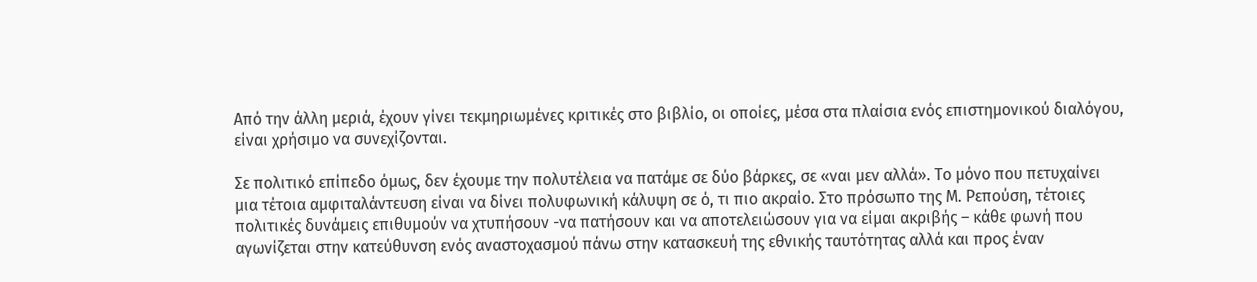Από την άλλη μεριά, έχουν γίνει τεκμηριωμένες κριτικές στο βιβλίο, οι οποίες, μέσα στα πλαίσια ενός επιστημονικού διαλόγου, είναι χρήσιμο να συνεχίζονται.

Σε πολιτικό επίπεδο όμως, δεν έχουμε την πολυτέλεια να πατάμε σε δύο βάρκες, σε «ναι μεν αλλά». Το μόνο που πετυχαίνει μια τέτοια αμφιταλάντευση είναι να δίνει πολυφωνική κάλυψη σε ό, τι πιο ακραίο. Στο πρόσωπο της Μ. Ρεπούση, τέτοιες πολιτικές δυνάμεις επιθυμούν να χτυπήσουν -να πατήσουν και να αποτελειώσουν για να είμαι ακριβής – κάθε φωνή που αγωνίζεται στην κατεύθυνση ενός αναστοχασμού πάνω στην κατασκευή της εθνικής ταυτότητας αλλά και προς έναν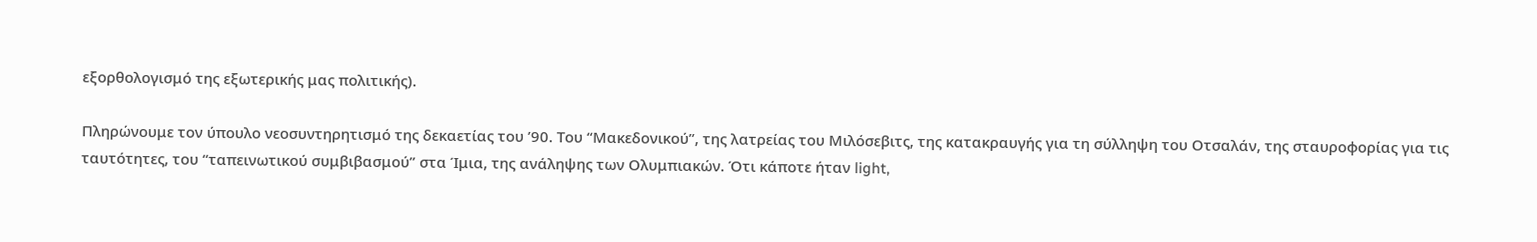εξορθολογισμό της εξωτερικής μας πολιτικής).

Πληρώνουμε τον ύπουλο νεοσυντηρητισμό της δεκαετίας του ’90. Του “Μακεδονικού”, της λατρείας του Μιλόσεβιτς, της κατακραυγής για τη σύλληψη του Οτσαλάν, της σταυροφορίας για τις ταυτότητες, του “ταπεινωτικού συμβιβασμού” στα Ίμια, της ανάληψης των Ολυμπιακών. Ότι κάποτε ήταν light,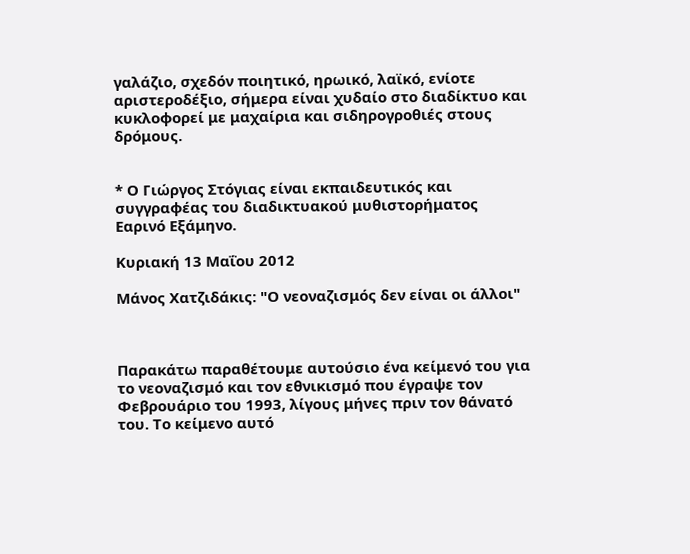γαλάζιο, σχεδόν ποιητικό, ηρωικό, λαϊκό, ενίοτε αριστεροδέξιο, σήμερα είναι χυδαίο στο διαδίκτυο και κυκλοφορεί με μαχαίρια και σιδηρογροθιές στους δρόμους.


* Ο Γιώργος Στόγιας είναι εκπαιδευτικός και συγγραφέας του διαδικτυακού μυθιστορήματος Εαρινό Εξάμηνο.

Κυριακή 13 Μαΐου 2012

Μάνος Χατζιδάκις: "Ο νεοναζισμός δεν είναι οι άλλοι"



Παρακάτω παραθέτουμε αυτούσιο ένα κείμενό του για το νεοναζισμό και τον εθνικισμό που έγραψε τον Φεβρουάριο του 1993, λίγους μήνες πριν τον θάνατό του. Το κείμενο αυτό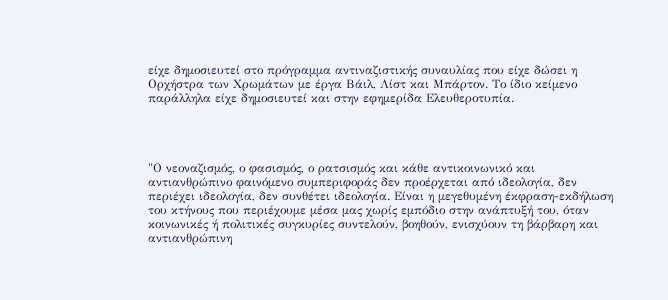είχε δημοσιευτεί στο πρόγραμμα αντιναζιστικής συναυλίας που είχε δώσει η Ορχήστρα των Χρωμάτων με έργα Βάιλ, Λίστ και Μπάρτον. Το ίδιο κείμενο παράλληλα είχε δημοσιευτεί και στην εφημερίδα Ελευθεροτυπία.




"Ο νεοναζισμός, ο φασισμός, ο ρατσισμός και κάθε αντικοινωνικό και αντιανθρώπινο φαινόμενο συμπεριφοράς δεν προέρχεται από ιδεολογία, δεν περιέχει ιδεολογία, δεν συνθέτει ιδεολογία. Είναι η μεγεθυμένη έκφραση-εκδήλωση του κτήνους που περιέχουμε μέσα μας χωρίς εμπόδιο στην ανάπτυξή του, όταν κοινωνικές ή πολιτικές συγκυρίες συντελούν, βοηθούν, ενισχύουν τη βάρβαρη και αντιανθρώπινη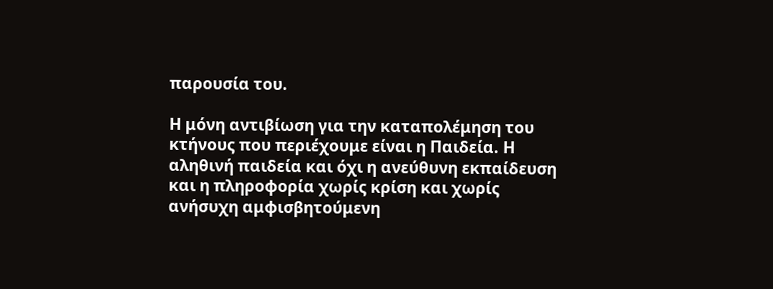παρουσία του.

Η μόνη αντιβίωση για την καταπολέμηση του κτήνους που περιέχουμε είναι η Παιδεία. Η αληθινή παιδεία και όχι η ανεύθυνη εκπαίδευση και η πληροφορία χωρίς κρίση και χωρίς ανήσυχη αμφισβητούμενη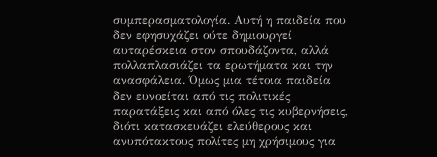συμπερασματολογία. Αυτή η παιδεία που δεν εφησυχάζει ούτε δημιουργεί αυταρέσκεια στον σπουδάζοντα, αλλά πολλαπλασιάζει τα ερωτήματα και την ανασφάλεια. Όμως μια τέτοια παιδεία δεν ευνοείται από τις πολιτικές παρατάξεις και από όλες τις κυβερνήσεις, διότι κατασκευάζει ελεύθερους και ανυπότακτους πολίτες μη χρήσιμους για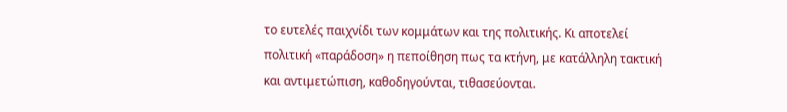το ευτελές παιχνίδι των κομμάτων και της πολιτικής. Κι αποτελεί πολιτική «παράδοση» η πεποίθηση πως τα κτήνη, με κατάλληλη τακτική και αντιμετώπιση, καθοδηγούνται, τιθασεύονται.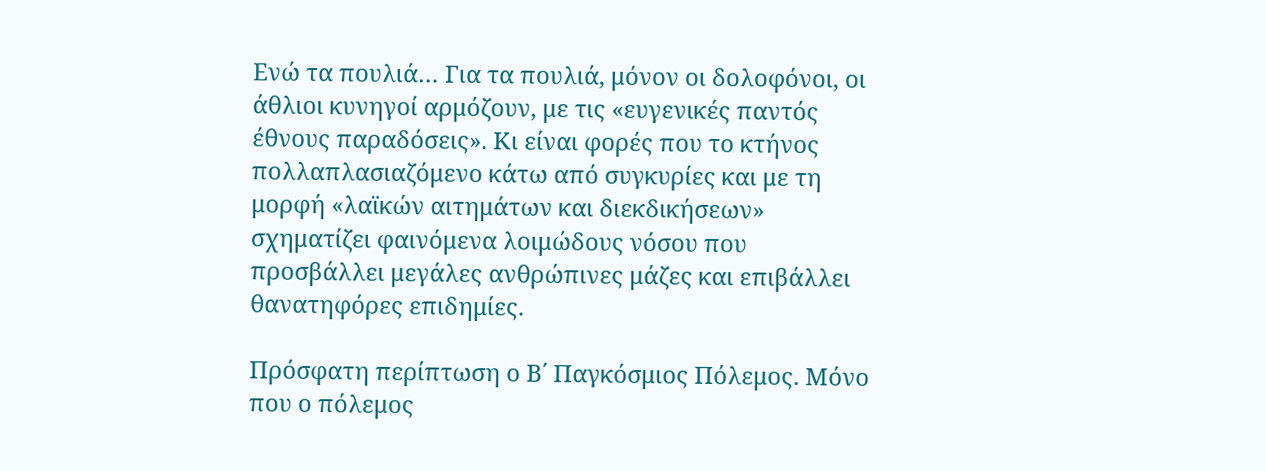Ενώ τα πουλιά… Για τα πουλιά, μόνον οι δολοφόνοι, οι άθλιοι κυνηγοί αρμόζουν, με τις «ευγενικές παντός έθνους παραδόσεις». Κι είναι φορές που το κτήνος πολλαπλασιαζόμενο κάτω από συγκυρίες και με τη μορφή «λαϊκών αιτημάτων και διεκδικήσεων» σχηματίζει φαινόμενα λοιμώδους νόσου που προσβάλλει μεγάλες ανθρώπινες μάζες και επιβάλλει θανατηφόρες επιδημίες.

Πρόσφατη περίπτωση ο Β΄ Παγκόσμιος Πόλεμος. Μόνο που ο πόλεμος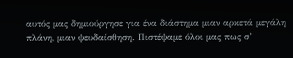αυτός μας δημιούργησε για ένα διάστημα μιαν αρκετά μεγάλη πλάνη, μιαν ψευδαίσθηση. Πιστέψαμε όλοι μας πως σ’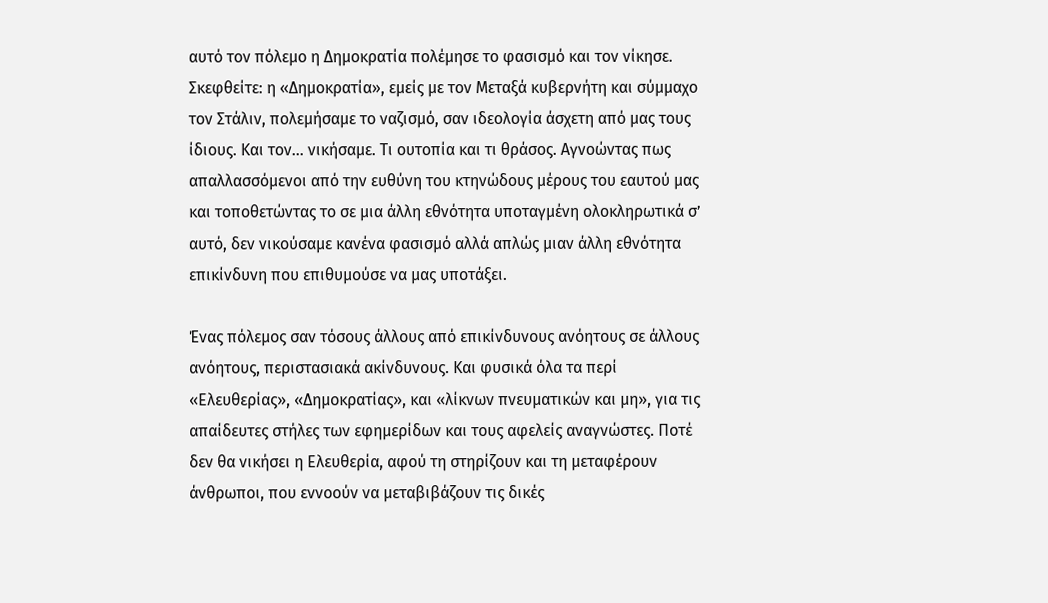αυτό τον πόλεμο η Δημοκρατία πολέμησε το φασισμό και τον νίκησε. Σκεφθείτε: η «Δημοκρατία», εμείς με τον Μεταξά κυβερνήτη και σύμμαχο τον Στάλιν, πολεμήσαμε το ναζισμό, σαν ιδεολογία άσχετη από μας τους ίδιους. Και τον… νικήσαμε. Τι ουτοπία και τι θράσος. Αγνοώντας πως απαλλασσόμενοι από την ευθύνη του κτηνώδους μέρους του εαυτού μας και τοποθετώντας το σε μια άλλη εθνότητα υποταγμένη ολοκληρωτικά σ’ αυτό, δεν νικούσαμε κανένα φασισμό αλλά απλώς μιαν άλλη εθνότητα επικίνδυνη που επιθυμούσε να μας υποτάξει.

Ένας πόλεμος σαν τόσους άλλους από επικίνδυνους ανόητους σε άλλους ανόητους, περιστασιακά ακίνδυνους. Και φυσικά όλα τα περί «Ελευθερίας», «Δημοκρατίας», και «λίκνων πνευματικών και μη», για τις απαίδευτες στήλες των εφημερίδων και τους αφελείς αναγνώστες. Ποτέ δεν θα νικήσει η Ελευθερία, αφού τη στηρίζουν και τη μεταφέρουν άνθρωποι, που εννοούν να μεταβιβάζουν τις δικές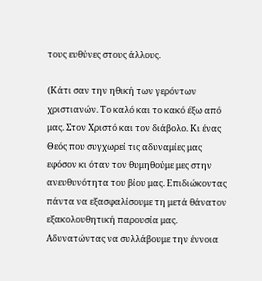τους ευθύνες στους άλλους.

(Κάτι σαν την ηθική των γερόντων χριστιανών. Το καλό και το κακό έξω από μας. Στον Χριστό και τον διάβολο. Κι ένας Θεός που συγχωρεί τις αδυναμίες μας εφόσον κι όταν τον θυμηθούμε μες στην ανευθυνότητα του βίου μας. Επιδιώκοντας πάντα να εξασφαλίσουμε τη μετά θάνατον εξακολουθητική παρουσία μας. Αδυνατώντας να συλλάβουμε την έννοια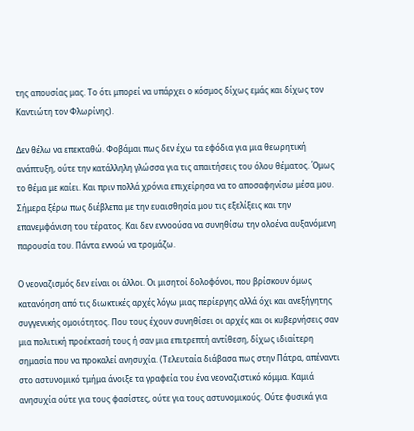της απουσίας μας. Το ότι μπορεί να υπάρχει ο κόσμος δίχως εμάς και δίχως τον Καντιώτη τον Φλωρίνης).

Δεν θέλω να επεκταθώ. Φοβάμαι πως δεν έχω τα εφόδια για μια θεωρητική ανάπτυξη, ούτε την κατάλληλη γλώσσα για τις απαιτήσεις του όλου θέματος. Όμως το θέμα με καίει. Και πριν πολλά χρόνια επιχείρησα να το αποσαφηνίσω μέσα μου. Σήμερα ξέρω πως διέβλεπα με την ευαισθησία μου τις εξελίξεις και την επανεμφάνιση του τέρατος. Και δεν εννοούσα να συνηθίσω την ολοένα αυξανόμενη παρουσία του. Πάντα εννοώ να τρομάζω.

Ο νεοναζισμός δεν είναι οι άλλοι. Οι μισητοί δολοφόνοι, που βρίσκουν όμως κατανόηση από τις διωκτικές αρχές λόγω μιας περίεργης αλλά όχι και ανεξήγητης συγγενικής ομοιότητος. Που τους έχουν συνηθίσει οι αρχές και οι κυβερνήσεις σαν μια πολιτική προέκτασή τους ή σαν μια επιτρεπτή αντίθεση, δίχως ιδιαίτερη σημασία που να προκαλεί ανησυχία. (Τελευταία διάβασα πως στην Πάτρα, απέναντι στο αστυνομικό τμήμα άνοιξε τα γραφεία του ένα νεοναζιστικό κόμμα. Καμιά ανησυχία ούτε για τους φασίστες, ούτε για τους αστυνομικούς. Ούτε φυσικά για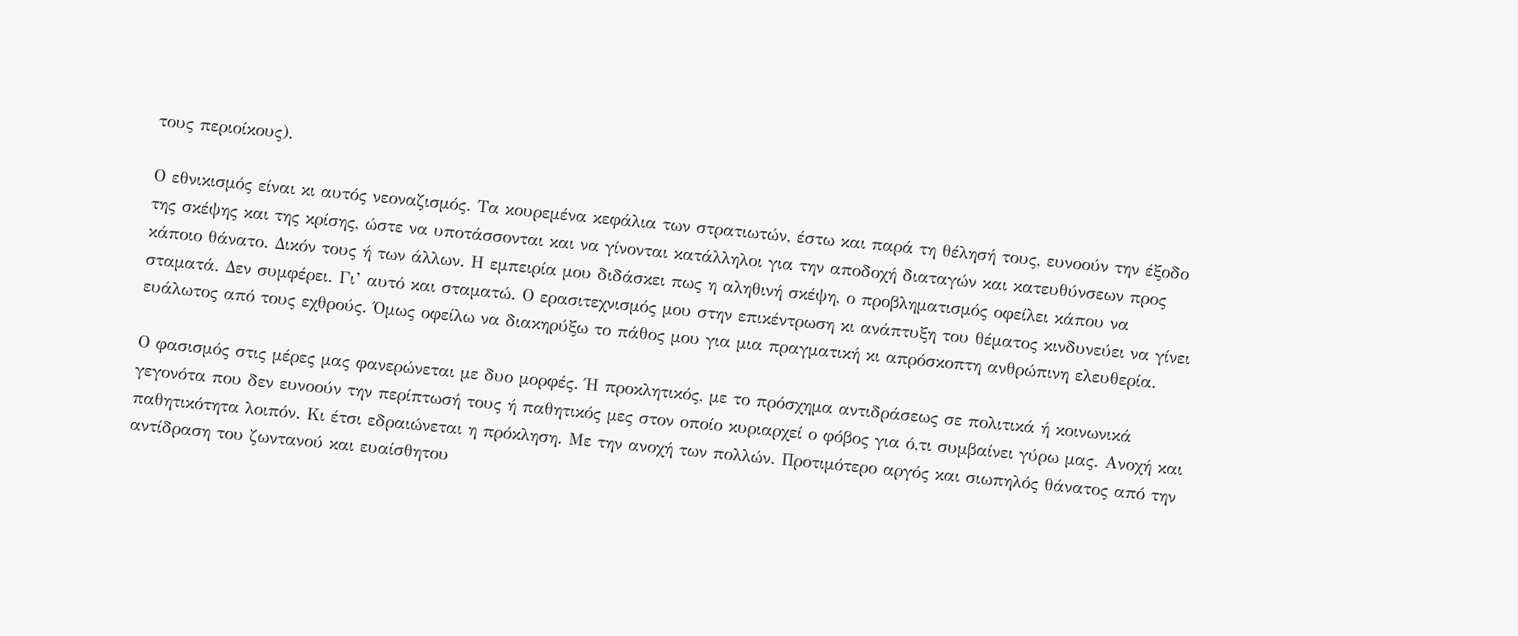τους περιοίκους).

Ο εθνικισμός είναι κι αυτός νεοναζισμός. Τα κουρεμένα κεφάλια των στρατιωτών, έστω και παρά τη θέλησή τους, ευνοούν την έξοδο της σκέψης και της κρίσης, ώστε να υποτάσσονται και να γίνονται κατάλληλοι για την αποδοχή διαταγών και κατευθύνσεων προς κάποιο θάνατο. Δικόν τους ή των άλλων. Η εμπειρία μου διδάσκει πως η αληθινή σκέψη, ο προβληματισμός οφείλει κάπου να σταματά. Δεν συμφέρει. Γι’ αυτό και σταματώ. Ο ερασιτεχνισμός μου στην επικέντρωση κι ανάπτυξη του θέματος κινδυνεύει να γίνει ευάλωτος από τους εχθρούς. Όμως οφείλω να διακηρύξω το πάθος μου για μια πραγματική κι απρόσκοπτη ανθρώπινη ελευθερία.

Ο φασισμός στις μέρες μας φανερώνεται με δυο μορφές. Ή προκλητικός, με το πρόσχημα αντιδράσεως σε πολιτικά ή κοινωνικά γεγονότα που δεν ευνοούν την περίπτωσή τους ή παθητικός μες στον οποίο κυριαρχεί ο φόβος για ό,τι συμβαίνει γύρω μας. Ανοχή και παθητικότητα λοιπόν. Κι έτσι εδραιώνεται η πρόκληση. Με την ανοχή των πολλών. Προτιμότερο αργός και σιωπηλός θάνατος από την αντίδραση του ζωντανού και ευαίσθητου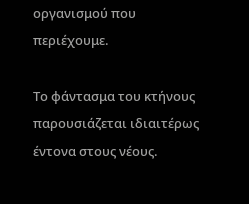οργανισμού που περιέχουμε.

Το φάντασμα του κτήνους παρουσιάζεται ιδιαιτέρως έντονα στους νέους.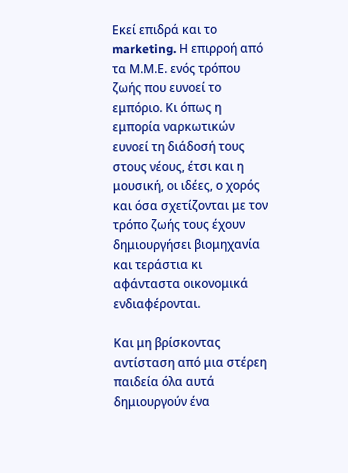Εκεί επιδρά και το marketing. Η επιρροή από τα Μ.Μ.Ε. ενός τρόπου ζωής που ευνοεί το εμπόριο. Κι όπως η εμπορία ναρκωτικών ευνοεί τη διάδοσή τους στους νέους, έτσι και η μουσική, οι ιδέες, ο χορός και όσα σχετίζονται με τον τρόπο ζωής τους έχουν δημιουργήσει βιομηχανία και τεράστια κι αφάνταστα οικονομικά ενδιαφέρονται.

Και μη βρίσκοντας αντίσταση από μια στέρεη παιδεία όλα αυτά δημιουργούν ένα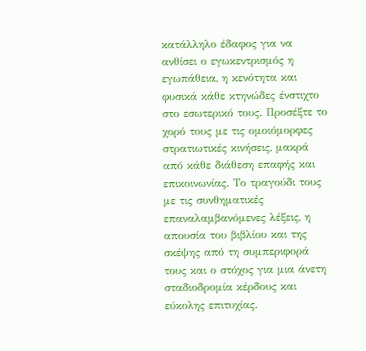κατάλληλο έδαφος για να ανθίσει ο εγωκεντρισμός η εγωπάθεια, η κενότητα και φυσικά κάθε κτηνώδες ένστιχτο στο εσωτερικό τους. Προσέξτε το χορό τους με τις ομοιόμορφες στρατιωτικές κινήσεις, μακρά από κάθε διάθεση επαφής και επικοινωνίας. Το τραγούδι τους με τις συνθηματικές επαναλαμβανόμενες λέξεις, η απουσία του βιβλίου και της σκέψης από τη συμπεριφορά τους και ο στόχος για μια άνετη σταδιοδρομία κέρδους και εύκολης επιτυχίας.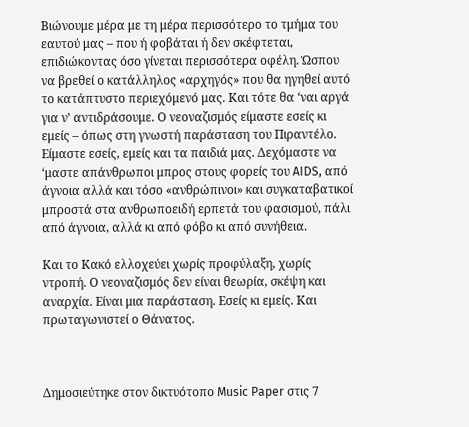Βιώνουμε μέρα με τη μέρα περισσότερο το τμήμα του εαυτού μας – που ή φοβάται ή δεν σκέφτεται, επιδιώκοντας όσο γίνεται περισσότερα οφέλη. Ώσπου να βρεθεί ο κατάλληλος «αρχηγός» που θα ηγηθεί αυτό το κατάπτυστο περιεχόμενό μας. Και τότε θα ‘ναι αργά για ν’ αντιδράσουμε. Ο νεοναζισμός είμαστε εσείς κι εμείς – όπως στη γνωστή παράσταση του Πιραντέλο. Είμαστε εσείς, εμείς και τα παιδιά μας. Δεχόμαστε να ‘μαστε απάνθρωποι μπρος στους φορείς του AIDS, από άγνοια αλλά και τόσο «ανθρώπινοι» και συγκαταβατικοί μπροστά στα ανθρωποειδή ερπετά του φασισμού, πάλι από άγνοια, αλλά κι από φόβο κι από συνήθεια.

Και το Κακό ελλοχεύει χωρίς προφύλαξη, χωρίς ντροπή. Ο νεοναζισμός δεν είναι θεωρία, σκέψη και αναρχία. Είναι μια παράσταση. Εσείς κι εμείς. Και πρωταγωνιστεί ο Θάνατος.



Δημοσιεύτηκε στον δικτυότοπο Music Paper στις 7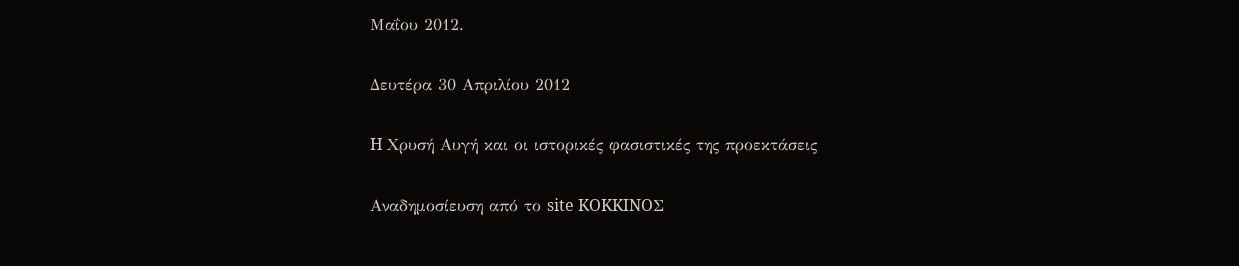Μαΐου 2012.

Δευτέρα 30 Απριλίου 2012

H Χρυσή Αυγή και οι ιστορικές φασιστικές της προεκτάσεις

Αναδημοσίευση από το site KOKKINOΣ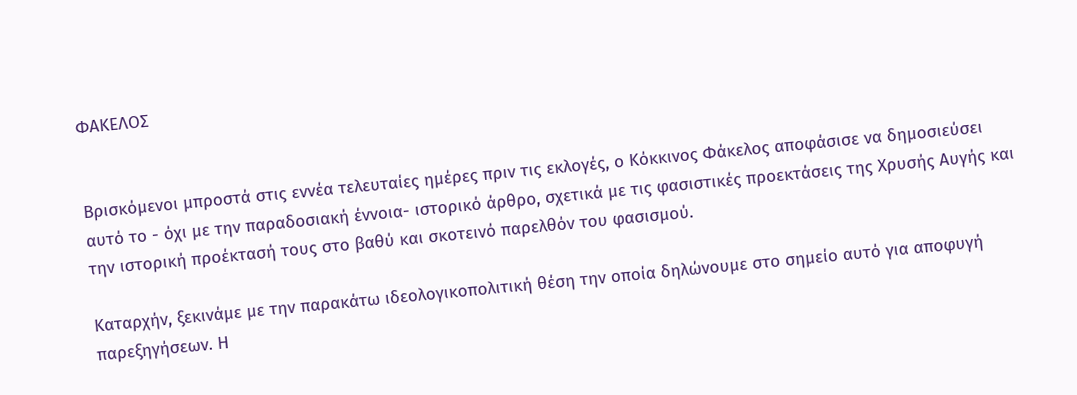ΦΑΚΕΛΟΣ


Βρισκόμενοι μπροστά στις εννέα τελευταίες ημέρες πριν τις εκλογές, ο Κόκκινος Φάκελος αποφάσισε να δημοσιεύσει αυτό το - όχι με την παραδοσιακή έννοια- ιστορικό άρθρο, σχετικά με τις φασιστικές προεκτάσεις της Χρυσής Αυγής και την ιστορική προέκτασή τους στο βαθύ και σκοτεινό παρελθόν του φασισμού.

Καταρχήν, ξεκινάμε με την παρακάτω ιδεολογικοπολιτική θέση την οποία δηλώνουμε στο σημείο αυτό για αποφυγή παρεξηγήσεων. Η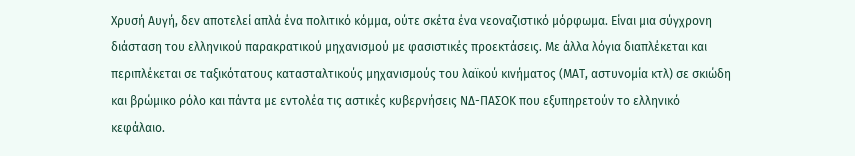Χρυσή Αυγή, δεν αποτελεί απλά ένα πολιτικό κόμμα, ούτε σκέτα ένα νεοναζιστικό μόρφωμα. Είναι μια σύγχρονη διάσταση του ελληνικού παρακρατικού μηχανισμού με φασιστικές προεκτάσεις. Με άλλα λόγια διαπλέκεται και περιπλέκεται σε ταξικότατους κατασταλτικούς μηχανισμούς του λαϊκού κινήματος (ΜΑΤ, αστυνομία κτλ) σε σκιώδη και βρώμικο ρόλο και πάντα με εντολέα τις αστικές κυβερνήσεις ΝΔ-ΠΑΣΟΚ που εξυπηρετούν το ελληνικό κεφάλαιο.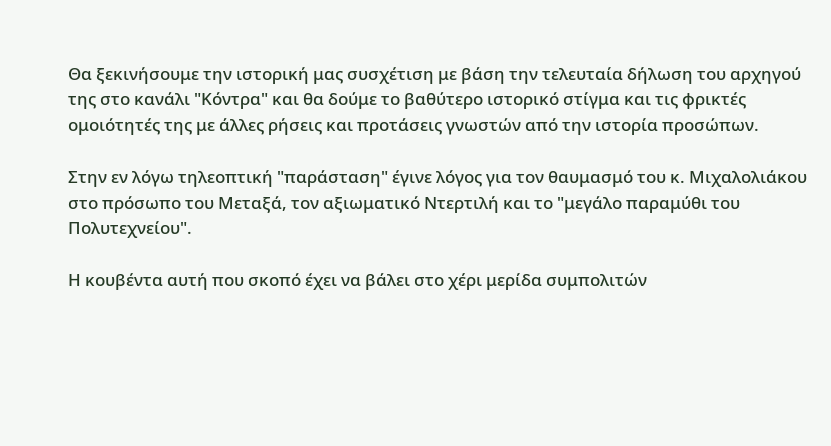Θα ξεκινήσουμε την ιστορική μας συσχέτιση με βάση την τελευταία δήλωση του αρχηγού της στο κανάλι "Κόντρα" και θα δούμε το βαθύτερο ιστορικό στίγμα και τις φρικτές ομοιότητές της με άλλες ρήσεις και προτάσεις γνωστών από την ιστορία προσώπων.

Στην εν λόγω τηλεοπτική "παράσταση" έγινε λόγος για τον θαυμασμό του κ. Μιχαλολιάκου στο πρόσωπο του Μεταξά, τον αξιωματικό Ντερτιλή και το "μεγάλο παραμύθι του Πολυτεχνείου".

Η κουβέντα αυτή που σκοπό έχει να βάλει στο χέρι μερίδα συμπολιτών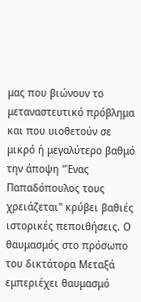μας που βιώνουν το μεταναστευτικό πρόβλημα και που υιοθετούν σε μικρό ή μεγαλύτερο βαθμό την άποψη "Ένας Παπαδόπουλος τους χρειάζεται" κρύβει βαθιές ιστορικές πεποιθήσεις. Ο θαυμασμός στο πρόσωπο του δικτάτορα Μεταξά εμπεριέχει θαυμασμό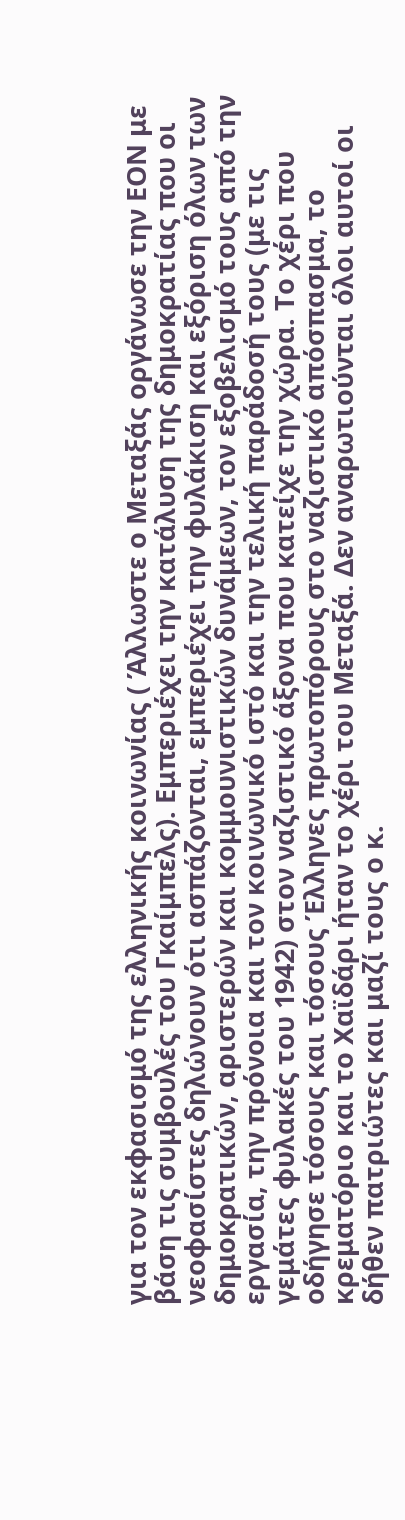για τον εκφασισμό της ελληνικής κοινωνίας ( Άλλωστε ο Μεταξάς οργάνωσε την ΕΟΝ με βάση τις συμβουλές του Γκαίμπελς). Εμπεριέχει την κατάλυση της δημοκρατίας που οι νεοφασίστες δηλώνουν ότι ασπάζονται, εμπεριέχει την φυλάκιση και εξόριση όλων των δημοκρατικών, αριστερών και κομμουνιστικών δυνάμεων, τον εξοβελισμό τους από την εργασία, την πρόνοια και τον κοινωνικό ιστό και την τελική παράδοσή τους (με τις γεμάτες φυλακές του 1942) στον ναζιστικό άξονα που κατείχε την χώρα. Το χέρι που οδήγησε τόσους και τόσους Έλληνες πρωτοπόρους στο ναζιστικό απόσπασμα, το κρεματόριο και το Χαϊδάρι ήταν το χέρι του Μεταξά. Δεν αναρωτιούνται όλοι αυτοί οι δήθεν πατριώτες και μαζί τους ο κ.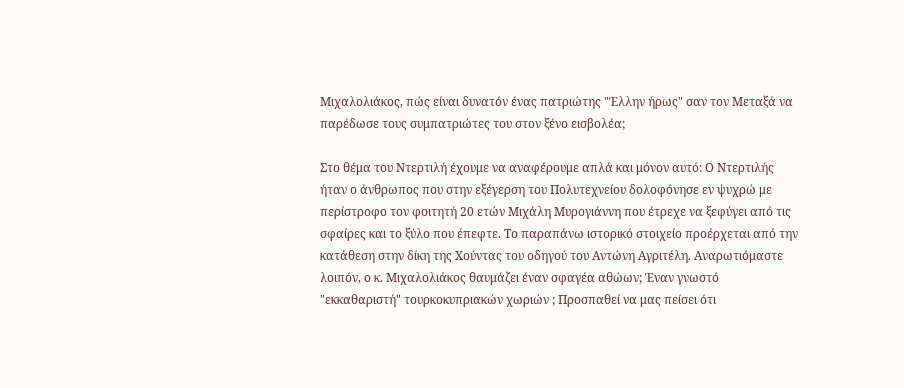Μιχαλολιάκος, πώς είναι δυνατόν ένας πατριώτης "Έλλην ήρως" σαν τον Μεταξά να παρέδωσε τους συμπατριώτες του στον ξένο εισβολέα;

Στο θέμα του Ντερτιλή έχουμε να αναφέρουμε απλά και μόνον αυτό: Ο Ντερτιλής ήταν ο άνθρωπος που στην εξέγερση του Πολυτεχνείου δολοφόνησε εν ψυχρώ με περίστροφο τον φοιτητή 20 ετών Μιχάλη Μυρογιάννη που έτρεχε να ξεφύγει από τις σφαίρες και το ξύλο που έπεφτε. Το παραπάνω ιστορικό στοιχείο προέρχεται από την κατάθεση στην δίκη της Χούντας του οδηγού του Αντώνη Αγριτέλη. Αναρωτιόμαστε λοιπόν, ο κ. Μιχαλολιάκος θαυμάζει έναν σφαγέα αθώων; Έναν γνωστό "εκκαθαριστή" τουρκοκυπριακών χωριών ; Προσπαθεί να μας πείσει ότι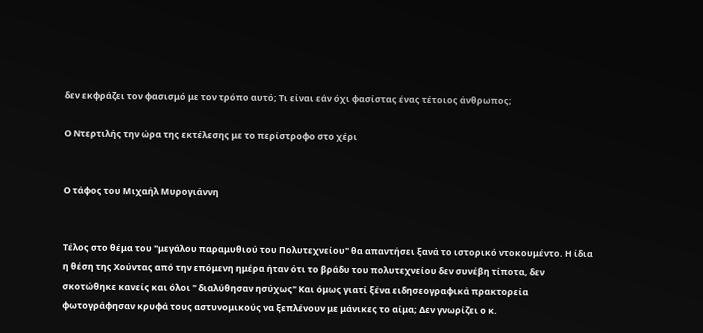δεν εκφράζει τον φασισμό με τον τρόπο αυτό; Τι είναι εάν όχι φασίστας ένας τέτοιος άνθρωπος;

Ο Ντερτιλής την ώρα της εκτέλεσης με το περίστροφο στο χέρι


Ο τάφος του Μιχαήλ Μυρογιάννη


Τέλος στο θέμα του "μεγάλου παραμυθιού του Πολυτεχνείου" θα απαντήσει ξανά το ιστορικό ντοκουμέντο. Η ίδια η θέση της Χούντας από την επόμενη ημέρα ήταν ότι το βράδυ του πολυτεχνείου δεν συνέβη τίποτα, δεν σκοτώθηκε κανείς και όλοι " διαλύθησαν ησύχως" Και όμως γιατί ξένα ειδησεογραφικά πρακτορεία φωτογράφησαν κρυφά τους αστυνομικούς να ξεπλένουν με μάνικες το αίμα; Δεν γνωρίζει ο κ.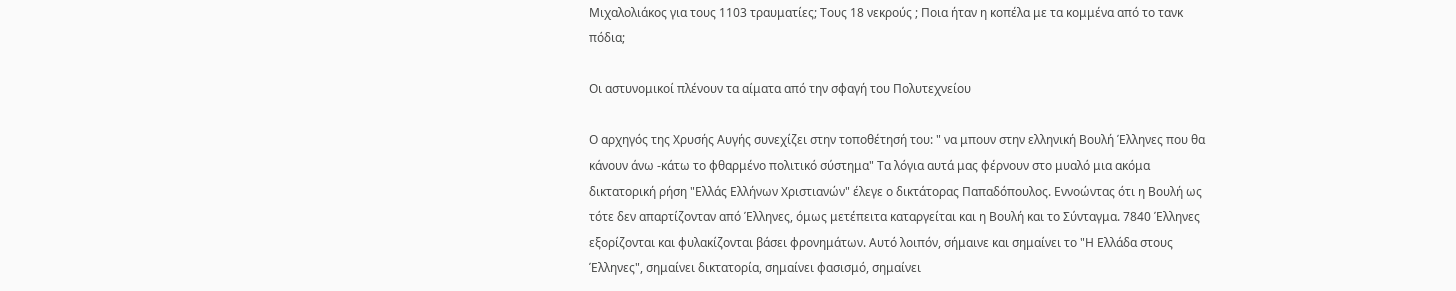Μιχαλολιάκος για τους 1103 τραυματίες; Τους 18 νεκρούς ; Ποια ήταν η κοπέλα με τα κομμένα από το τανκ πόδια;

Οι αστυνομικοί πλένουν τα αίματα από την σφαγή του Πολυτεχνείου

Ο αρχηγός της Χρυσής Αυγής συνεχίζει στην τοποθέτησή του: " να μπουν στην ελληνική Βουλή Έλληνες που θα κάνουν άνω -κάτω το φθαρμένο πολιτικό σύστημα" Τα λόγια αυτά μας φέρνουν στο μυαλό μια ακόμα δικτατορική ρήση "Ελλάς Ελλήνων Χριστιανών" έλεγε ο δικτάτορας Παπαδόπουλος. Εννοώντας ότι η Βουλή ως τότε δεν απαρτίζονταν από Έλληνες, όμως μετέπειτα καταργείται και η Βουλή και το Σύνταγμα. 7840 Έλληνες εξορίζονται και φυλακίζονται βάσει φρονημάτων. Αυτό λοιπόν, σήμαινε και σημαίνει το "Η Ελλάδα στους Έλληνες", σημαίνει δικτατορία, σημαίνει φασισμό, σημαίνει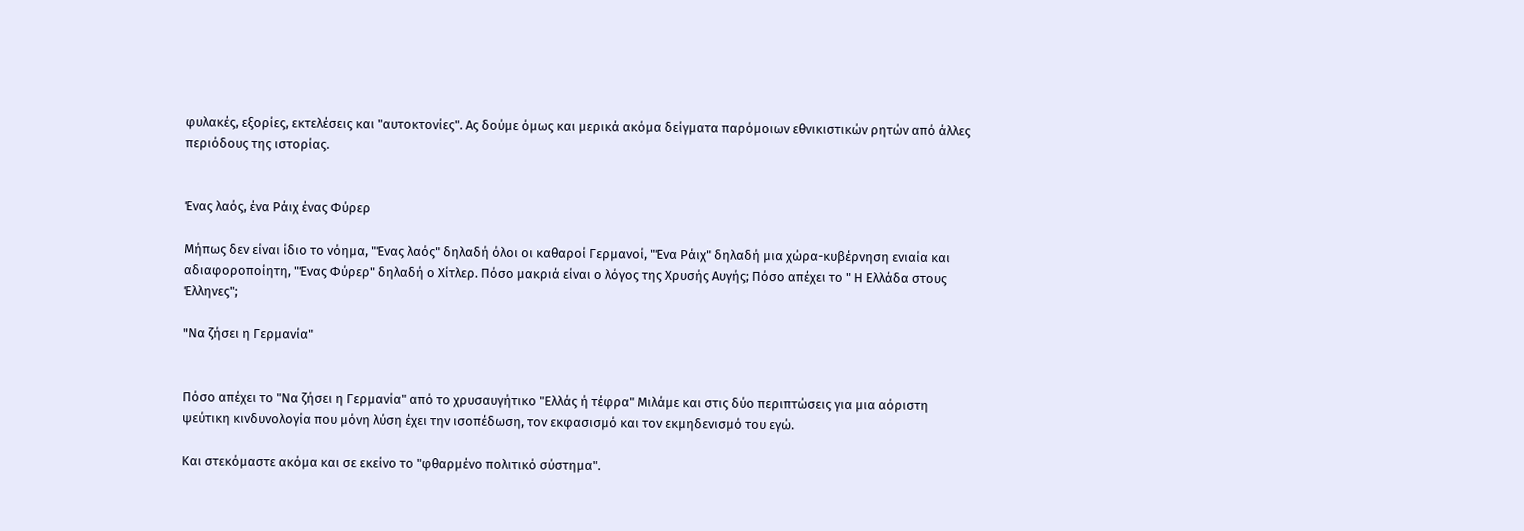φυλακές, εξορίες, εκτελέσεις και "αυτοκτονίες". Ας δούμε όμως και μερικά ακόμα δείγματα παρόμοιων εθνικιστικών ρητών από άλλες περιόδους της ιστορίας.


Ένας λαός, ένα Ράιχ ένας Φύρερ

Μήπως δεν είναι ίδιο το νόημα, "Ένας λαός" δηλαδή όλοι οι καθαροί Γερμανοί, "Ένα Ράιχ" δηλαδή μια χώρα-κυβέρνηση ενιαία και αδιαφοροποίητη, "Ένας Φύρερ" δηλαδή ο Χίτλερ. Πόσο μακριά είναι ο λόγος της Χρυσής Αυγής; Πόσο απέχει το " Η Ελλάδα στους Έλληνες";

"Nα ζήσει η Γερμανία"


Πόσο απέχει το "Να ζήσει η Γερμανία" από το χρυσαυγήτικο "Ελλάς ή τέφρα" Μιλάμε και στις δύο περιπτώσεις για μια αόριστη ψεύτικη κινδυνολογία που μόνη λύση έχει την ισοπέδωση, τον εκφασισμό και τον εκμηδενισμό του εγώ.

Και στεκόμαστε ακόμα και σε εκείνο το "φθαρμένο πολιτικό σύστημα".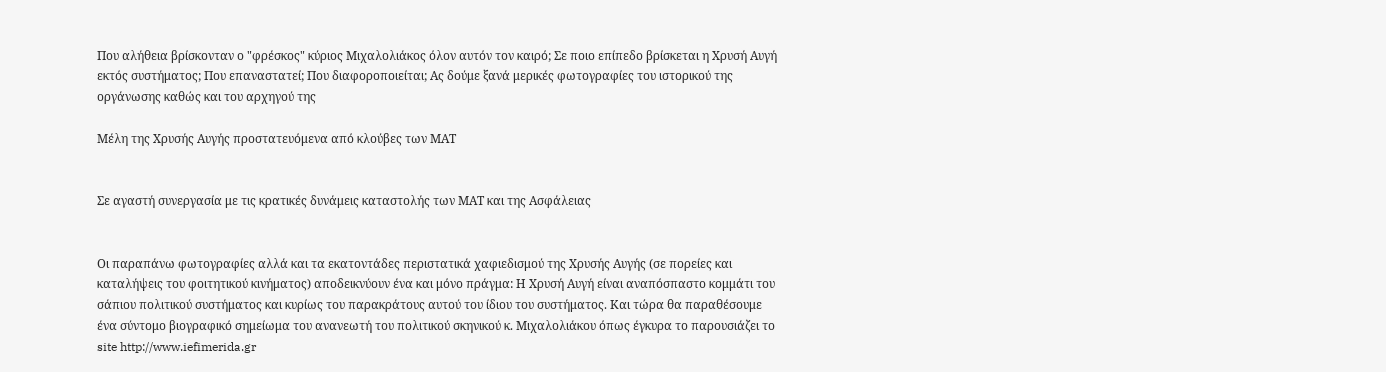Που αλήθεια βρίσκονταν ο "φρέσκος" κύριος Μιχαλολιάκος όλον αυτόν τον καιρό; Σε ποιο επίπεδο βρίσκεται η Χρυσή Αυγή εκτός συστήματος; Που επαναστατεί; Που διαφοροποιείται; Ας δούμε ξανά μερικές φωτογραφίες του ιστορικού της οργάνωσης καθώς και του αρχηγού της

Μέλη της Χρυσής Αυγής προστατευόμενα από κλούβες των ΜΑΤ


Σε αγαστή συνεργασία με τις κρατικές δυνάμεις καταστολής των ΜΑΤ και της Ασφάλειας


Οι παραπάνω φωτογραφίες αλλά και τα εκατοντάδες περιστατικά χαφιεδισμού της Χρυσής Αυγής (σε πορείες και καταλήψεις του φοιτητικού κινήματος) αποδεικνύουν ένα και μόνο πράγμα: Η Χρυσή Αυγή είναι αναπόσπαστο κομμάτι του σάπιου πολιτικού συστήματος και κυρίως του παρακράτους αυτού του ίδιου του συστήματος. Και τώρα θα παραθέσουμε ένα σύντομο βιογραφικό σημείωμα του ανανεωτή του πολιτικού σκηνικού κ. Μιχαλολιάκου όπως έγκυρα το παρουσιάζει το site http://www.iefimerida.gr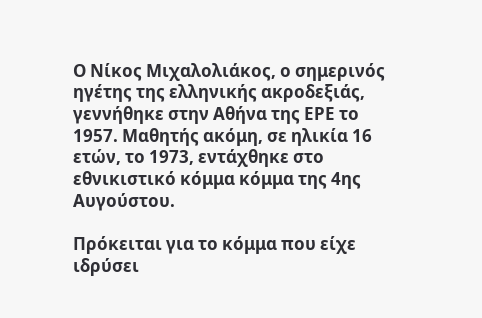Ο Νίκος Μιχαλολιάκος, ο σημερινός ηγέτης της ελληνικής ακροδεξιάς, γεννήθηκε στην Αθήνα της ΕΡΕ το 1957. Μαθητής ακόμη, σε ηλικία 16 ετών, το 1973, εντάχθηκε στο εθνικιστικό κόμμα κόμμα της 4ης Αυγούστου.

Πρόκειται για το κόμμα που είχε ιδρύσει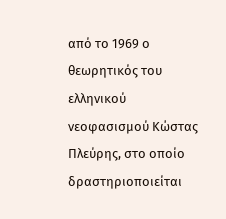από το 1969 ο θεωρητικός του ελληνικού νεοφασισμού Κώστας Πλεύρης, στο οποίο δραστηριοποιείται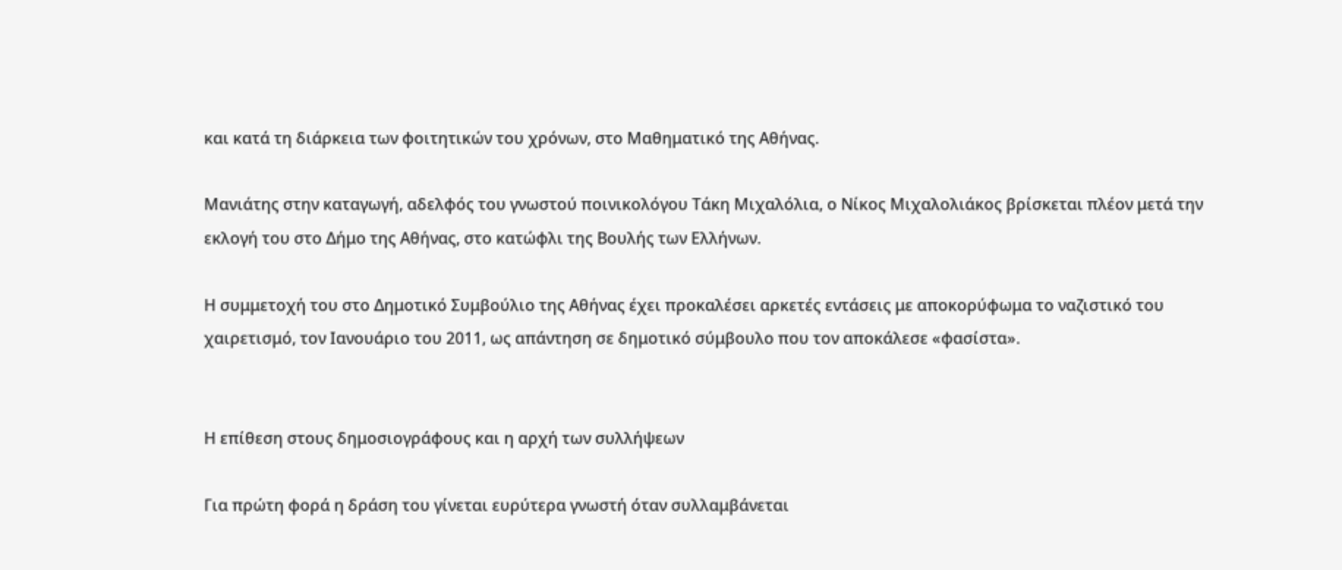και κατά τη διάρκεια των φοιτητικών του χρόνων, στο Μαθηματικό της Αθήνας.

Μανιάτης στην καταγωγή, αδελφός του γνωστού ποινικολόγου Τάκη Μιχαλόλια, ο Νίκος Μιχαλολιάκος βρίσκεται πλέον μετά την εκλογή του στο Δήμο της Αθήνας, στο κατώφλι της Βουλής των Ελλήνων.

Η συμμετοχή του στο Δημοτικό Συμβούλιο της Αθήνας έχει προκαλέσει αρκετές εντάσεις με αποκορύφωμα το ναζιστικό του χαιρετισμό, τον Ιανουάριο του 2011, ως απάντηση σε δημοτικό σύμβουλο που τον αποκάλεσε «φασίστα».


Η επίθεση στους δημοσιογράφους και η αρχή των συλλήψεων

Για πρώτη φορά η δράση του γίνεται ευρύτερα γνωστή όταν συλλαμβάνεται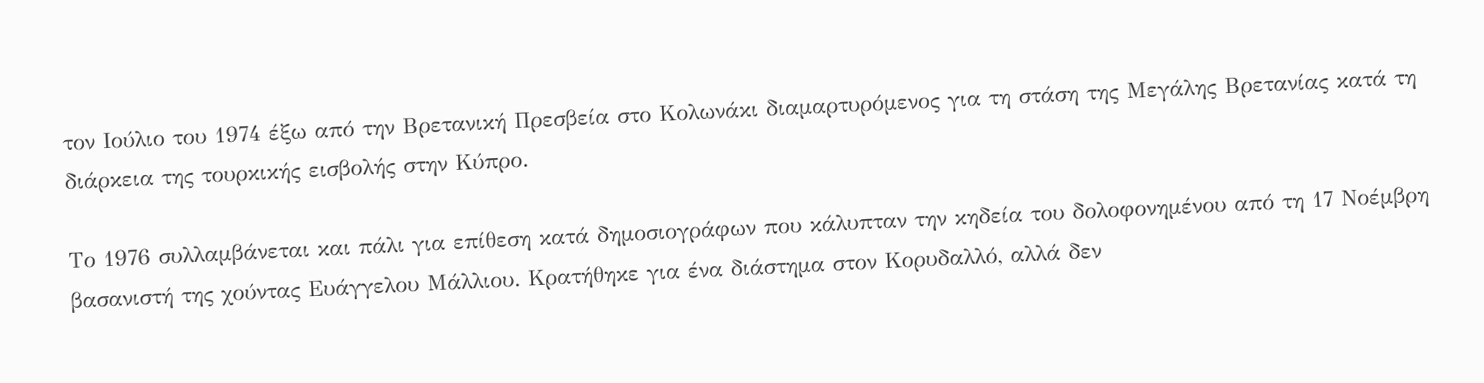τον Ιούλιο του 1974 έξω από την Βρετανική Πρεσβεία στο Κολωνάκι διαμαρτυρόμενος για τη στάση της Μεγάλης Βρετανίας κατά τη διάρκεια της τουρκικής εισβολής στην Κύπρο.

Το 1976 συλλαμβάνεται και πάλι για επίθεση κατά δημοσιογράφων που κάλυπταν την κηδεία του δολοφονημένου από τη 17 Νοέμβρη βασανιστή της χούντας Ευάγγελου Μάλλιου. Κρατήθηκε για ένα διάστημα στον Κορυδαλλό, αλλά δεν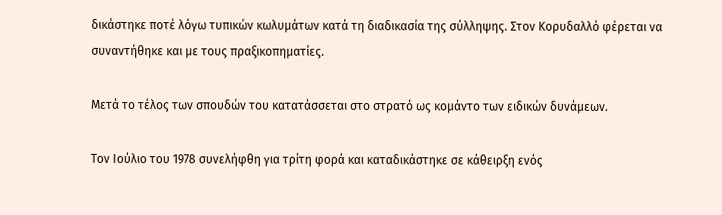δικάστηκε ποτέ λόγω τυπικών κωλυμάτων κατά τη διαδικασία της σύλληψης. Στον Κορυδαλλό φέρεται να συναντήθηκε και με τους πραξικοπηματίες.

Μετά το τέλος των σπουδών του κατατάσσεται στο στρατό ως κομάντο των ειδικών δυνάμεων.

Τον Ιούλιο του 1978 συνελήφθη για τρίτη φορά και καταδικάστηκε σε κάθειρξη ενός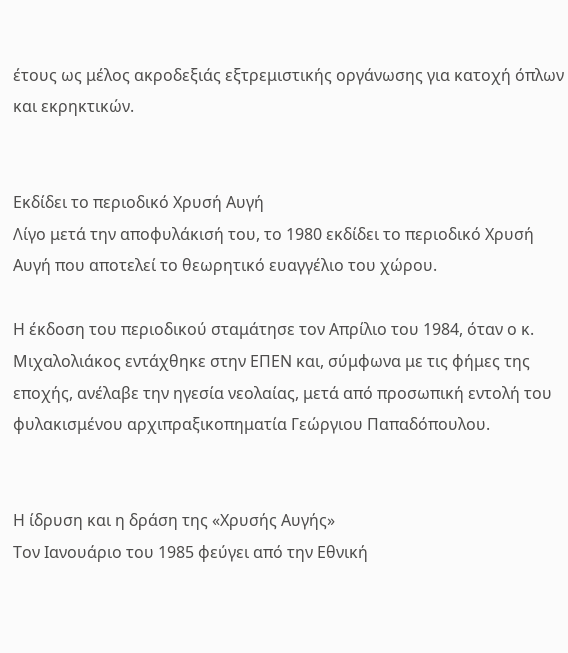έτους ως μέλος ακροδεξιάς εξτρεμιστικής οργάνωσης για κατοχή όπλων και εκρηκτικών.


Εκδίδει το περιοδικό Χρυσή Αυγή
Λίγο μετά την αποφυλάκισή του, το 1980 εκδίδει το περιοδικό Χρυσή Αυγή που αποτελεί το θεωρητικό ευαγγέλιο του χώρου.

Η έκδοση του περιοδικού σταμάτησε τον Απρίλιο του 1984, όταν ο κ. Μιχαλολιάκος εντάχθηκε στην ΕΠΕΝ και, σύμφωνα με τις φήμες της εποχής, ανέλαβε την ηγεσία νεολαίας, μετά από προσωπική εντολή του φυλακισμένου αρχιπραξικοπηματία Γεώργιου Παπαδόπουλου.


Η ίδρυση και η δράση της «Χρυσής Αυγής»
Τον Ιανουάριο του 1985 φεύγει από την Εθνική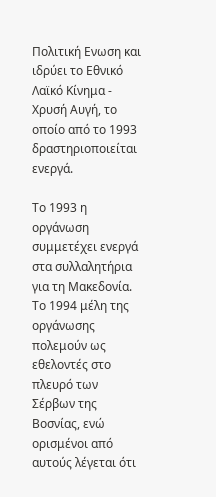Πολιτική Ενωση και ιδρύει το Εθνικό Λαϊκό Κίνημα - Χρυσή Αυγή, το οποίο από το 1993 δραστηριοποιείται ενεργά.

Το 1993 η οργάνωση συμμετέχει ενεργά στα συλλαλητήρια για τη Μακεδονία. Το 1994 μέλη της οργάνωσης πολεμούν ως εθελοντές στο πλευρό των Σέρβων της Βοσνίας, ενώ ορισμένοι από αυτούς λέγεται ότι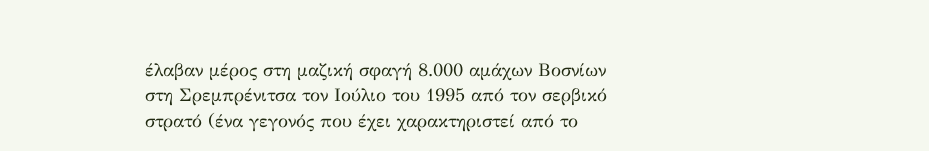έλαβαν μέρος στη μαζική σφαγή 8.000 αμάχων Βοσνίων στη Σρεμπρένιτσα τον Ιούλιο του 1995 από τον σερβικό στρατό (ένα γεγονός που έχει χαρακτηριστεί από το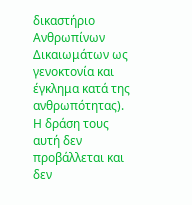δικαστήριο Ανθρωπίνων Δικαιωμάτων ως γενοκτονία και έγκλημα κατά της ανθρωπότητας). Η δράση τους αυτή δεν προβάλλεται και δεν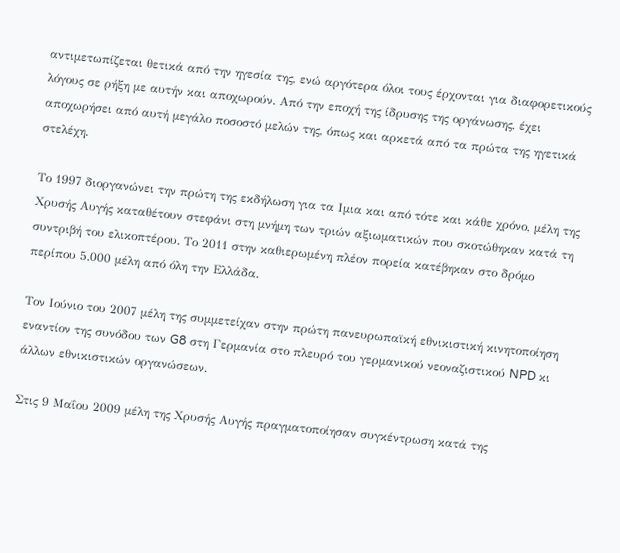αντιμετωπίζεται θετικά από την ηγεσία της, ενώ αργότερα όλοι τους έρχονται για διαφορετικούς λόγους σε ρήξη με αυτήν και αποχωρούν. Από την εποχή της ίδρυσης της οργάνωσης, έχει αποχωρήσει από αυτή μεγάλο ποσοστό μελών της, όπως και αρκετά από τα πρώτα της ηγετικά στελέχη.

Το 1997 διοργανώνει την πρώτη της εκδήλωση για τα Ιμια και από τότε και κάθε χρόνο, μέλη της Χρυσής Αυγής καταθέτουν στεφάνι στη μνήμη των τριών αξιωματικών που σκοτώθηκαν κατά τη συντριβή του ελικοπτέρου. Το 2011 στην καθιερωμένη πλέον πορεία κατέβηκαν στο δρόμο περίπου 5.000 μέλη από όλη την Ελλάδα.

Τον Ιούνιο του 2007 μέλη της συμμετείχαν στην πρώτη πανευρωπαϊκή εθνικιστική κινητοποίηση εναντίον της συνόδου των G8 στη Γερμανία στο πλευρό του γερμανικού νεοναζιστικού NPD κι άλλων εθνικιστικών οργανώσεων.

Στις 9 Μαΐου 2009 μέλη της Χρυσής Αυγής πραγματοποίησαν συγκέντρωση κατά της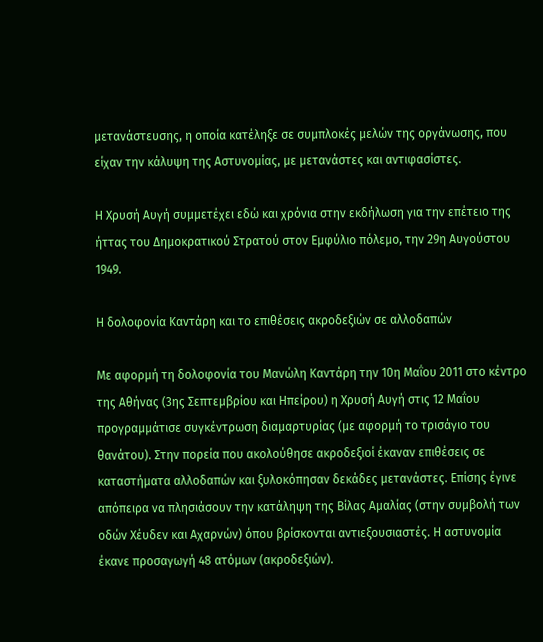μετανάστευσης, η οποία κατέληξε σε συμπλοκές μελών της οργάνωσης, που είχαν την κάλυψη της Αστυνομίας, με μετανάστες και αντιφασίστες.

Η Χρυσή Αυγή συμμετέχει εδώ και χρόνια στην εκδήλωση για την επέτειο της ήττας του Δημοκρατικού Στρατού στον Εμφύλιο πόλεμο, την 29η Αυγούστου 1949.

Η δολοφονία Καντάρη και το επιθέσεις ακροδεξιών σε αλλοδαπών

Με αφορμή τη δολοφονία του Μανώλη Καντάρη την 10η Μαΐου 2011 στο κέντρο της Αθήνας (3ης Σεπτεμβρίου και Ηπείρου) η Χρυσή Αυγή στις 12 Μαΐου προγραμμάτισε συγκέντρωση διαμαρτυρίας (με αφορμή το τρισάγιο του θανάτου). Στην πορεία που ακολούθησε ακροδεξιοί έκαναν επιθέσεις σε καταστήματα αλλοδαπών και ξυλοκόπησαν δεκάδες μετανάστες. Επίσης έγινε απόπειρα να πλησιάσουν την κατάληψη της Βίλας Αμαλίας (στην συμβολή των οδών Χέυδεν και Αχαρνών) όπου βρίσκονται αντιεξουσιαστές. Η αστυνομία έκανε προσαγωγή 48 ατόμων (ακροδεξιών).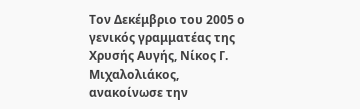Τον Δεκέμβριο του 2005 ο γενικός γραμματέας της Χρυσής Αυγής, Νίκος Γ. Μιχαλολιάκος, ανακοίνωσε την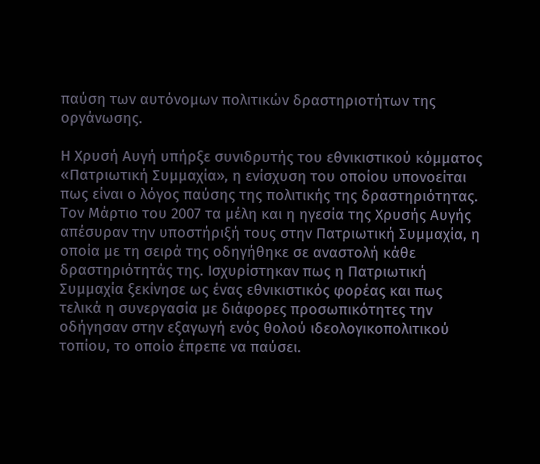παύση των αυτόνομων πολιτικών δραστηριοτήτων της οργάνωσης.

Η Χρυσή Αυγή υπήρξε συνιδρυτής του εθνικιστικού κόμματος «Πατριωτική Συμμαχία», η ενίσχυση του οποίου υπονοείται πως είναι ο λόγος παύσης της πολιτικής της δραστηριότητας. Τον Μάρτιο του 2007 τα μέλη και η ηγεσία της Χρυσής Αυγής απέσυραν την υποστήριξή τους στην Πατριωτική Συμμαχία, η οποία με τη σειρά της οδηγήθηκε σε αναστολή κάθε δραστηριότητάς της. Ισχυρίστηκαν πως η Πατριωτική Συμμαχία ξεκίνησε ως ένας εθνικιστικός φορέας και πως τελικά η συνεργασία με διάφορες προσωπικότητες την οδήγησαν στην εξαγωγή ενός θολού ιδεολογικοπολιτικού τοπίου, το οποίο έπρεπε να παύσει.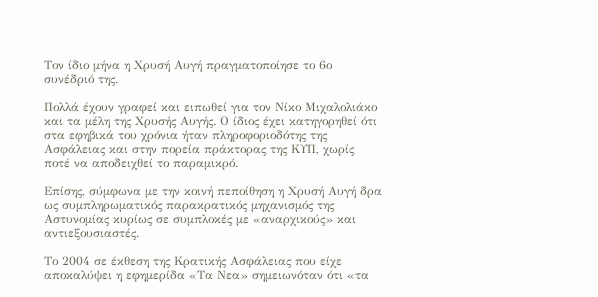Τον ίδιο μήνα η Χρυσή Αυγή πραγματοποίησε το 6ο συνέδριό της.

Πολλά έχουν γραφεί και ειπωθεί για τον Νίκο Μιχαλολιάκο και τα μέλη της Χρυσής Αυγής. Ο ίδιος έχει κατηγορηθεί ότι στα εφηβικά του χρόνια ήταν πληροφοριοδότης της Ασφάλειας και στην πορεία πράκτορας της ΚΥΠ, χωρίς ποτέ να αποδειχθεί το παραμικρό.

Επίσης, σύμφωνα με την κοινή πεποίθηση η Χρυσή Αυγή δρα ως συμπληρωματικός παρακρατικός μηχανισμός της Αστυνομίας κυρίως σε συμπλοκές με «αναρχικούς» και αντιεξουσιαστές.

Το 2004 σε έκθεση της Κρατικής Ασφάλειας που είχε αποκαλύψει η εφημερίδα «Τα Νεα» σημειωνόταν ότι «τα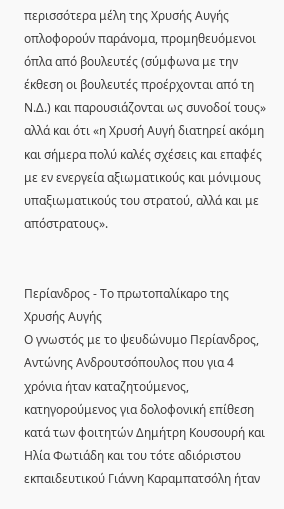περισσότερα μέλη της Χρυσής Αυγής οπλοφορούν παράνομα, προμηθευόμενοι όπλα από βουλευτές (σύμφωνα με την έκθεση οι βουλευτές προέρχονται από τη Ν.Δ.) και παρουσιάζονται ως συνοδοί τους» αλλά και ότι «η Χρυσή Αυγή διατηρεί ακόμη και σήμερα πολύ καλές σχέσεις και επαφές με εν ενεργεία αξιωματικούς και μόνιμους υπαξιωματικούς του στρατού, αλλά και με απόστρατους».


Περίανδρος - Το πρωτοπαλίκαρο της Χρυσής Αυγής
Ο γνωστός με το ψευδώνυμο Περίανδρος, Αντώνης Ανδρουτσόπουλος που για 4 χρόνια ήταν καταζητούμενος, κατηγορούμενος για δολοφονική επίθεση κατά των φοιτητών Δημήτρη Κουσουρή και Ηλία Φωτιάδη και του τότε αδιόριστου εκπαιδευτικού Γιάννη Καραμπατσόλη ήταν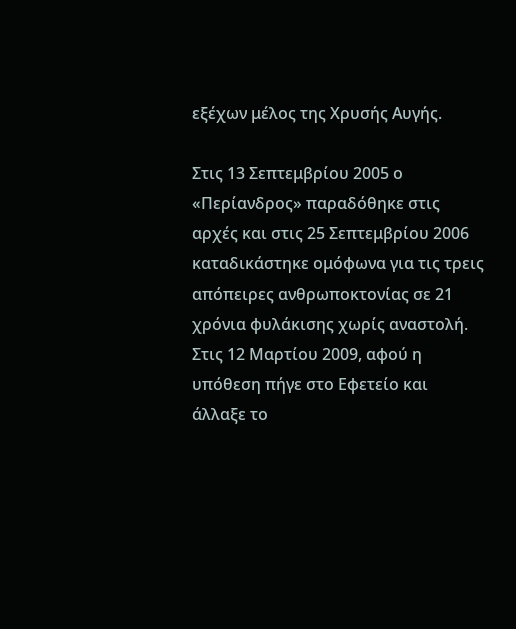εξέχων μέλος της Χρυσής Αυγής.

Στις 13 Σεπτεμβρίου 2005 ο «Περίανδρος» παραδόθηκε στις αρχές και στις 25 Σεπτεμβρίου 2006 καταδικάστηκε ομόφωνα για τις τρεις απόπειρες ανθρωποκτονίας σε 21 χρόνια φυλάκισης χωρίς αναστολή. Στις 12 Μαρτίου 2009, αφού η υπόθεση πήγε στο Εφετείο και άλλαξε το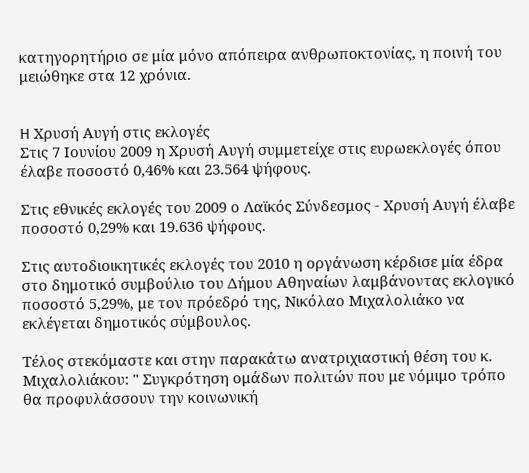κατηγορητήριο σε μία μόνο απόπειρα ανθρωποκτονίας, η ποινή του μειώθηκε στα 12 χρόνια.


H Χρυσή Αυγή στις εκλογές
Στις 7 Ιουνίου 2009 η Χρυσή Αυγή συμμετείχε στις ευρωεκλογές όπου έλαβε ποσοστό 0,46% και 23.564 ψήφους.

Στις εθνικές εκλογές του 2009 ο Λαϊκός Σύνδεσμος - Χρυσή Αυγή έλαβε ποσοστό 0,29% και 19.636 ψήφους.

Στις αυτοδιοικητικές εκλογές του 2010 η οργάνωση κέρδισε μία έδρα στο δημοτικό συμβούλιο του Δήμου Αθηναίων λαμβάνοντας εκλογικό ποσοστό 5,29%, με τον πρόεδρό της, Νικόλαο Μιχαλολιάκο να εκλέγεται δημοτικός σύμβουλος.

Τέλος στεκόμαστε και στην παρακάτω ανατριχιαστική θέση του κ. Μιχαλολιάκου: " Συγκρότηση ομάδων πολιτών που με νόμιμο τρόπο θα προφυλάσσουν την κοινωνική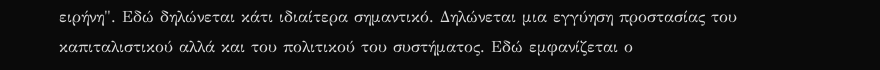ειρήνη". Εδώ δηλώνεται κάτι ιδιαίτερα σημαντικό. Δηλώνεται μια εγγύηση προστασίας του καπιταλιστικού αλλά και του πολιτικού του συστήματος. Εδώ εμφανίζεται ο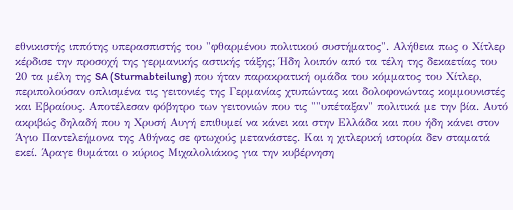εθνικιστής ιππότης υπερασπιστής του "φθαρμένου πολιτικού συστήματος". Αλήθεια πως ο Χίτλερ κέρδισε την προσοχή της γερμανικής αστικής τάξης; Ήδη λοιπόν από τα τέλη της δεκαετίας του 20 τα μέλη της SA (Sturmabteilung) που ήταν παρακρατική ομάδα του κόμματος του Χίτλερ, περιπολούσαν οπλισμένα τις γειτονιές της Γερμανίας χτυπώντας και δολοφονώντας κομμουνιστές και Εβραίους. Αποτέλεσαν φόβητρο των γειτονιών που τις ""υπέταξαν" πολιτικά με την βία. Αυτό ακριβώς δηλαδή που η Χρυσή Αυγή επιθυμεί να κάνει και στην Ελλάδα και που ήδη κάνει στον Άγιο Παντελεήμονα της Αθήνας σε φτωχούς μετανάστες. Και η χιτλερική ιστορία δεν σταματά εκεί. Άραγε θυμάται ο κύριος Μιχαλολιάκος για την κυβέρνηση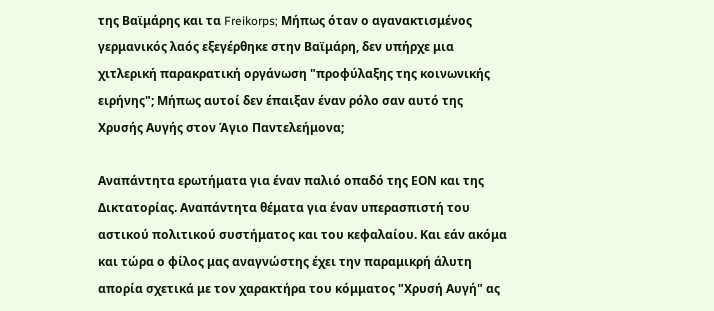της Βαϊμάρης και τα Freikorps; Μήπως όταν ο αγανακτισμένος γερμανικός λαός εξεγέρθηκε στην Βαϊμάρη, δεν υπήρχε μια χιτλερική παρακρατική οργάνωση "προφύλαξης της κοινωνικής ειρήνης"; Μήπως αυτοί δεν έπαιξαν έναν ρόλο σαν αυτό της Χρυσής Αυγής στον Άγιο Παντελεήμονα;

Αναπάντητα ερωτήματα για έναν παλιό οπαδό της ΕΟΝ και της Δικτατορίας. Αναπάντητα θέματα για έναν υπερασπιστή του αστικού πολιτικού συστήματος και του κεφαλαίου. Και εάν ακόμα και τώρα ο φίλος μας αναγνώστης έχει την παραμικρή άλυτη απορία σχετικά με τον χαρακτήρα του κόμματος "Χρυσή Αυγή" ας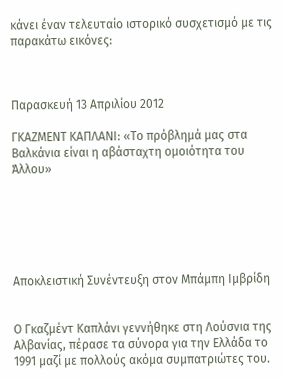κάνει έναν τελευταίο ιστορικό συσχετισμό με τις παρακάτω εικόνες:



Παρασκευή 13 Απριλίου 2012

ΓΚΑΖΜEΝΤ ΚΑΠΛAΝΙ: «Το πρόβλημά μας στα Βαλκάνια είναι η αβάσταχτη ομοιότητα του Άλλου»






Αποκλειστική Συνέντευξη στον Μπάμπη Ιμβρίδη


Ο Γκαζμέντ Καπλάνι γεννήθηκε στη Λούσνια της Αλβανίας, πέρασε τα σύνορα για την Ελλάδα το 1991 μαζί με πολλούς ακόμα συμπατριώτες του.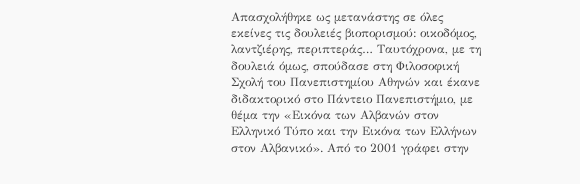Απασχολήθηκε ως μετανάστης σε όλες εκείνες τις δουλειές βιοπορισμού: οικοδόμος, λαντζιέρης, περιπτεράς… Ταυτόχρονα, με τη δουλειά όμως, σπούδασε στη Φιλοσοφική Σχολή του Πανεπιστημίου Αθηνών και έκανε διδακτορικό στο Πάντειο Πανεπιστήμιο, με θέμα την «Εικόνα των Αλβανών στον Ελληνικό Τύπο και την Εικόνα των Ελλήνων στον Αλβανικό». Από το 2001 γράφει στην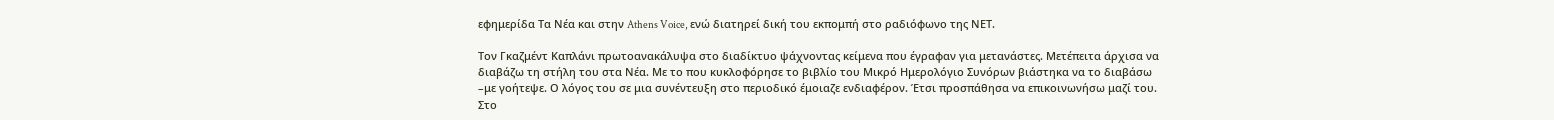εφημερίδα Τα Νέα και στην Athens Voice, ενώ διατηρεί δική του εκπομπή στο ραδιόφωνο της ΝΕΤ.

Τον Γκαζμέντ Καπλάνι πρωτοανακάλυψα στο διαδίκτυο ψάχνοντας κείμενα που έγραφαν για μετανάστες. Μετέπειτα άρχισα να διαβάζω τη στήλη του στα Νέα. Με το που κυκλοφόρησε το βιβλίο του Μικρό Ημερολόγιο Συνόρων βιάστηκα να το διαβάσω –με γοήτεψε. Ο λόγος του σε μια συνέντευξη στο περιοδικό έμοιαζε ενδιαφέρον. Έτσι προσπάθησα να επικοινωνήσω μαζί του. Στο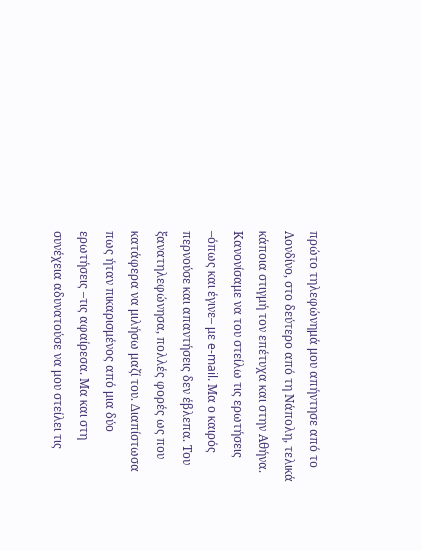πρώτο τηλεφώνημά μου απήντησε από το Λονδίνο, στο δεύτερο από τη Νάπολη, τελικά κάποια στιγμή τον επέτυχα και στην Αθήνα. Κανονίσαμε να του στείλω τις ερωτήσεις –όπως και έγινε– με e-mail. Μα ο καιρός περνούσε και απαντήσεις δεν έβλεπα. Του ξανατηλεφώνησα, πολλές φορές ως που κατάφερα να μιλήσω μαζί του. Διαπίστωσα πως ήταν πικαρισμένος από μια δύο ερωτήσεις –τις αφαίρεσα. Μα και στη συνέχεια αδυνατούσε να μου στείλει τις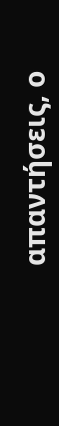απαντήσεις, ο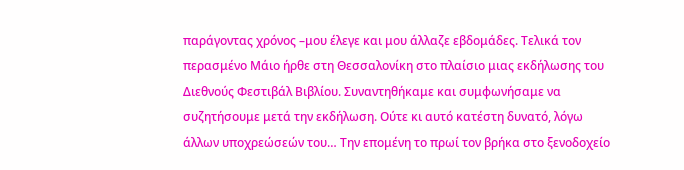παράγοντας χρόνος –μου έλεγε και μου άλλαζε εβδομάδες. Τελικά τον περασμένο Μάιο ήρθε στη Θεσσαλονίκη στο πλαίσιο μιας εκδήλωσης του Διεθνούς Φεστιβάλ Βιβλίου. Συναντηθήκαμε και συμφωνήσαμε να συζητήσουμε μετά την εκδήλωση. Ούτε κι αυτό κατέστη δυνατό, λόγω άλλων υποχρεώσεών του… Την επομένη το πρωί τον βρήκα στο ξενοδοχείο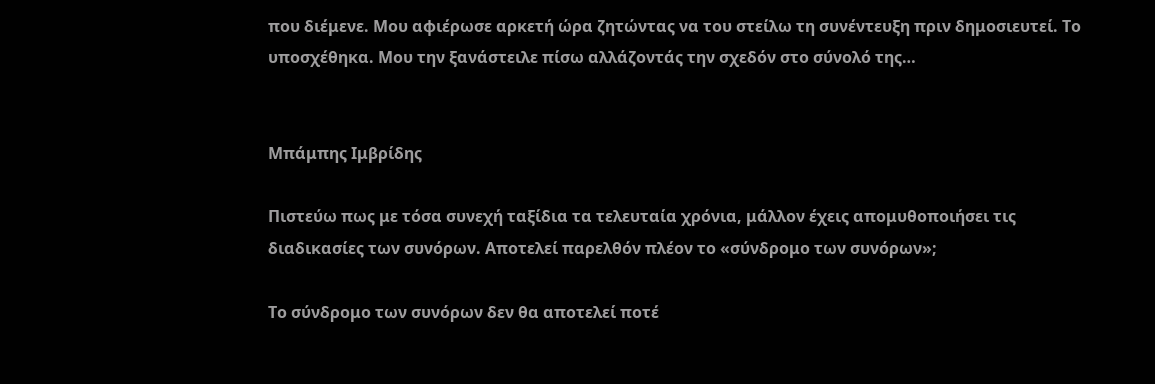που διέμενε. Μου αφιέρωσε αρκετή ώρα ζητώντας να του στείλω τη συνέντευξη πριν δημοσιευτεί. Το υποσχέθηκα. Μου την ξανάστειλε πίσω αλλάζοντάς την σχεδόν στο σύνολό της…


Μπάμπης Ιμβρίδης

Πιστεύω πως με τόσα συνεχή ταξίδια τα τελευταία χρόνια, μάλλον έχεις απομυθοποιήσει τις διαδικασίες των συνόρων. Αποτελεί παρελθόν πλέον το «σύνδρομο των συνόρων»;

Το σύνδρομο των συνόρων δεν θα αποτελεί ποτέ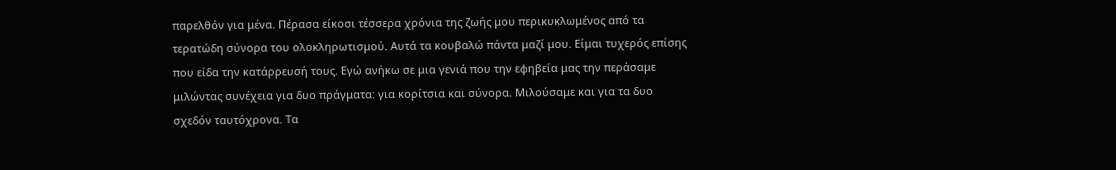παρελθόν για μένα. Πέρασα είκοσι τέσσερα χρόνια της ζωής μου περικυκλωμένος από τα τερατώδη σύνορα του ολοκληρωτισμού. Αυτά τα κουβαλώ πάντα μαζί μου. Είμαι τυχερός επίσης που είδα την κατάρρευσή τους. Εγώ ανήκω σε μια γενιά που την εφηβεία μας την περάσαμε μιλώντας συνέχεια για δυο πράγματα: για κορίτσια και σύνορα. Μιλούσαμε και για τα δυο σχεδόν ταυτόχρονα. Τα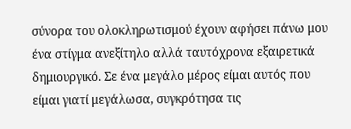σύνορα του ολοκληρωτισμού έχουν αφήσει πάνω μου ένα στίγμα ανεξίτηλο αλλά ταυτόχρονα εξαιρετικά δημιουργικό. Σε ένα μεγάλο μέρος είμαι αυτός που είμαι γιατί μεγάλωσα, συγκρότησα τις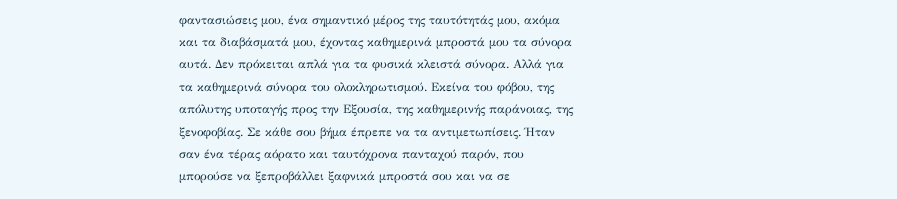φαντασιώσεις μου, ένα σημαντικό μέρος της ταυτότητάς μου, ακόμα και τα διαβάσματά μου, έχοντας καθημερινά μπροστά μου τα σύνορα αυτά. Δεν πρόκειται απλά για τα φυσικά κλειστά σύνορα. Αλλά για τα καθημερινά σύνορα του ολοκληρωτισμού. Εκείνα του φόβου, της απόλυτης υποταγής προς την Εξουσία, της καθημερινής παράνοιας, της ξενοφοβίας. Σε κάθε σου βήμα έπρεπε να τα αντιμετωπίσεις. Ήταν σαν ένα τέρας αόρατο και ταυτόχρονα πανταχού παρόν, που μπορούσε να ξεπροβάλλει ξαφνικά μπροστά σου και να σε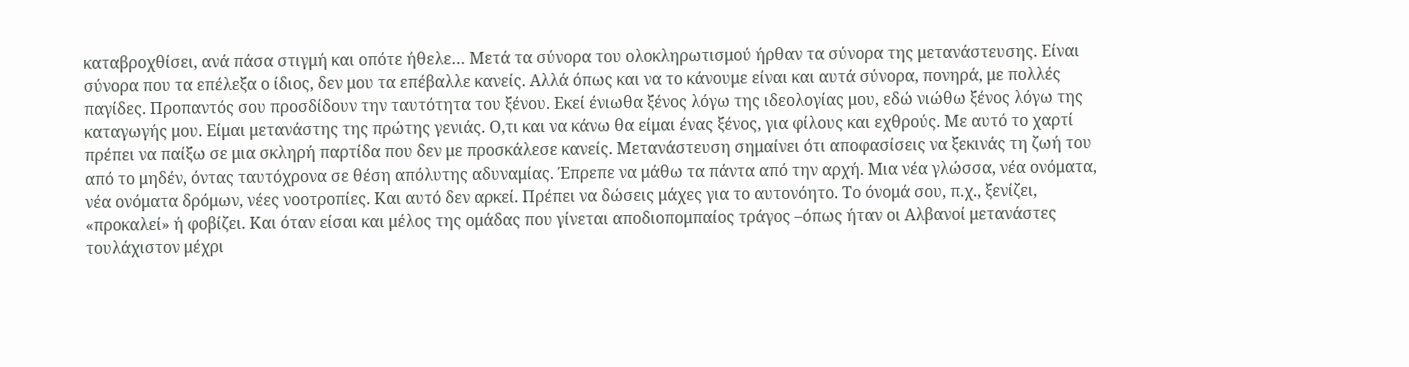καταβροχθίσει, ανά πάσα στιγμή και οπότε ήθελε… Μετά τα σύνορα του ολοκληρωτισμού ήρθαν τα σύνορα της μετανάστευσης. Είναι σύνορα που τα επέλεξα ο ίδιος, δεν μου τα επέβαλλε κανείς. Αλλά όπως και να το κάνουμε είναι και αυτά σύνορα, πονηρά, με πολλές παγίδες. Προπαντός σου προσδίδουν την ταυτότητα του ξένου. Εκεί ένιωθα ξένος λόγω της ιδεολογίας μου, εδώ νιώθω ξένος λόγω της καταγωγής μου. Είμαι μετανάστης της πρώτης γενιάς. Ο,τι και να κάνω θα είμαι ένας ξένος, για φίλους και εχθρούς. Με αυτό το χαρτί πρέπει να παίξω σε μια σκληρή παρτίδα που δεν με προσκάλεσε κανείς. Μετανάστευση σημαίνει ότι αποφασίσεις να ξεκινάς τη ζωή του από το μηδέν, όντας ταυτόχρονα σε θέση απόλυτης αδυναμίας. Έπρεπε να μάθω τα πάντα από την αρχή. Μια νέα γλώσσα, νέα ονόματα, νέα ονόματα δρόμων, νέες νοοτροπίες. Και αυτό δεν αρκεί. Πρέπει να δώσεις μάχες για το αυτονόητο. Το όνομά σου, π.χ., ξενίζει, «προκαλεί» ή φοβίζει. Και όταν είσαι και μέλος της ομάδας που γίνεται αποδιοπομπαίος τράγος –όπως ήταν οι Αλβανοί μετανάστες τουλάχιστον μέχρι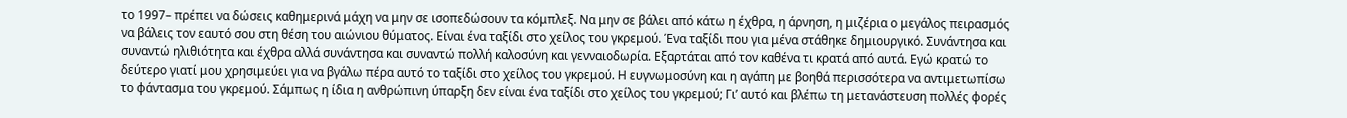το 1997– πρέπει να δώσεις καθημερινά μάχη να μην σε ισοπεδώσουν τα κόμπλεξ. Να μην σε βάλει από κάτω η έχθρα, η άρνηση, η μιζέρια ο μεγάλος πειρασμός να βάλεις τον εαυτό σου στη θέση του αιώνιου θύματος. Είναι ένα ταξίδι στο χείλος του γκρεμού. Ένα ταξίδι που για μένα στάθηκε δημιουργικό. Συνάντησα και συναντώ ηλιθιότητα και έχθρα αλλά συνάντησα και συναντώ πολλή καλοσύνη και γενναιοδωρία. Εξαρτάται από τον καθένα τι κρατά από αυτά. Εγώ κρατώ το δεύτερο γιατί μου χρησιμεύει για να βγάλω πέρα αυτό το ταξίδι στο χείλος του γκρεμού. Η ευγνωμοσύνη και η αγάπη με βοηθά περισσότερα να αντιμετωπίσω το φάντασμα του γκρεμού. Σάμπως η ίδια η ανθρώπινη ύπαρξη δεν είναι ένα ταξίδι στο χείλος του γκρεμού; Γι’ αυτό και βλέπω τη μετανάστευση πολλές φορές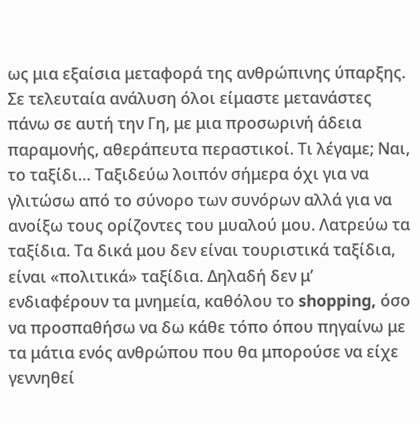ως μια εξαίσια μεταφορά της ανθρώπινης ύπαρξης. Σε τελευταία ανάλυση όλοι είμαστε μετανάστες πάνω σε αυτή την Γη, με μια προσωρινή άδεια παραμονής, αθεράπευτα περαστικοί. Τι λέγαμε; Ναι, το ταξίδι… Ταξιδεύω λοιπόν σήμερα όχι για να γλιτώσω από το σύνορο των συνόρων αλλά για να ανοίξω τους ορίζοντες του μυαλού μου. Λατρεύω τα ταξίδια. Τα δικά μου δεν είναι τουριστικά ταξίδια, είναι «πολιτικά» ταξίδια. Δηλαδή δεν μ’ ενδιαφέρουν τα μνημεία, καθόλου το shopping, όσο να προσπαθήσω να δω κάθε τόπο όπου πηγαίνω με τα μάτια ενός ανθρώπου που θα μπορούσε να είχε γεννηθεί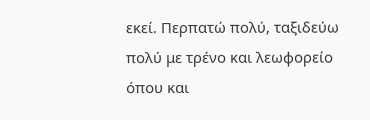εκεί. Περπατώ πολύ, ταξιδεύω πολύ με τρένο και λεωφορείο όπου και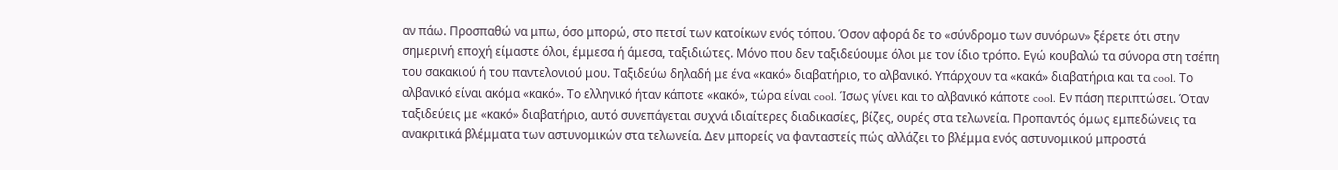αν πάω. Προσπαθώ να μπω, όσο μπορώ, στο πετσί των κατοίκων ενός τόπου. Όσον αφορά δε το «σύνδρομο των συνόρων» ξέρετε ότι στην σημερινή εποχή είμαστε όλοι, έμμεσα ή άμεσα, ταξιδιώτες. Μόνο που δεν ταξιδεύουμε όλοι με τον ίδιο τρόπο. Εγώ κουβαλώ τα σύνορα στη τσέπη του σακακιού ή του παντελονιού μου. Ταξιδεύω δηλαδή με ένα «κακό» διαβατήριο, το αλβανικό. Υπάρχουν τα «κακά» διαβατήρια και τα cool. Το αλβανικό είναι ακόμα «κακό». Το ελληνικό ήταν κάποτε «κακό», τώρα είναι cool. Ίσως γίνει και το αλβανικό κάποτε cool. Εν πάση περιπτώσει. Όταν ταξιδεύεις με «κακό» διαβατήριο, αυτό συνεπάγεται συχνά ιδιαίτερες διαδικασίες, βίζες, ουρές στα τελωνεία. Προπαντός όμως εμπεδώνεις τα ανακριτικά βλέμματα των αστυνομικών στα τελωνεία. Δεν μπορείς να φανταστείς πώς αλλάζει το βλέμμα ενός αστυνομικού μπροστά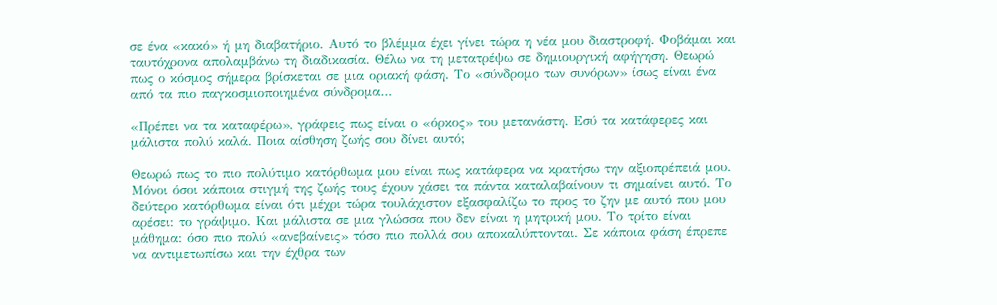σε ένα «κακό» ή μη διαβατήριο. Αυτό το βλέμμα έχει γίνει τώρα η νέα μου διαστροφή. Φοβάμαι και ταυτόχρονα απολαμβάνω τη διαδικασία. Θέλω να τη μετατρέψω σε δημιουργική αφήγηση. Θεωρώ πως ο κόσμος σήμερα βρίσκεται σε μια οριακή φάση. Το «σύνδρομο των συνόρων» ίσως είναι ένα από τα πιο παγκοσμιοποιημένα σύνδρομα…

«Πρέπει να τα καταφέρω», γράφεις πως είναι ο «όρκος» του μετανάστη. Εσύ τα κατάφερες και μάλιστα πολύ καλά. Ποια αίσθηση ζωής σου δίνει αυτό;

Θεωρώ πως το πιο πολύτιμο κατόρθωμα μου είναι πως κατάφερα να κρατήσω την αξιοπρέπειά μου. Μόνοι όσοι κάποια στιγμή της ζωής τους έχουν χάσει τα πάντα καταλαβαίνουν τι σημαίνει αυτό. Το δεύτερο κατόρθωμα είναι ότι μέχρι τώρα τουλάχιστον εξασφαλίζω το προς το ζην με αυτό που μου αρέσει: το γράψιμο. Και μάλιστα σε μια γλώσσα που δεν είναι η μητρική μου. Το τρίτο είναι μάθημα: όσο πιο πολύ «ανεβαίνεις» τόσο πιο πολλά σου αποκαλύπτονται. Σε κάποια φάση έπρεπε να αντιμετωπίσω και την έχθρα των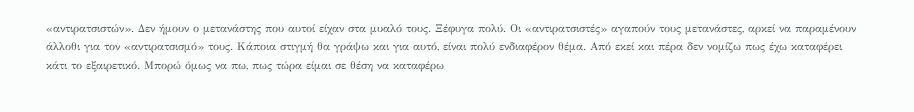«αντιρατσιστών». Δεν ήμουν ο μετανάστης που αυτοί είχαν στα μυαλό τους. Ξέφυγα πολύ. Οι «αντιρατσιστές» αγαπούν τους μετανάστες, αρκεί να παραμένουν άλλοθι για τον «αντιρατσισμό» τους. Κάποια στιγμή θα γράψω και για αυτό, είναι πολύ ενδιαφέρον θέμα. Από εκεί και πέρα δεν νομίζω πως έχω καταφέρει κάτι το εξαιρετικό. Μπορώ όμως να πω, πως τώρα είμαι σε θέση να καταφέρω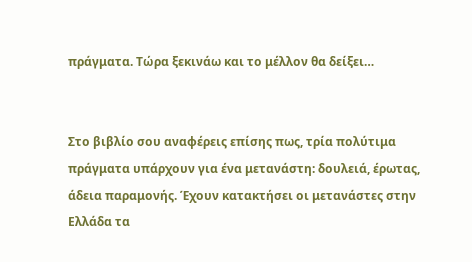πράγματα. Τώρα ξεκινάω και το μέλλον θα δείξει…


Στο βιβλίο σου αναφέρεις επίσης πως, τρία πολύτιμα πράγματα υπάρχουν για ένα μετανάστη: δουλειά, έρωτας, άδεια παραμονής. Έχουν κατακτήσει οι μετανάστες στην Ελλάδα τα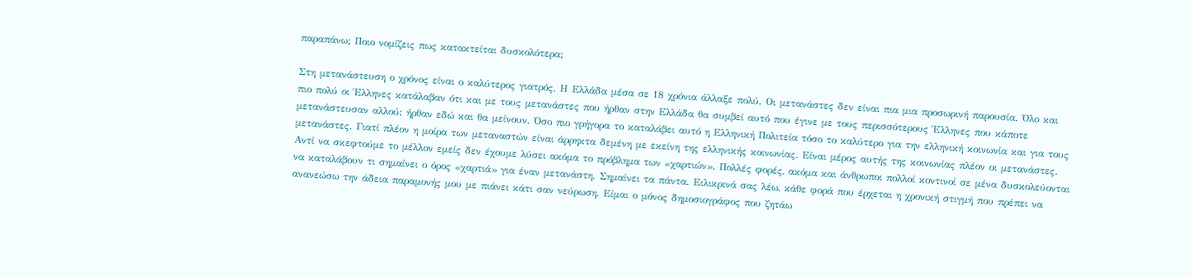παραπάνω; Ποιο νομίζεις πως κατακτείται δυσκολότερα;

Στη μετανάστευση ο χρόνος είναι ο καλύτερος γιατρός. Η Ελλάδα μέσα σε 18 χρόνια άλλαξε πολύ. Οι μετανάστες δεν είναι πια μια προσωρινή παρουσία. Όλο και πιο πολύ οι Έλληνες κατάλαβαν ότι και με τους μετανάστες που ήρθαν στην Ελλάδα θα συμβεί αυτό που έγινε με τους περισσότερους Έλληνες που κάποτε μετανάστευσαν αλλού: ήρθαν εδώ και θα μείνουν. Όσο πιο γρήγορα το καταλάβει αυτό η Ελληνική Πολιτεία τόσο το καλύτερο για την ελληνική κοινωνία και για τους μετανάστες. Γιατί πλέον η μοίρα των μεταναστών είναι άρρηκτα δεμένη με εκείνη της ελληνικής κοινωνίας. Είναι μέρος αυτής της κοινωνίας πλέον οι μετανάστες. Αντί να σκεφτούμε το μέλλον εμείς δεν έχουμε λύσει ακόμα το πρόβλημα των «χαρτιών». Πολλές φορές, ακόμα και άνθρωποι πολλοί κοντινοί σε μένα δυσκολεύονται να καταλάβουν τι σημαίνει ο όρος «χαρτιά» για έναν μετανάστη. Σημαίνει τα πάντα. Ειλικρινά σας λέω, κάθε φορά που έρχεται η χρονική στιγμή που πρέπει να ανανεώσω την άδεια παραμονής μου με πιάνει κάτι σαν νεύρωση. Είμαι ο μόνος δημοσιογράφος που ζητάω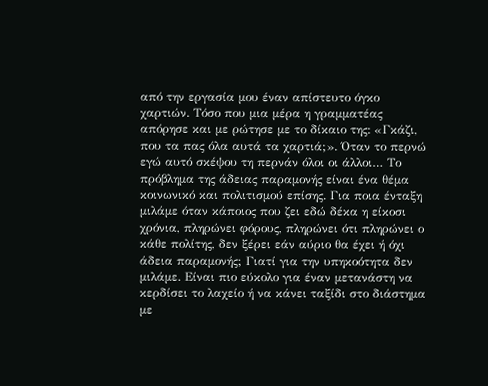από την εργασία μου έναν απίστευτο όγκο χαρτιών. Τόσο που μια μέρα η γραμματέας απόρησε και με ρώτησε με το δίκαιο της: «Γκάζι, που τα πας όλα αυτά τα χαρτιά;». Όταν το περνώ εγώ αυτό σκέψου τη περνάν όλοι οι άλλοι… Το πρόβλημα της άδειας παραμονής είναι ένα θέμα κοινωνικό και πολιτισμού επίσης. Για ποια ένταξη μιλάμε όταν κάποιος που ζει εδώ δέκα η είκοσι χρόνια, πληρώνει φόρους, πληρώνει ότι πληρώνει ο κάθε πολίτης, δεν ξέρει εάν αύριο θα έχει ή όχι άδεια παραμονής; Γιατί για την υπηκοότητα δεν μιλάμε. Είναι πιο εύκολο για έναν μετανάστη να κερδίσει το λαχείο ή να κάνει ταξίδι στο διάστημα με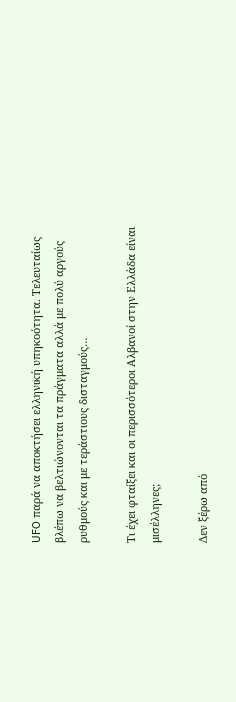UFO παρά να αποκτήσει ελληνική υπηκοότητα. Τελευταίως βλέπω να βελτιώνονται τα πράγματα αλλά με πολύ αργούς ρυθμούς και με τεράστιους δισταγμούς…

Τι έχει φταίξει και οι περισσότεροι Αλβανοί στην Ελλάδα είναι μισέλληνες;

Δεν ξέρω από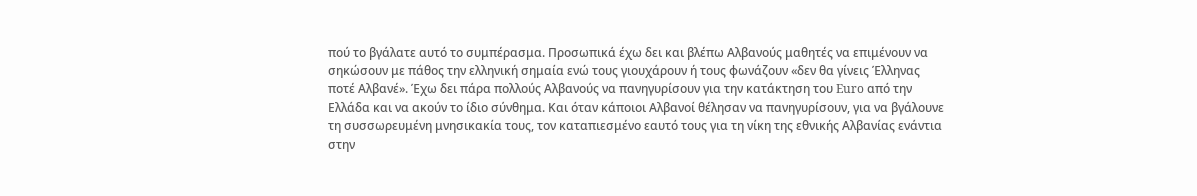πού το βγάλατε αυτό το συμπέρασμα. Προσωπικά έχω δει και βλέπω Αλβανούς μαθητές να επιμένουν να σηκώσουν με πάθος την ελληνική σημαία ενώ τους γιουχάρουν ή τους φωνάζουν «δεν θα γίνεις Έλληνας ποτέ Αλβανέ». Έχω δει πάρα πολλούς Αλβανούς να πανηγυρίσουν για την κατάκτηση του Euro από την Ελλάδα και να ακούν το ίδιο σύνθημα. Και όταν κάποιοι Αλβανοί θέλησαν να πανηγυρίσουν, για να βγάλουνε τη συσσωρευμένη μνησικακία τους, τον καταπιεσμένο εαυτό τους για τη νίκη της εθνικής Αλβανίας ενάντια στην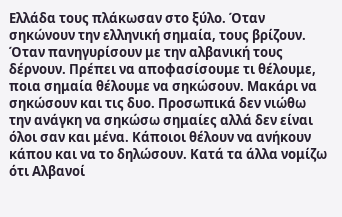Ελλάδα τους πλάκωσαν στο ξύλο. Όταν σηκώνουν την ελληνική σημαία, τους βρίζουν. Όταν πανηγυρίσουν με την αλβανική τους δέρνουν. Πρέπει να αποφασίσουμε τι θέλουμε, ποια σημαία θέλουμε να σηκώσουν. Μακάρι να σηκώσουν και τις δυο. Προσωπικά δεν νιώθω την ανάγκη να σηκώσω σημαίες αλλά δεν είναι όλοι σαν και μένα. Κάποιοι θέλουν να ανήκουν κάπου και να το δηλώσουν. Κατά τα άλλα νομίζω ότι Αλβανοί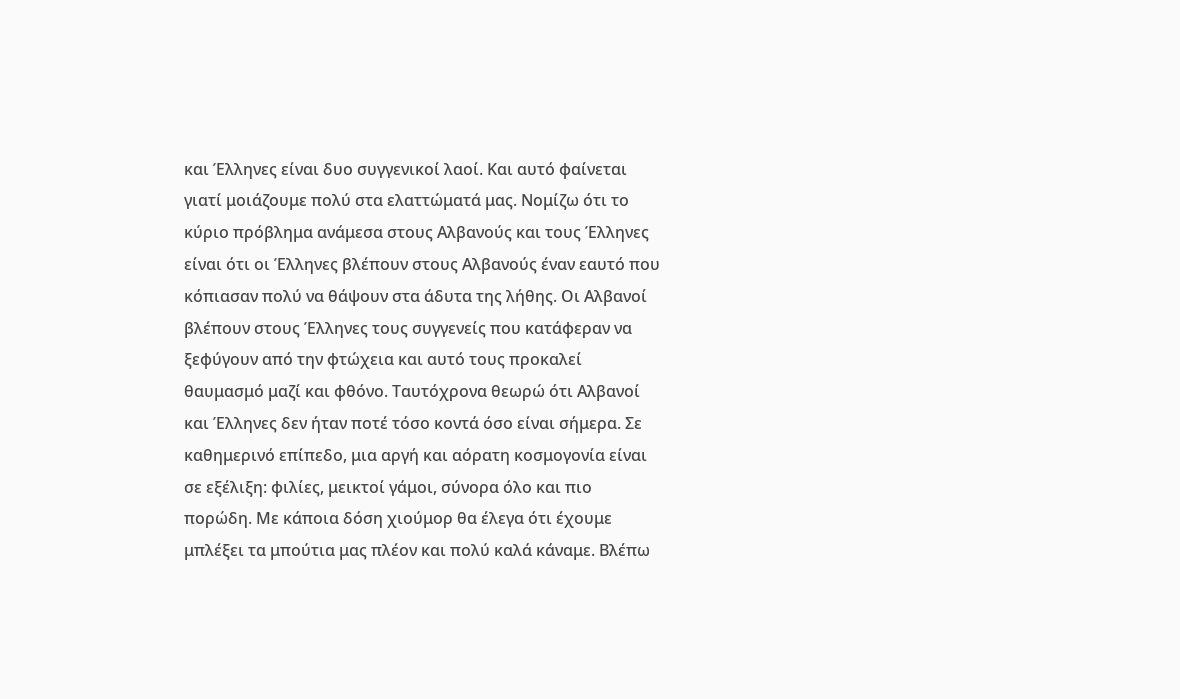και Έλληνες είναι δυο συγγενικοί λαοί. Και αυτό φαίνεται γιατί μοιάζουμε πολύ στα ελαττώματά μας. Νομίζω ότι το κύριο πρόβλημα ανάμεσα στους Αλβανούς και τους Έλληνες είναι ότι οι Έλληνες βλέπουν στους Αλβανούς έναν εαυτό που κόπιασαν πολύ να θάψουν στα άδυτα της λήθης. Οι Αλβανοί βλέπουν στους Έλληνες τους συγγενείς που κατάφεραν να ξεφύγουν από την φτώχεια και αυτό τους προκαλεί θαυμασμό μαζί και φθόνο. Ταυτόχρονα θεωρώ ότι Αλβανοί και Έλληνες δεν ήταν ποτέ τόσο κοντά όσο είναι σήμερα. Σε καθημερινό επίπεδο, μια αργή και αόρατη κοσμογονία είναι σε εξέλιξη: φιλίες, μεικτοί γάμοι, σύνορα όλο και πιο πορώδη. Με κάποια δόση χιούμορ θα έλεγα ότι έχουμε μπλέξει τα μπούτια μας πλέον και πολύ καλά κάναμε. Βλέπω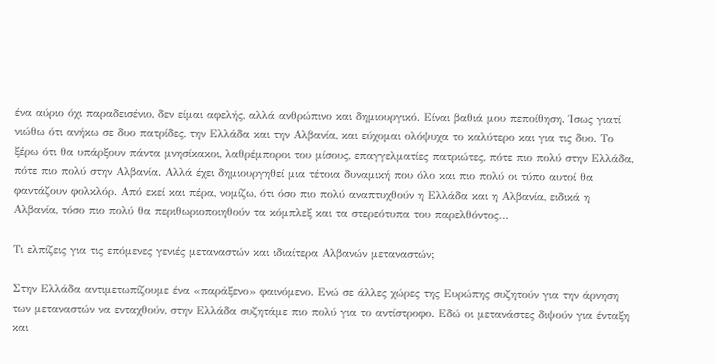ένα αύριο όχι παραδεισένιο, δεν είμαι αφελής, αλλά ανθρώπινο και δημιουργικό. Είναι βαθιά μου πεποίθηση. Ίσως γιατί νιώθω ότι ανήκω σε δυο πατρίδες, την Ελλάδα και την Αλβανία, και εύχομαι ολόψυχα το καλύτερο και για τις δυο. Το ξέρω ότι θα υπάρξουν πάντα μνησίκακοι, λαθρέμποροι του μίσους, επαγγελματίες πατριώτες, πότε πιο πολύ στην Ελλάδα, πότε πιο πολύ στην Αλβανία. Αλλά έχει δημιουργηθεί μια τέτοια δυναμική που όλο και πιο πολύ οι τύπο αυτοί θα φαντάζουν φολκλόρ. Από εκεί και πέρα, νομίζω, ότι όσο πιο πολύ αναπτυχθούν η Ελλάδα και η Αλβανία, ειδικά η Αλβανία, τόσο πιο πολύ θα περιθωριοποιηθούν τα κόμπλεξ και τα στερεότυπα του παρελθόντος…

Τι ελπίζεις για τις επόμενες γενιές μεταναστών και ιδιαίτερα Αλβανών μεταναστών;

Στην Ελλάδα αντιμετωπίζουμε ένα «παράξενο» φαινόμενο. Ενώ σε άλλες χώρες της Ευρώπης συζητούν για την άρνηση των μεταναστών να ενταχθούν, στην Ελλάδα συζητάμε πιο πολύ για το αντίστροφο. Εδώ οι μετανάστες διψούν για ένταξη και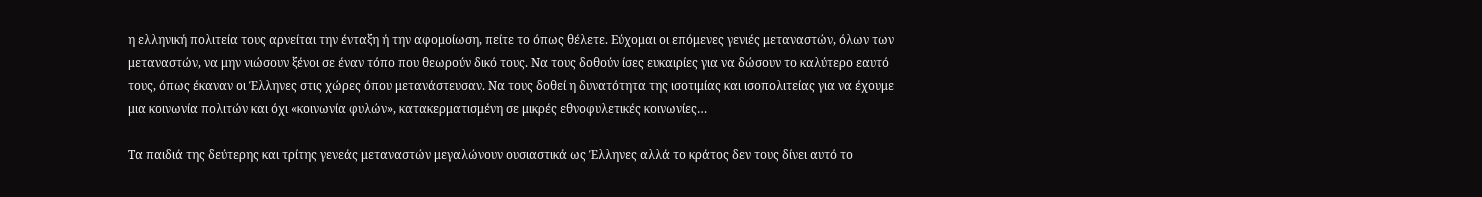η ελληνική πολιτεία τους αρνείται την ένταξη ή την αφομοίωση, πείτε το όπως θέλετε. Εύχομαι οι επόμενες γενιές μεταναστών, όλων των μεταναστών, να μην νιώσουν ξένοι σε έναν τόπο που θεωρούν δικό τους. Να τους δοθούν ίσες ευκαιρίες για να δώσουν το καλύτερο εαυτό τους, όπως έκαναν οι Έλληνες στις χώρες όπου μετανάστευσαν. Να τους δοθεί η δυνατότητα της ισοτιμίας και ισοπολιτείας για να έχουμε μια κοινωνία πολιτών και όχι «κοινωνία φυλών», κατακερματισμένη σε μικρές εθνοφυλετικές κοινωνίες…

Τα παιδιά της δεύτερης και τρίτης γενεάς μεταναστών μεγαλώνουν ουσιαστικά ως Έλληνες αλλά το κράτος δεν τους δίνει αυτό το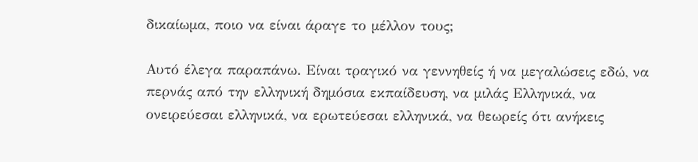δικαίωμα, ποιο να είναι άραγε το μέλλον τους;

Αυτό έλεγα παραπάνω. Είναι τραγικό να γεννηθείς ή να μεγαλώσεις εδώ, να περνάς από την ελληνική δημόσια εκπαίδευση, να μιλάς Ελληνικά, να ονειρεύεσαι ελληνικά, να ερωτεύεσαι ελληνικά, να θεωρείς ότι ανήκεις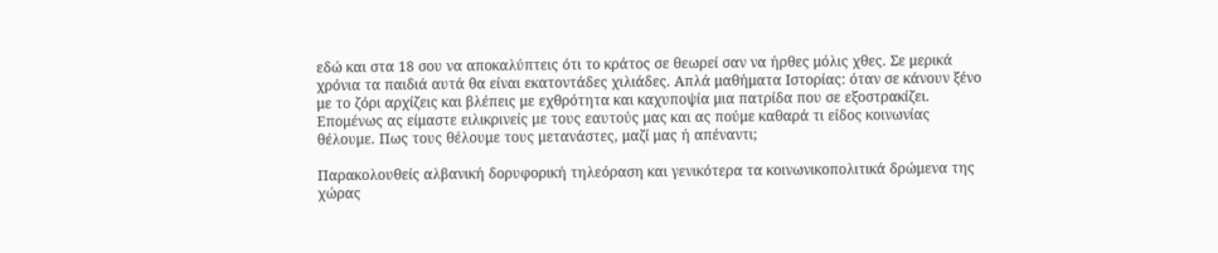εδώ και στα 18 σου να αποκαλύπτεις ότι το κράτος σε θεωρεί σαν να ήρθες μόλις χθες. Σε μερικά χρόνια τα παιδιά αυτά θα είναι εκατοντάδες χιλιάδες. Απλά μαθήματα Ιστορίας: όταν σε κάνουν ξένο με το ζόρι αρχίζεις και βλέπεις με εχθρότητα και καχυποψία μια πατρίδα που σε εξοστρακίζει. Επομένως ας είμαστε ειλικρινείς με τους εαυτούς μας και ας πούμε καθαρά τι είδος κοινωνίας θέλουμε. Πως τους θέλουμε τους μετανάστες, μαζί μας ή απέναντι;

Παρακολουθείς αλβανική δορυφορική τηλεόραση και γενικότερα τα κοινωνικοπολιτικά δρώμενα της χώρας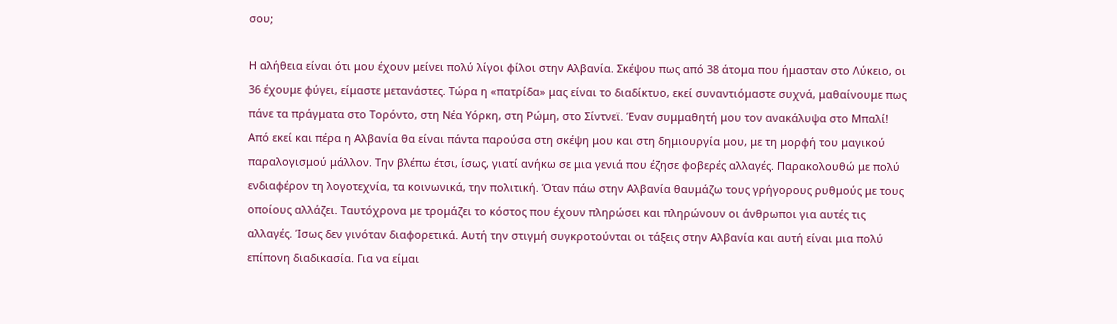σου;

Η αλήθεια είναι ότι μου έχουν μείνει πολύ λίγοι φίλοι στην Αλβανία. Σκέψου πως από 38 άτομα που ήμασταν στο Λύκειο, οι 36 έχουμε φύγει, είμαστε μετανάστες. Τώρα η «πατρίδα» μας είναι το διαδίκτυο, εκεί συναντιόμαστε συχνά, μαθαίνουμε πως πάνε τα πράγματα στο Τορόντο, στη Νέα Υόρκη, στη Ρώμη, στο Σίντνεϊ. Έναν συμμαθητή μου τον ανακάλυψα στο Μπαλί! Από εκεί και πέρα η Αλβανία θα είναι πάντα παρούσα στη σκέψη μου και στη δημιουργία μου, με τη μορφή του μαγικού παραλογισμού μάλλον. Την βλέπω έτσι, ίσως, γιατί ανήκω σε μια γενιά που έζησε φοβερές αλλαγές. Παρακολουθώ με πολύ ενδιαφέρον τη λογοτεχνία, τα κοινωνικά, την πολιτική. Όταν πάω στην Αλβανία θαυμάζω τους γρήγορους ρυθμούς με τους οποίους αλλάζει. Ταυτόχρονα με τρομάζει το κόστος που έχουν πληρώσει και πληρώνουν οι άνθρωποι για αυτές τις αλλαγές. Ίσως δεν γινόταν διαφορετικά. Αυτή την στιγμή συγκροτούνται οι τάξεις στην Αλβανία και αυτή είναι μια πολύ επίπονη διαδικασία. Για να είμαι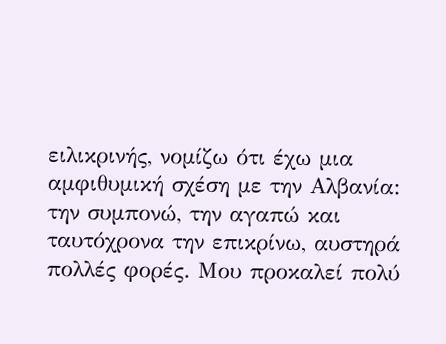ειλικρινής, νομίζω ότι έχω μια αμφιθυμική σχέση με την Αλβανία: την συμπονώ, την αγαπώ και ταυτόχρονα την επικρίνω, αυστηρά πολλές φορές. Μου προκαλεί πολύ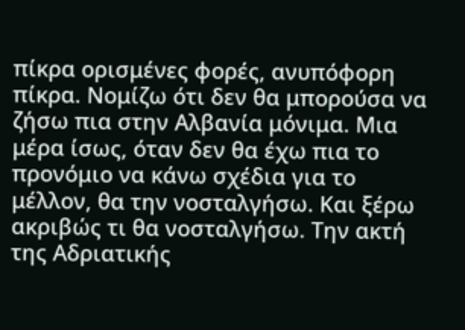πίκρα ορισμένες φορές, ανυπόφορη πίκρα. Νομίζω ότι δεν θα μπορούσα να ζήσω πια στην Αλβανία μόνιμα. Μια μέρα ίσως, όταν δεν θα έχω πια το προνόμιο να κάνω σχέδια για το μέλλον, θα την νοσταλγήσω. Και ξέρω ακριβώς τι θα νοσταλγήσω. Την ακτή της Αδριατικής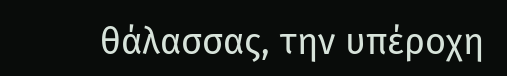θάλασσας, την υπέροχη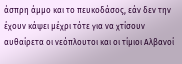άσπρη άμμο και το πευκοδάσος, εάν δεν την έχουν κάψει μέχρι τότε για να χτίσουν αυθαίρετα οι νεόπλουτοι και οι τίμιοι Αλβανοί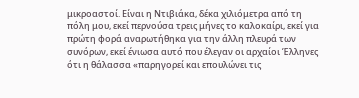μικροαστοί. Είναι η Ντιβιάκα, δέκα χιλιόμετρα από τη πόλη μου, εκεί περνούσα τρεις μήνες το καλοκαίρι, εκεί για πρώτη φορά αναρωτήθηκα για την άλλη πλευρά των συνόρων, εκεί ένιωσα αυτό που έλεγαν οι αρχαίοι Έλληνες ότι η θάλασσα «παρηγορεί και επουλώνει τις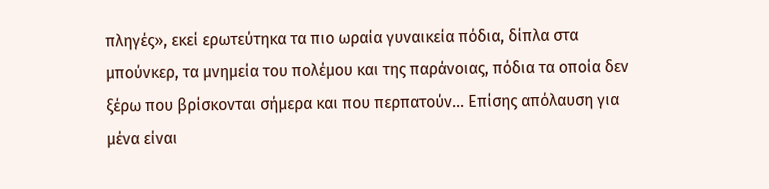πληγές», εκεί ερωτεύτηκα τα πιο ωραία γυναικεία πόδια, δίπλα στα μπούνκερ, τα μνημεία του πολέμου και της παράνοιας, πόδια τα οποία δεν ξέρω που βρίσκονται σήμερα και που περπατούν… Επίσης απόλαυση για μένα είναι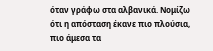όταν γράφω στα αλβανικά. Νομίζω ότι η απόσταση έκανε πιο πλούσια, πιο άμεσα τα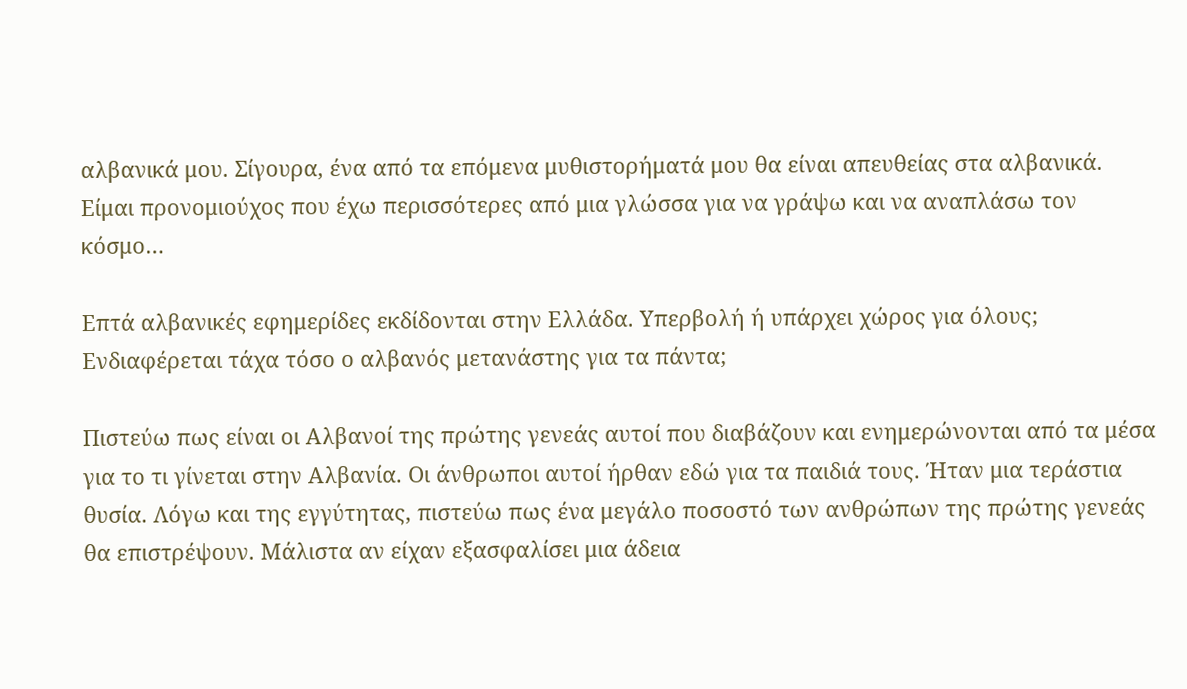αλβανικά μου. Σίγουρα, ένα από τα επόμενα μυθιστορήματά μου θα είναι απευθείας στα αλβανικά. Είμαι προνομιούχος που έχω περισσότερες από μια γλώσσα για να γράψω και να αναπλάσω τον κόσμο…

Επτά αλβανικές εφημερίδες εκδίδονται στην Ελλάδα. Υπερβολή ή υπάρχει χώρος για όλους; Ενδιαφέρεται τάχα τόσο ο αλβανός μετανάστης για τα πάντα;

Πιστεύω πως είναι οι Αλβανοί της πρώτης γενεάς αυτοί που διαβάζουν και ενημερώνονται από τα μέσα για το τι γίνεται στην Αλβανία. Οι άνθρωποι αυτοί ήρθαν εδώ για τα παιδιά τους. Ήταν μια τεράστια θυσία. Λόγω και της εγγύτητας, πιστεύω πως ένα μεγάλο ποσοστό των ανθρώπων της πρώτης γενεάς θα επιστρέψουν. Μάλιστα αν είχαν εξασφαλίσει μια άδεια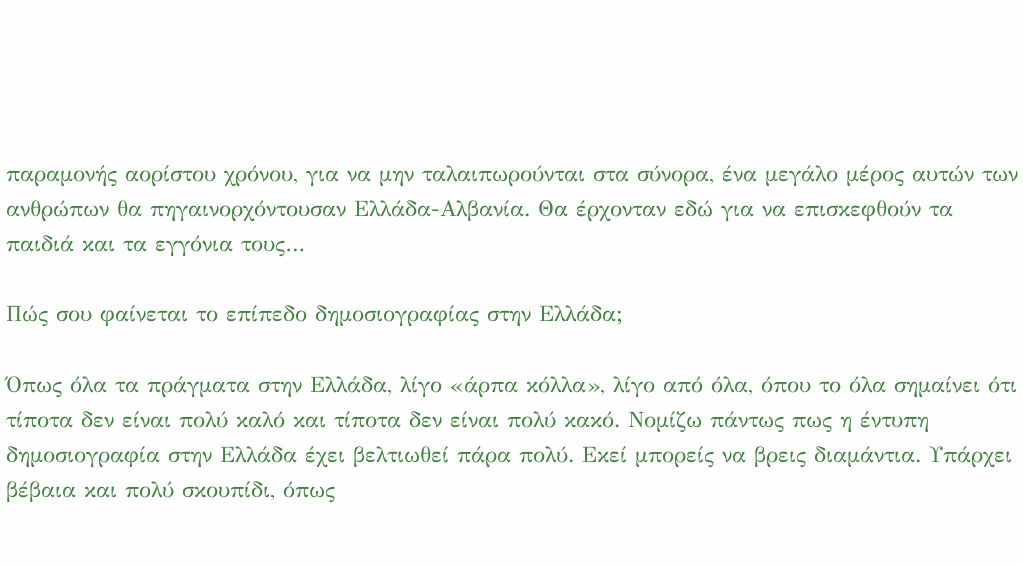παραμονής αορίστου χρόνου, για να μην ταλαιπωρούνται στα σύνορα, ένα μεγάλο μέρος αυτών των ανθρώπων θα πηγαινορχόντουσαν Ελλάδα-Αλβανία. Θα έρχονταν εδώ για να επισκεφθούν τα παιδιά και τα εγγόνια τους…

Πώς σου φαίνεται το επίπεδο δημοσιογραφίας στην Ελλάδα;

Όπως όλα τα πράγματα στην Ελλάδα, λίγο «άρπα κόλλα», λίγο από όλα, όπου το όλα σημαίνει ότι τίποτα δεν είναι πολύ καλό και τίποτα δεν είναι πολύ κακό. Νομίζω πάντως πως η έντυπη δημοσιογραφία στην Ελλάδα έχει βελτιωθεί πάρα πολύ. Εκεί μπορείς να βρεις διαμάντια. Υπάρχει βέβαια και πολύ σκουπίδι, όπως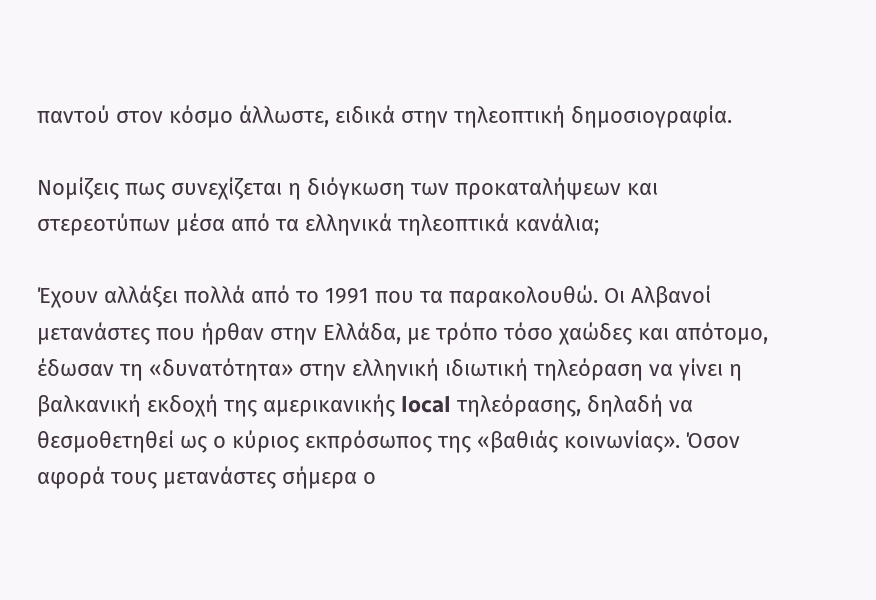παντού στον κόσμο άλλωστε, ειδικά στην τηλεοπτική δημοσιογραφία.

Νομίζεις πως συνεχίζεται η διόγκωση των προκαταλήψεων και στερεοτύπων μέσα από τα ελληνικά τηλεοπτικά κανάλια;

Έχουν αλλάξει πολλά από το 1991 που τα παρακολουθώ. Οι Αλβανοί μετανάστες που ήρθαν στην Ελλάδα, με τρόπο τόσο χαώδες και απότομο, έδωσαν τη «δυνατότητα» στην ελληνική ιδιωτική τηλεόραση να γίνει η βαλκανική εκδοχή της αμερικανικής local τηλεόρασης, δηλαδή να θεσμοθετηθεί ως ο κύριος εκπρόσωπος της «βαθιάς κοινωνίας». Όσον αφορά τους μετανάστες σήμερα ο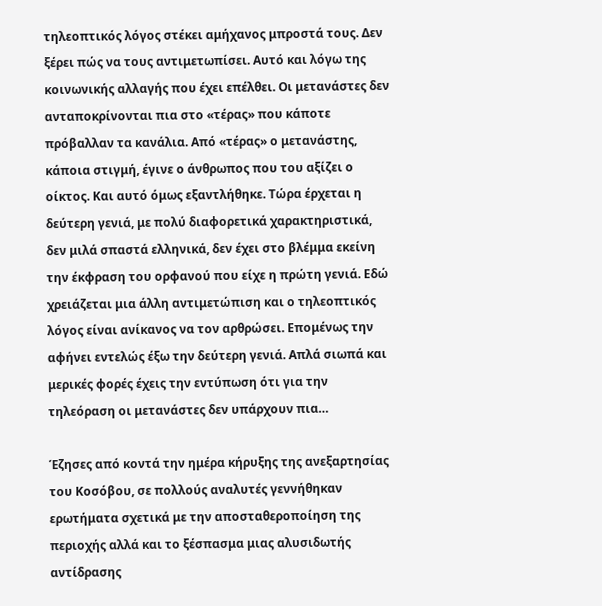τηλεοπτικός λόγος στέκει αμήχανος μπροστά τους. Δεν ξέρει πώς να τους αντιμετωπίσει. Αυτό και λόγω της κοινωνικής αλλαγής που έχει επέλθει. Οι μετανάστες δεν ανταποκρίνονται πια στο «τέρας» που κάποτε πρόβαλλαν τα κανάλια. Από «τέρας» ο μετανάστης, κάποια στιγμή, έγινε ο άνθρωπος που του αξίζει ο οίκτος. Και αυτό όμως εξαντλήθηκε. Τώρα έρχεται η δεύτερη γενιά, με πολύ διαφορετικά χαρακτηριστικά, δεν μιλά σπαστά ελληνικά, δεν έχει στο βλέμμα εκείνη την έκφραση του ορφανού που είχε η πρώτη γενιά. Εδώ χρειάζεται μια άλλη αντιμετώπιση και ο τηλεοπτικός λόγος είναι ανίκανος να τον αρθρώσει. Επομένως την αφήνει εντελώς έξω την δεύτερη γενιά. Απλά σιωπά και μερικές φορές έχεις την εντύπωση ότι για την τηλεόραση οι μετανάστες δεν υπάρχουν πια…

Έζησες από κοντά την ημέρα κήρυξης της ανεξαρτησίας του Κοσόβου, σε πολλούς αναλυτές γεννήθηκαν ερωτήματα σχετικά με την αποσταθεροποίηση της περιοχής αλλά και το ξέσπασμα μιας αλυσιδωτής αντίδρασης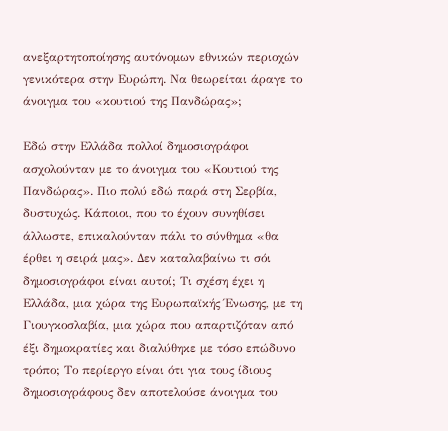ανεξαρτητοποίησης αυτόνομων εθνικών περιοχών γενικότερα στην Ευρώπη. Να θεωρείται άραγε το άνοιγμα του «κουτιού της Πανδώρας»;

Εδώ στην Ελλάδα πολλοί δημοσιογράφοι ασχολούνταν με το άνοιγμα του «Κουτιού της Πανδώρας». Πιο πολύ εδώ παρά στη Σερβία, δυστυχώς. Κάποιοι, που το έχουν συνηθίσει άλλωστε, επικαλούνταν πάλι το σύνθημα «θα έρθει η σειρά μας». Δεν καταλαβαίνω τι σόι δημοσιογράφοι είναι αυτοί; Τι σχέση έχει η Ελλάδα, μια χώρα της Ευρωπαϊκής Ένωσης, με τη Γιουγκοσλαβία, μια χώρα που απαρτιζόταν από έξι δημοκρατίες και διαλύθηκε με τόσο επώδυνο τρόπο; Το περίεργο είναι ότι για τους ίδιους δημοσιογράφους δεν αποτελούσε άνοιγμα του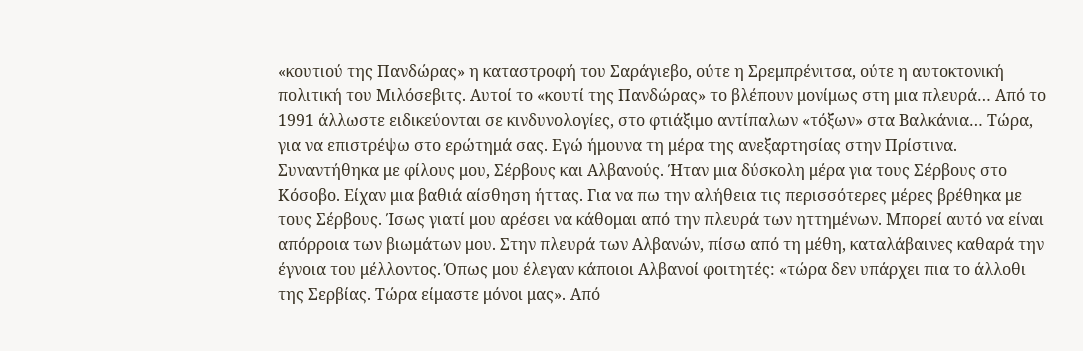«κουτιού της Πανδώρας» η καταστροφή του Σαράγιεβο, ούτε η Σρεμπρένιτσα, ούτε η αυτοκτονική πολιτική του Μιλόσεβιτς. Αυτοί το «κουτί της Πανδώρας» το βλέπουν μονίμως στη μια πλευρά… Από το 1991 άλλωστε ειδικεύονται σε κινδυνολογίες, στο φτιάξιμο αντίπαλων «τόξων» στα Βαλκάνια… Τώρα, για να επιστρέψω στο ερώτημά σας. Εγώ ήμουνα τη μέρα της ανεξαρτησίας στην Πρίστινα. Συναντήθηκα με φίλους μου, Σέρβους και Αλβανούς. Ήταν μια δύσκολη μέρα για τους Σέρβους στο Κόσοβο. Είχαν μια βαθιά αίσθηση ήττας. Για να πω την αλήθεια τις περισσότερες μέρες βρέθηκα με τους Σέρβους. Ίσως γιατί μου αρέσει να κάθομαι από την πλευρά των ηττημένων. Μπορεί αυτό να είναι απόρροια των βιωμάτων μου. Στην πλευρά των Αλβανών, πίσω από τη μέθη, καταλάβαινες καθαρά την έγνοια του μέλλοντος. Όπως μου έλεγαν κάποιοι Αλβανοί φοιτητές: «τώρα δεν υπάρχει πια το άλλοθι της Σερβίας. Τώρα είμαστε μόνοι μας». Από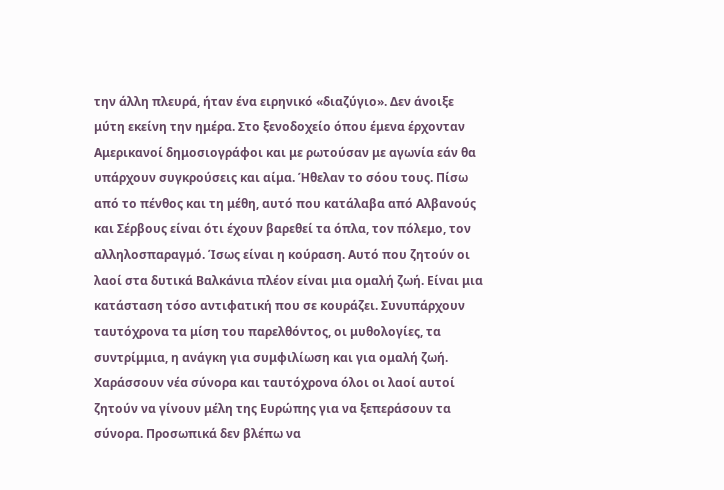την άλλη πλευρά, ήταν ένα ειρηνικό «διαζύγιο». Δεν άνοιξε μύτη εκείνη την ημέρα. Στο ξενοδοχείο όπου έμενα έρχονταν Αμερικανοί δημοσιογράφοι και με ρωτούσαν με αγωνία εάν θα υπάρχουν συγκρούσεις και αίμα. Ήθελαν το σόου τους. Πίσω από το πένθος και τη μέθη, αυτό που κατάλαβα από Αλβανούς και Σέρβους είναι ότι έχουν βαρεθεί τα όπλα, τον πόλεμο, τον αλληλοσπαραγμό. Ίσως είναι η κούραση. Αυτό που ζητούν οι λαοί στα δυτικά Βαλκάνια πλέον είναι μια ομαλή ζωή. Είναι μια κατάσταση τόσο αντιφατική που σε κουράζει. Συνυπάρχουν ταυτόχρονα τα μίση του παρελθόντος, οι μυθολογίες, τα συντρίμμια, η ανάγκη για συμφιλίωση και για ομαλή ζωή. Χαράσσουν νέα σύνορα και ταυτόχρονα όλοι οι λαοί αυτοί ζητούν να γίνουν μέλη της Ευρώπης για να ξεπεράσουν τα σύνορα. Προσωπικά δεν βλέπω να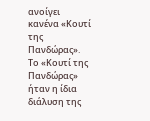ανοίγει κανένα «Κουτί της Πανδώρας». Το «Κουτί της Πανδώρας» ήταν η ίδια διάλυση της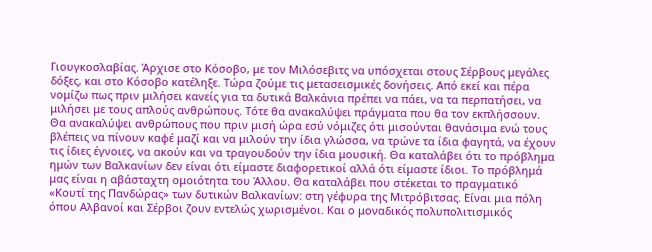Γιουγκοσλαβίας. Άρχισε στο Κόσοβο, με τον Μιλόσεβιτς να υπόσχεται στους Σέρβους μεγάλες δόξες, και στο Κόσοβο κατέληξε. Τώρα ζούμε τις μετασεισμικές δονήσεις. Από εκεί και πέρα νομίζω πως πριν μιλήσει κανείς για τα δυτικά Βαλκάνια πρέπει να πάει, να τα περπατήσει, να μιλήσει με τους απλούς ανθρώπους. Τότε θα ανακαλύψει πράγματα που θα τον εκπλήσσουν. Θα ανακαλύψει ανθρώπους που πριν μισή ώρα εσύ νόμιζες ότι μισούνται θανάσιμα ενώ τους βλέπεις να πίνουν καφέ μαζί και να μιλούν την ίδια γλώσσα, να τρώνε τα ίδια φαγητά, να έχουν τις ίδιες έγνοιες, να ακούν και να τραγουδούν την ίδια μουσική. Θα καταλάβει ότι το πρόβλημα ημών των Βαλκανίων δεν είναι ότι είμαστε διαφορετικοί αλλά ότι είμαστε ίδιοι. Το πρόβλημά μας είναι η αβάσταχτη ομοιότητα του Άλλου. Θα καταλάβει που στέκεται το πραγματικό «Κουτί της Πανδώρας» των δυτικών Βαλκανίων: στη γέφυρα της Μιτρόβιτσας. Είναι μια πόλη όπου Αλβανοί και Σέρβοι ζουν εντελώς χωρισμένοι. Και ο μοναδικός πολυπολιτισμικός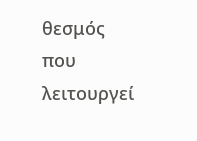θεσμός που λειτουργεί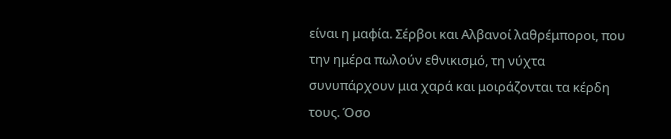είναι η μαφία. Σέρβοι και Αλβανοί λαθρέμποροι, που την ημέρα πωλούν εθνικισμό, τη νύχτα συνυπάρχουν μια χαρά και μοιράζονται τα κέρδη τους. Όσο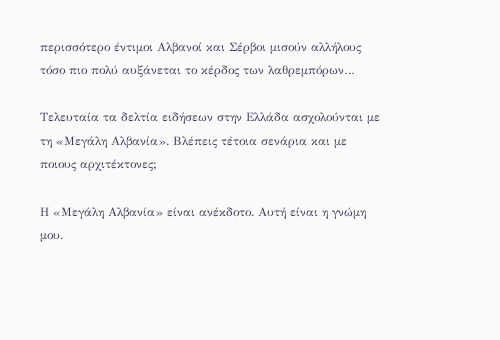περισσότερο έντιμοι Αλβανοί και Σέρβοι μισούν αλλήλους τόσο πιο πολύ αυξάνεται το κέρδος των λαθρεμπόρων…

Τελευταία τα δελτία ειδήσεων στην Ελλάδα ασχολούνται με τη «Μεγάλη Αλβανία». Βλέπεις τέτοια σενάρια και με ποιους αρχιτέκτονες;

Η «Μεγάλη Αλβανία» είναι ανέκδοτο. Αυτή είναι η γνώμη μου.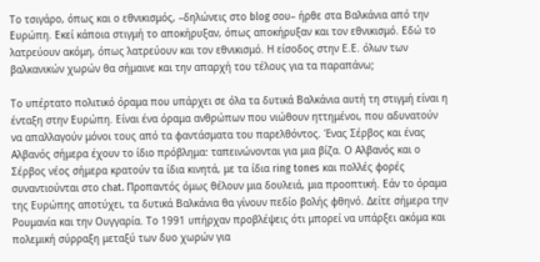Tο τσιγάρο, όπως και ο εθνικισμός, –δηλώνεις στο blog σου– ήρθε στα Βαλκάνια από την Ευρώπη. Εκεί κάποια στιγμή το αποκήρυξαν, όπως αποκήρυξαν και τον εθνικισμό. Εδώ το λατρεύουν ακόμη, όπως λατρεύουν και τον εθνικισμό. Η είσοδος στην Ε.Ε. όλων των βαλκανικών χωρών θα σήμαινε και την απαρχή του τέλους για τα παραπάνω;

Το υπέρτατο πολιτικό όραμα που υπάρχει σε όλα τα δυτικά Βαλκάνια αυτή τη στιγμή είναι η ένταξη στην Ευρώπη. Είναι ένα όραμα ανθρώπων που νιώθουν ηττημένοι, που αδυνατούν να απαλλαγούν μόνοι τους από τα φαντάσματα του παρελθόντος. Ένας Σέρβος και ένας Αλβανός σήμερα έχουν το ίδιο πρόβλημα: ταπεινώνονται για μια βίζα. Ο Αλβανός και ο Σέρβος νέος σήμερα κρατούν τα ίδια κινητά, με τα ίδια ring tones και πολλές φορές συναντιούνται στο chat. Προπαντός όμως θέλουν μια δουλειά, μια προοπτική. Εάν το όραμα της Ευρώπης αποτύχει, τα δυτικά Βαλκάνια θα γίνουν πεδίο βολής φθηνό. Δείτε σήμερα την Ρουμανία και την Ουγγαρία. Το 1991 υπήρχαν προβλέψεις ότι μπορεί να υπάρξει ακόμα και πολεμική σύρραξη μεταξύ των δυο χωρών για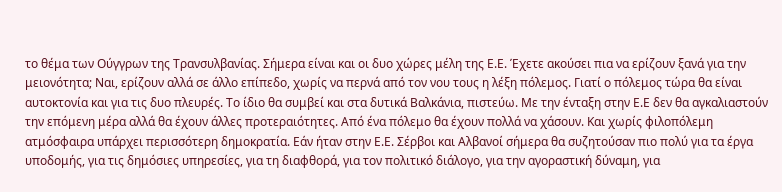το θέμα των Ούγγρων της Τρανσυλβανίας. Σήμερα είναι και οι δυο χώρες μέλη της Ε.Ε. Έχετε ακούσει πια να ερίζουν ξανά για την μειονότητα; Ναι, ερίζουν αλλά σε άλλο επίπεδο, χωρίς να περνά από τον νου τους η λέξη πόλεμος. Γιατί ο πόλεμος τώρα θα είναι αυτοκτονία και για τις δυο πλευρές. Το ίδιο θα συμβεί και στα δυτικά Βαλκάνια, πιστεύω. Με την ένταξη στην Ε.Ε δεν θα αγκαλιαστούν την επόμενη μέρα αλλά θα έχουν άλλες προτεραιότητες. Από ένα πόλεμο θα έχουν πολλά να χάσουν. Και χωρίς φιλοπόλεμη ατμόσφαιρα υπάρχει περισσότερη δημοκρατία. Εάν ήταν στην Ε.Ε. Σέρβοι και Αλβανοί σήμερα θα συζητούσαν πιο πολύ για τα έργα υποδομής, για τις δημόσιες υπηρεσίες, για τη διαφθορά, για τον πολιτικό διάλογο, για την αγοραστική δύναμη, για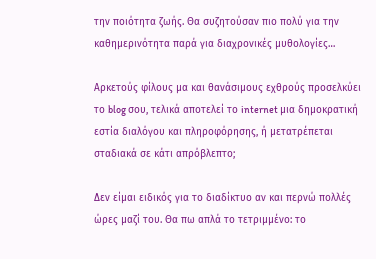την ποιότητα ζωής. Θα συζητούσαν πιο πολύ για την καθημερινότητα παρά για διαχρονικές μυθολογίες…

Αρκετούς φίλους μα και θανάσιμους εχθρούς προσελκύει το blog σου, τελικά αποτελεί το internet μια δημοκρατική εστία διαλόγου και πληροφόρησης, ή μετατρέπεται σταδιακά σε κάτι απρόβλεπτο;

Δεν είμαι ειδικός για το διαδίκτυο αν και περνώ πολλές ώρες μαζί του. Θα πω απλά το τετριμμένο: το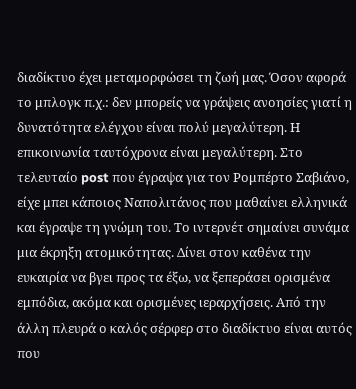διαδίκτυο έχει μεταμορφώσει τη ζωή μας. Όσον αφορά το μπλογκ π.χ.: δεν μπορείς να γράψεις ανοησίες γιατί η δυνατότητα ελέγχου είναι πολύ μεγαλύτερη. Η επικοινωνία ταυτόχρονα είναι μεγαλύτερη. Στο τελευταίο post που έγραψα για τον Ρομπέρτο Σαβιάνο, είχε μπει κάποιος Ναπολιτάνος που μαθαίνει ελληνικά και έγραψε τη γνώμη του. Το ιντερνέτ σημαίνει συνάμα μια έκρηξη ατομικότητας. Δίνει στον καθένα την ευκαιρία να βγει προς τα έξω, να ξεπεράσει ορισμένα εμπόδια, ακόμα και ορισμένες ιεραρχήσεις. Από την άλλη πλευρά ο καλός σέρφερ στο διαδίκτυο είναι αυτός που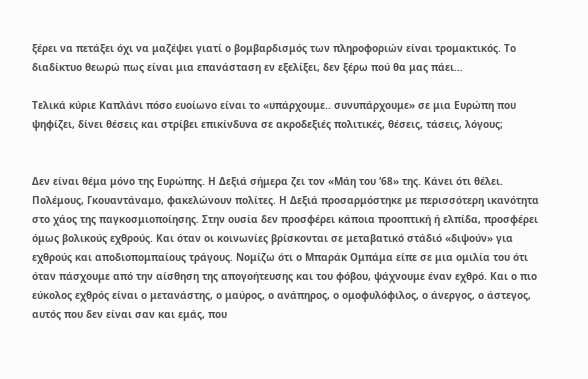ξέρει να πετάξει όχι να μαζέψει γιατί ο βομβαρδισμός των πληροφοριών είναι τρομακτικός. Το διαδίκτυο θεωρώ πως είναι μια επανάσταση εν εξελίξει, δεν ξέρω πού θα μας πάει…

Τελικά κύριε Καπλάνι πόσο ευοίωνο είναι το «υπάρχουμε.. συνυπάρχουμε» σε μια Ευρώπη που ψηφίζει, δίνει θέσεις και στρίβει επικίνδυνα σε ακροδεξιές πολιτικές, θέσεις, τάσεις, λόγους;


Δεν είναι θέμα μόνο της Ευρώπης. Η Δεξιά σήμερα ζει τον «Μάη του ‘68» της. Κάνει ότι θέλει. Πολέμους, Γκουαντάναμο, φακελώνουν πολίτες. Η Δεξιά προσαρμόστηκε με περισσότερη ικανότητα στο χάος της παγκοσμιοποίησης. Στην ουσία δεν προσφέρει κάποια προοπτική ή ελπίδα, προσφέρει όμως βολικούς εχθρούς. Και όταν οι κοινωνίες βρίσκονται σε μεταβατικό στάδιό «διψούν» για εχθρούς και αποδιοπομπαίους τράγους. Νομίζω ότι ο Μπαράκ Ομπάμα είπε σε μια ομιλία του ότι όταν πάσχουμε από την αίσθηση της απογοήτευσης και του φόβου, ψάχνουμε έναν εχθρό. Και ο πιο εύκολος εχθρός είναι ο μετανάστης, ο μαύρος, ο ανάπηρος, ο ομοφυλόφιλος, ο άνεργος, ο άστεγος, αυτός που δεν είναι σαν και εμάς, που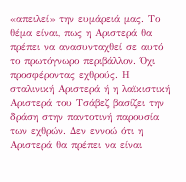«απειλεί» την ευμάρειά μας. Το θέμα είναι, πως η Αριστερά θα πρέπει να ανασυνταχθεί σε αυτό το πρωτόγνωρο περιβάλλον. Όχι προσφέροντας εχθρούς. Η σταλινική Αριστερά ή η λαϊκιστική Αριστερά του Τσάβεζ βασίζει την δράση στην παντοτινή παρουσία των εχθρών. Δεν εννοώ ότι η Αριστερά θα πρέπει να είναι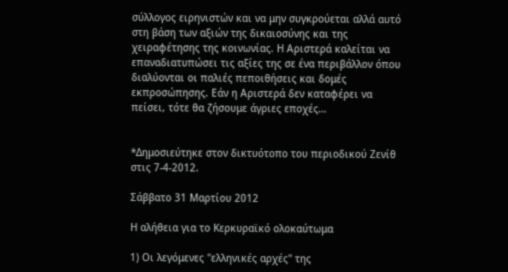σύλλογος ειρηνιστών και να μην συγκρούεται αλλά αυτό στη βάση των αξιών της δικαιοσύνης και της χειραφέτησης της κοινωνίας. Η Αριστερά καλείται να επαναδιατυπώσει τις αξίες της σε ένα περιβάλλον όπου διαλύονται οι παλιές πεποιθήσεις και δομές εκπροσώπησης. Εάν η Αριστερά δεν καταφέρει να πείσει, τότε θα ζήσουμε άγριες εποχές…


*Δημοσιεύτηκε στον δικτυότοπο του περιοδικού Ζενίθ στις 7-4-2012.

Σάββατο 31 Μαρτίου 2012

Η αλήθεια για το Κερκυραϊκό ολοκαύτωμα

1) Οι λεγόμενες "ελληνικές αρχές" της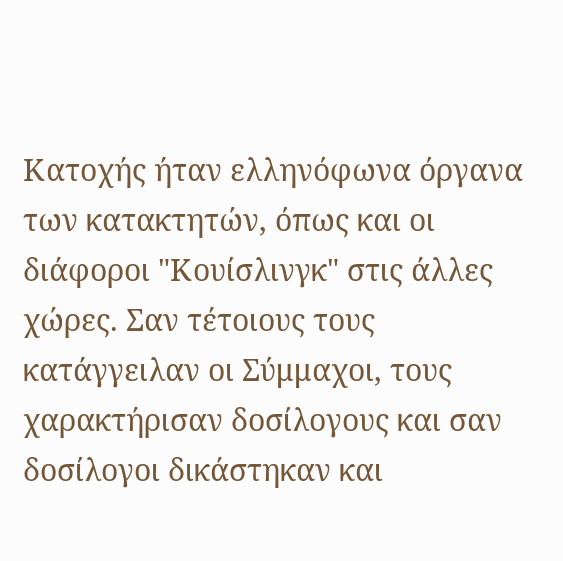Κατοχής ήταν ελληνόφωνα όργανα των κατακτητών, όπως και οι διάφοροι "Κουίσλινγκ" στις άλλες χώρες. Σαν τέτοιους τους κατάγγειλαν οι Σύμμαχοι, τους χαρακτήρισαν δοσίλογους και σαν δοσίλογοι δικάστηκαν και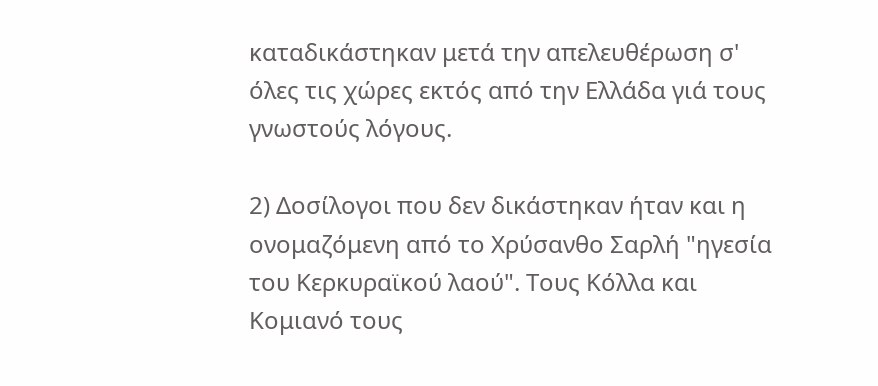καταδικάστηκαν μετά την απελευθέρωση σ' όλες τις χώρες εκτός από την Ελλάδα γιά τους γνωστούς λόγους.

2) Δοσίλογοι που δεν δικάστηκαν ήταν και η ονομαζόμενη από το Χρύσανθο Σαρλή "ηγεσία του Κερκυραϊκού λαού". Τους Κόλλα και Κομιανό τους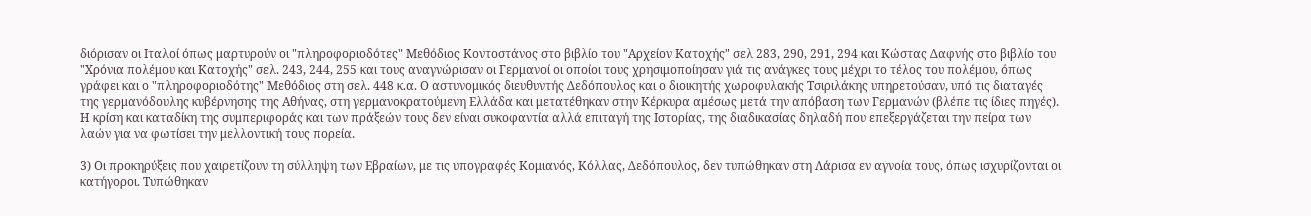διόρισαν οι Ιταλοί όπως μαρτυρούν οι "πληροφοριοδότες" Μεθόδιος Κοντοστάνος στο βιβλίο του "Αρχείον Κατοχής" σελ 283, 290, 291, 294 και Κώστας Δαφνής στο βιβλίο του "Χρόνια πολέμου και Κατοχής" σελ. 243, 244, 255 και τους αναγνώρισαν οι Γερμανοί οι οποίοι τους χρησιμοποίησαν γιά τις ανάγκες τους μέχρι το τέλος του πολέμου, όπως γράφει και ο "πληροφοριοδότης" Μεθόδιος στη σελ. 448 κ.α. Ο αστυνομικός διευθυντής Δεδόπουλος και ο διοικητής χωροφυλακής Τσιριλάκης υπηρετούσαν, υπό τις διαταγές της γερμανόδουλης κυβέρνησης της Αθήνας, στη γερμανοκρατούμενη Ελλάδα και μετατέθηκαν στην Κέρκυρα αμέσως μετά την απόβαση των Γερμανών (βλέπε τις ίδιες πηγές). Η κρίση και καταδίκη της συμπεριφοράς και των πράξεών τους δεν είναι συκοφαντία αλλά επιταγή της Ιστορίας, της διαδικασίας δηλαδή που επεξεργάζεται την πείρα των λαών για να φωτίσει την μελλοντική τους πορεία.

3) Οι προκηρύξεις που χαιρετίζουν τη σύλληψη των Εβραίων, με τις υπογραφές Κομιανός, Κόλλας, Δεδόπουλος, δεν τυπώθηκαν στη Λάρισα εν αγνοία τους, όπως ισχυρίζονται οι κατήγοροι. Τυπώθηκαν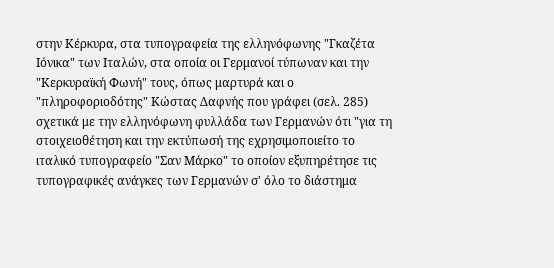στην Κέρκυρα, στα τυπογραφεία της ελληνόφωνης "Γκαζέτα Ιόνικα" των Ιταλών, στα οποία οι Γερμανοί τύπωναν και την "Κερκυραϊκή Φωνή" τους, όπως μαρτυρά και ο "πληροφοριοδότης" Κώστας Δαφνής που γράφει (σελ. 285) σχετικά με την ελληνόφωνη φυλλάδα των Γερμανών ότι "για τη στοιχειοθέτηση και την εκτύπωσή της εχρησιμοποιείτο το ιταλικό τυπογραφείο "Σαν Μάρκο" το οποίον εξυπηρέτησε τις τυπογραφικές ανάγκες των Γερμανών σ' όλο το διάστημα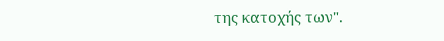της κατοχής των".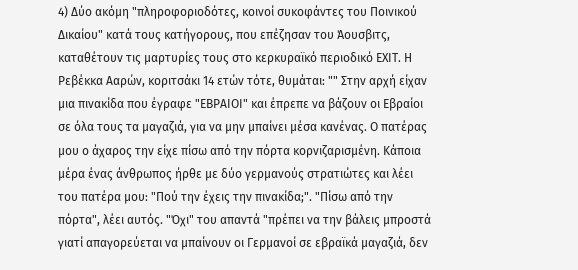4) Δύο ακόμη "πληροφοριοδότες, κοινοί συκοφάντες του Ποινικού Δικαίου" κατά τους κατήγορους, που επέζησαν του Άουσβιτς, καταθέτουν τις μαρτυρίες τους στο κερκυραϊκό περιοδικό ΕΧΙΤ. Η Ρεβέκκα Ααρών, κοριτσάκι 14 ετών τότε, θυμάται: "" Στην αρχή είχαν μια πινακίδα που έγραφε "ΕΒΡΑΙΟΙ" και έπρεπε να βάζουν οι Εβραίοι σε όλα τους τα μαγαζιά, για να μην μπαίνει μέσα κανένας. Ο πατέρας μου ο άχαρος την είχε πίσω από την πόρτα κορνιζαρισμένη. Κάποια μέρα ένας άνθρωπος ήρθε με δύο γερμανούς στρατιώτες και λέει του πατέρα μου: "Πού την έχεις την πινακίδα;". "Πίσω από την πόρτα", λέει αυτός. "Όχι" του απαντά "πρέπει να την βάλεις μπροστά γιατί απαγορεύεται να μπαίνουν οι Γερμανοί σε εβραϊκά μαγαζιά, δεν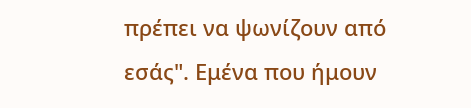πρέπει να ψωνίζουν από εσάς". Εμένα που ήμουν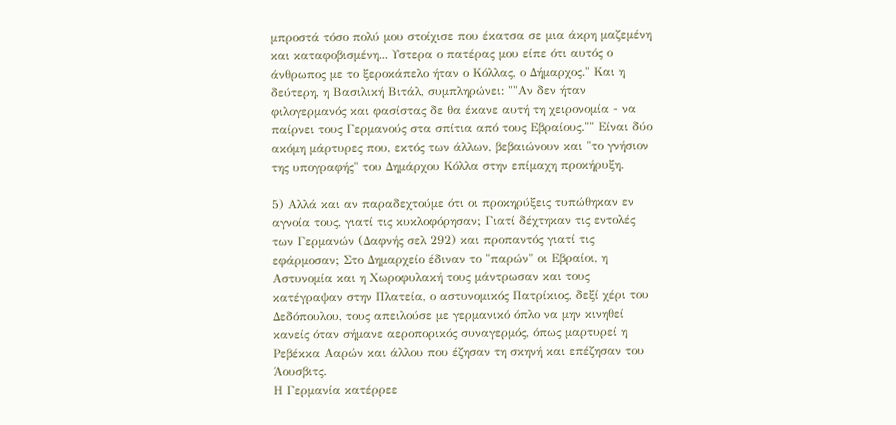μπροστά τόσο πολύ μου στοίχισε που έκατσα σε μια άκρη μαζεμένη και καταφοβισμένη... Υστερα ο πατέρας μου είπε ότι αυτός ο άνθρωπος με το ξεροκάπελο ήταν ο Κόλλας, ο Δήμαρχος." Και η δεύτερη, η Βασιλική Βιτάλ, συμπληρώνει: ""Αν δεν ήταν φιλογερμανός και φασίστας δε θα έκανε αυτή τη χειρονομία - να παίρνει τους Γερμανούς στα σπίτια από τους Εβραίους."" Είναι δύο ακόμη μάρτυρες που, εκτός των άλλων, βεβαιώνουν και "το γνήσιον της υπογραφής" του Δημάρχου Κόλλα στην επίμαχη προκήρυξη.

5) Αλλά και αν παραδεχτούμε ότι οι προκηρύξεις τυπώθηκαν εν αγνοία τους, γιατί τις κυκλοφόρησαν; Γιατί δέχτηκαν τις εντολές των Γερμανών (Δαφνής σελ 292) και προπαντός γιατί τις εφάρμοσαν; Στο Δημαρχείο έδιναν το "παρών" οι Εβραίοι, η Αστυνομία και η Χωροφυλακή τους μάντρωσαν και τους κατέγραψαν στην Πλατεία, ο αστυνομικός Πατρίκιος, δεξί χέρι του Δεδόπουλου, τους απειλούσε με γερμανικό όπλο να μην κινηθεί κανείς όταν σήμανε αεροπορικός συναγερμός, όπως μαρτυρεί η Ρεβέκκα Ααρών και άλλου που έζησαν τη σκηνή και επέζησαν του Άουσβιτς.
Η Γερμανία κατέρρεε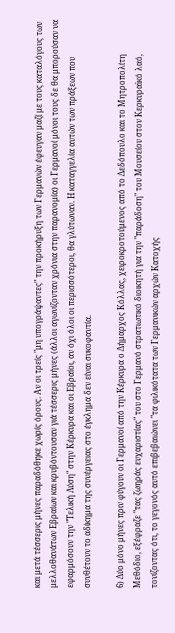και μετά τέσσερις μήνες παραδόθηκε χωρίς όρους. Αν οι τρείς "μη υπογράψαντες" την προκήρυξη των Γερμανών έφευγαν μαζί με τους καταλόγους των μελλοθανάτων Εβραίων και κρυβόντουσαν γιά τέσσερις μήνες (άλλοι αγωνίζονταν χρόνια στην παρανομία) οι Γερμανοί μόνοι τους δε θα μπορούσαν να εφαρμόσουν την "Τελική Λύση" στην Κέρκυρα και οι Εβραίοι, αν όχι όλοι οι περισσότεροι, θα γλύτωναν. Η καταγγελία αυτών των πράξεων που συνθέτουν το αδίκημα της συνέργειας στο έγκλημα δεν είναι συκοφαντία.

6) Δύο μόνο μήνες πριν φύγουν οι Γερμανοί από την Κέρκυρα ο Δήμαρχος Κόλλας, χειροκροτούμενος από το Δεδόπουλο και το Μητροπολίτη Μεθόδιο, εξέφραζε "τας ζωηράς ευχαριστίας" του στο Γερμανό στρατιωτικό διοικητή για την "παράδοση" του Μουσείου στον Κερκυραϊκό λαό, τονίζοντας ότι, το γεγονός αυτό επιβεβαιώνει "τα φιλικότατα των Γερμανικών αρχών Κατοχής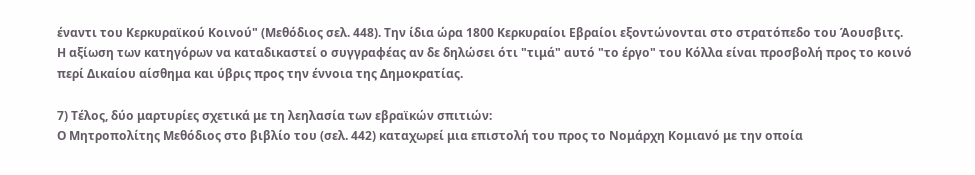έναντι του Κερκυραϊκού Κοινού" (Μεθόδιος σελ. 448). Την ίδια ώρα 1800 Κερκυραίοι Εβραίοι εξοντώνονται στο στρατόπεδο του Άουσβιτς.
Η αξίωση των κατηγόρων να καταδικαστεί ο συγγραφέας αν δε δηλώσει ότι "τιμά" αυτό "το έργο" του Κόλλα είναι προσβολή προς το κοινό περί Δικαίου αίσθημα και ύβρις προς την έννοια της Δημοκρατίας.

7) Τέλος, δύο μαρτυρίες σχετικά με τη λεηλασία των εβραϊκών σπιτιών:
Ο Μητροπολίτης Μεθόδιος στο βιβλίο του (σελ. 442) καταχωρεί μια επιστολή του προς το Νομάρχη Κομιανό με την οποία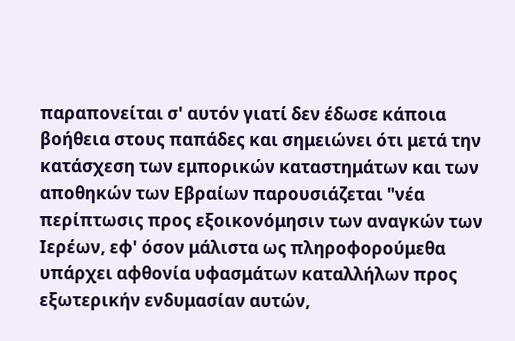παραπονείται σ' αυτόν γιατί δεν έδωσε κάποια βοήθεια στους παπάδες και σημειώνει ότι μετά την κατάσχεση των εμπορικών καταστημάτων και των αποθηκών των Εβραίων παρουσιάζεται "νέα περίπτωσις προς εξοικονόμησιν των αναγκών των Ιερέων, εφ' όσον μάλιστα ως πληροφορούμεθα υπάρχει αφθονία υφασμάτων καταλλήλων προς εξωτερικήν ενδυμασίαν αυτών,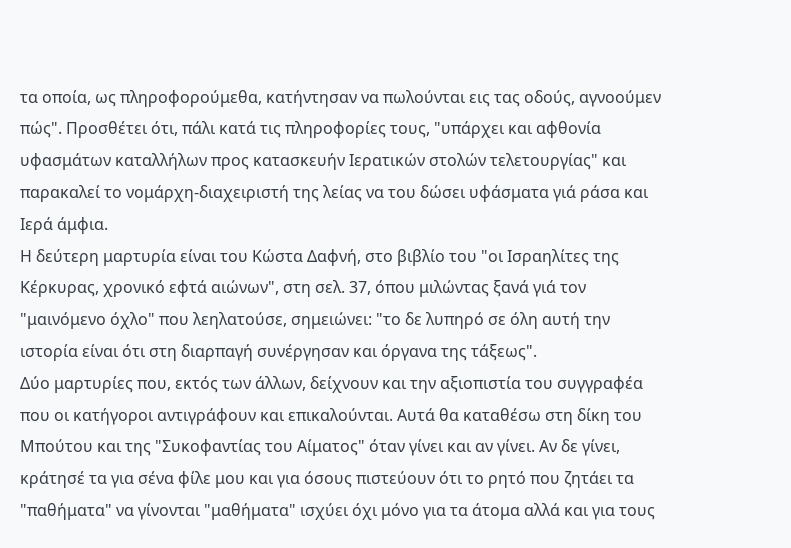τα οποία, ως πληροφορούμεθα, κατήντησαν να πωλούνται εις τας οδούς, αγνοούμεν πώς". Προσθέτει ότι, πάλι κατά τις πληροφορίες τους, "υπάρχει και αφθονία υφασμάτων καταλλήλων προς κατασκευήν Ιερατικών στολών τελετουργίας" και παρακαλεί το νομάρχη-διαχειριστή της λείας να του δώσει υφάσματα γιά ράσα και Ιερά άμφια.
Η δεύτερη μαρτυρία είναι του Κώστα Δαφνή, στο βιβλίο του "οι Ισραηλίτες της Κέρκυρας, χρονικό εφτά αιώνων", στη σελ. 37, όπου μιλώντας ξανά γιά τον "μαινόμενο όχλο" που λεηλατούσε, σημειώνει: "το δε λυπηρό σε όλη αυτή την ιστορία είναι ότι στη διαρπαγή συνέργησαν και όργανα της τάξεως".
Δύο μαρτυρίες που, εκτός των άλλων, δείχνουν και την αξιοπιστία του συγγραφέα που οι κατήγοροι αντιγράφουν και επικαλούνται. Αυτά θα καταθέσω στη δίκη του Μπούτου και της "Συκοφαντίας του Αίματος" όταν γίνει και αν γίνει. Αν δε γίνει, κράτησέ τα για σένα φίλε μου και για όσους πιστεύουν ότι το ρητό που ζητάει τα "παθήματα" να γίνονται "μαθήματα" ισχύει όχι μόνο για τα άτομα αλλά και για τους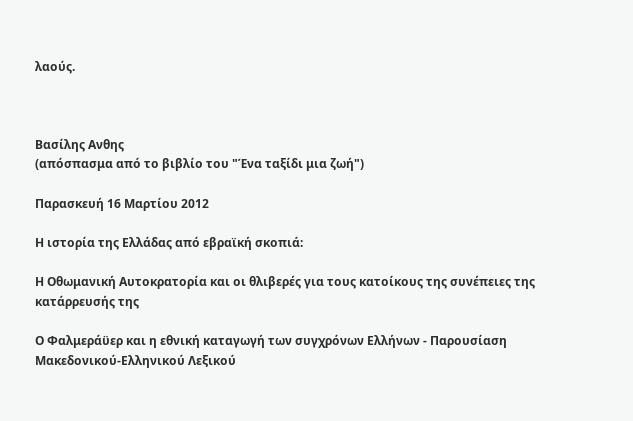λαούς.



Βασίλης Ανθης
(απόσπασμα από το βιβλίο του "Ένα ταξίδι μια ζωή")

Παρασκευή 16 Μαρτίου 2012

Η ιστορία της Ελλάδας από εβραϊκή σκοπιά:

Η Οθωμανική Αυτοκρατορία και οι θλιβερές για τους κατοίκους της συνέπειες της κατάρρευσής της

Ο Φαλμεράϋερ και η εθνική καταγωγή των συγχρόνων Ελλήνων - Παρουσίαση Μακεδονικού-Ελληνικού Λεξικού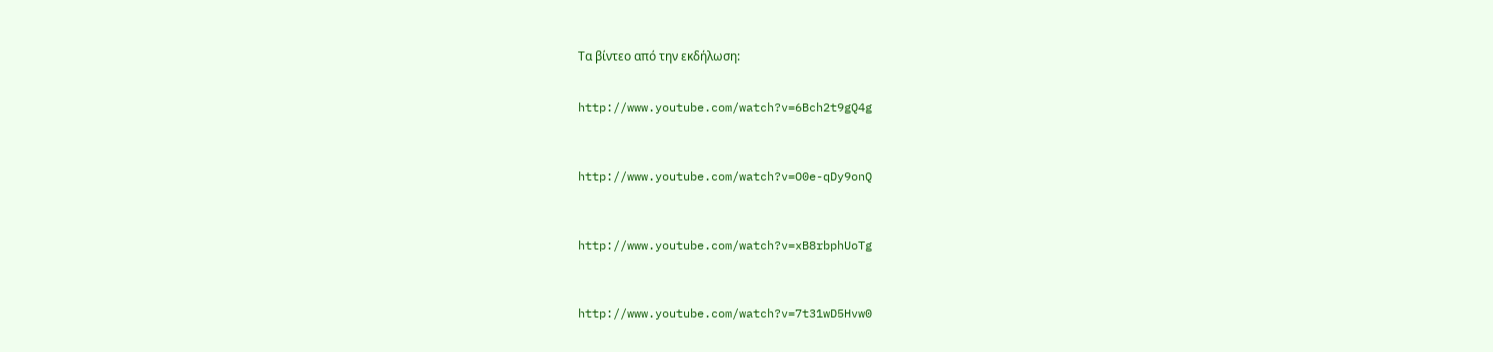Τα βίντεο από την εκδήλωση:


http://www.youtube.com/watch?v=6Bch2t9gQ4g



http://www.youtube.com/watch?v=O0e-qDy9onQ



http://www.youtube.com/watch?v=xB8rbphUoTg



http://www.youtube.com/watch?v=7t31wD5Hvw0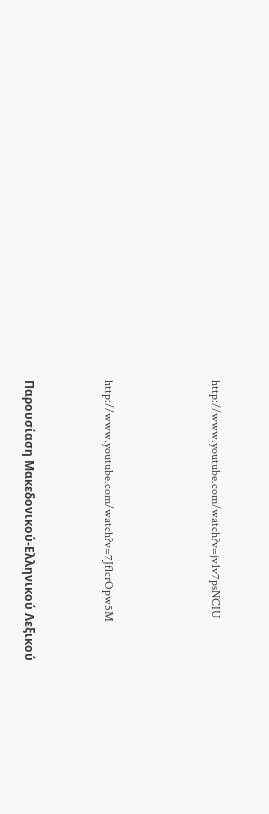http://www.youtube.com/watch?v=jv1v7psNCIU



http://www.youtube.com/watch?v=7JflcrOpw5M


Παρουσίαση Μακεδονικού-Ελληνικού Λεξικού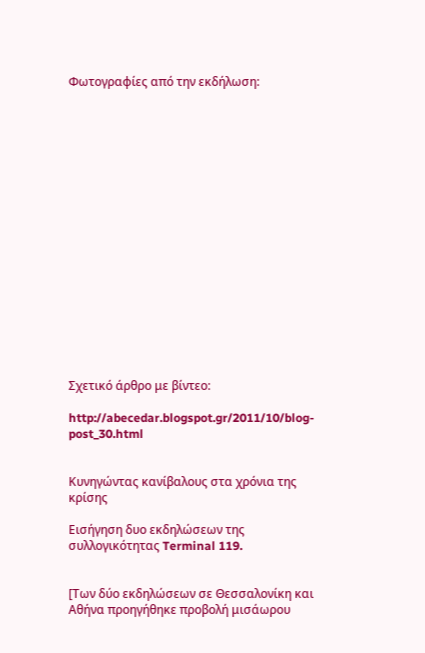Φωτογραφίες από την εκδήλωση:


















Σχετικό άρθρο με βίντεο:

http://abecedar.blogspot.gr/2011/10/blog-post_30.html


Κυνηγώντας κανίβαλους στα χρόνια της κρίσης

Εισήγηση δυο εκδηλώσεων της συλλογικότητας Terminal 119.


[Των δύο εκδηλώσεων σε Θεσσαλονίκη και Αθήνα προηγήθηκε προβολή μισάωρου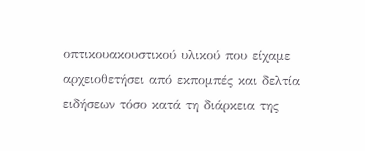οπτικουακουστικού υλικού που είχαμε αρχειοθετήσει από εκπομπές και δελτία ειδήσεων τόσο κατά τη διάρκεια της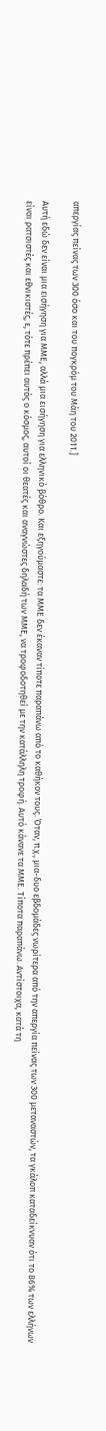απεργίας πείνας των 300 όσο και του πογκρόμ του Μάη του 2011.]

Αυτή εδώ δεν είναι μια εισήγηση για ΜΜΕ, αλλά μια εισήγηση για ελληνικό βόθρο. Και εξηγούμαστε: τα ΜΜΕ δεν έκαναν τίποτε παραπάνω από το καθήκον τους. Όταν, π.χ., μια-δυο εβδομάδες νωρίτερα από την απεργία πείνας των 300 μεταναστών, τα γκάλοπ καταδείκνυαν ότι το 86% των ελλήνων είναι ρατσιστές και εθνικιστές, ε, τότε πρέπει αυτός ο κόσμος, αυτοί οι θεατές και αναγνώστες δηλαδή των ΜΜΕ, να τροφοδοτηθεί με την κατάλληλη τροφή. Αυτό κάνανε τα ΜΜΕ. Τίποτα παραπάνω. Αντίστοιχα, κατά τη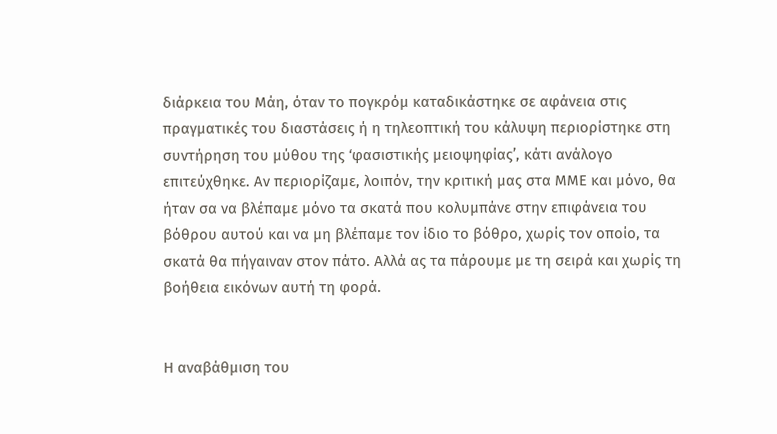διάρκεια του Μάη, όταν το πογκρόμ καταδικάστηκε σε αφάνεια στις πραγματικές του διαστάσεις ή η τηλεοπτική του κάλυψη περιορίστηκε στη συντήρηση του μύθου της ‘φασιστικής μειοψηφίας’, κάτι ανάλογο επιτεύχθηκε. Αν περιορίζαμε, λοιπόν, την κριτική μας στα ΜΜΕ και μόνο, θα ήταν σα να βλέπαμε μόνο τα σκατά που κολυμπάνε στην επιφάνεια του βόθρου αυτού και να μη βλέπαμε τον ίδιο το βόθρο, χωρίς τον οποίο, τα σκατά θα πήγαιναν στον πάτο. Αλλά ας τα πάρουμε με τη σειρά και χωρίς τη βοήθεια εικόνων αυτή τη φορά.


Η αναβάθμιση του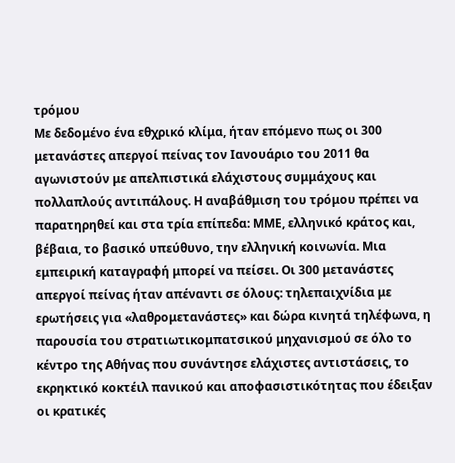τρόμου
Με δεδομένο ένα εθχρικό κλίμα, ήταν επόμενο πως οι 300 μετανάστες απεργοί πείνας τον Ιανουάριο του 2011 θα αγωνιστούν με απελπιστικά ελάχιστους συμμάχους και πολλαπλούς αντιπάλους. Η αναβάθμιση του τρόμου πρέπει να παρατηρηθεί και στα τρία επίπεδα: ΜΜΕ, ελληνικό κράτος και, βέβαια, το βασικό υπεύθυνο, την ελληνική κοινωνία. Μια εμπειρική καταγραφή μπορεί να πείσει. Οι 300 μετανάστες απεργοί πείνας ήταν απέναντι σε όλους: τηλεπαιχνίδια με ερωτήσεις για «λαθρομετανάστες» και δώρα κινητά τηλέφωνα, η παρουσία του στρατιωτικομπατσικού μηχανισμού σε όλο το κέντρο της Αθήνας που συνάντησε ελάχιστες αντιστάσεις, το εκρηκτικό κοκτέιλ πανικού και αποφασιστικότητας που έδειξαν οι κρατικές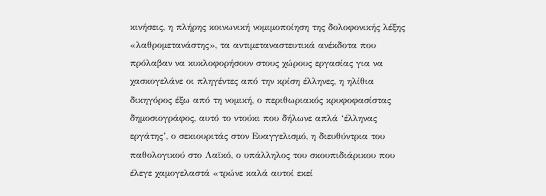κινήσεις, η πλήρης κοινωνική νομιμοποίηση της δολοφονικής λέξης «λαθρομετανάστης», τα αντιμεταναστευτικά ανέκδοτα που πρόλαβαν να κυκλοφορήσουν στους χώρους εργασίας για να χασκογελάνε οι πληγέντες από την κρίση έλληνες, η ηλίθια δικηγόρος έξω από τη νομική, ο περιθωριακός κρυφοφασίστας δημοσιογράφος, αυτό το ντούκι που δήλωνε απλά ‘έλληνας εργάτης’, ο σεκιουριτάς στον Ευαγγελισμό, η διευθύντρια του παθολογικού στο Λαϊκό, ο υπάλληλος του σκουπιδιάρικου που έλεγε χαμογελαστά «τρώνε καλά αυτοί εκεί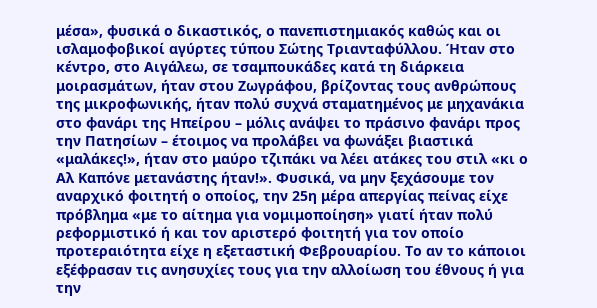μέσα», φυσικά ο δικαστικός, ο πανεπιστημιακός καθώς και οι ισλαμοφοβικοί αγύρτες τύπου Σώτης Τριανταφύλλου. Ήταν στο κέντρο, στο Αιγάλεω, σε τσαμπουκάδες κατά τη διάρκεια μοιρασμάτων, ήταν στου Ζωγράφου, βρίζοντας τους ανθρώπους της μικροφωνικής, ήταν πολύ συχνά σταματημένος με μηχανάκια στο φανάρι της Ηπείρου – μόλις ανάψει το πράσινο φανάρι προς την Πατησίων – έτοιμος να προλάβει να φωνάξει βιαστικά «μαλάκες!», ήταν στο μαύρο τζιπάκι να λέει ατάκες του στιλ «κι ο Αλ Καπόνε μετανάστης ήταν!». Φυσικά, να μην ξεχάσουμε τον αναρχικό φοιτητή ο οποίος, την 25η μέρα απεργίας πείνας είχε πρόβλημα «με το αίτημα για νομιμοποίηση» γιατί ήταν πολύ ρεφορμιστικό ή και τον αριστερό φοιτητή για τον οποίο προτεραιότητα είχε η εξεταστική Φεβρουαρίου. Το αν το κάποιοι εξέφρασαν τις ανησυχίες τους για την αλλοίωση του έθνους ή για την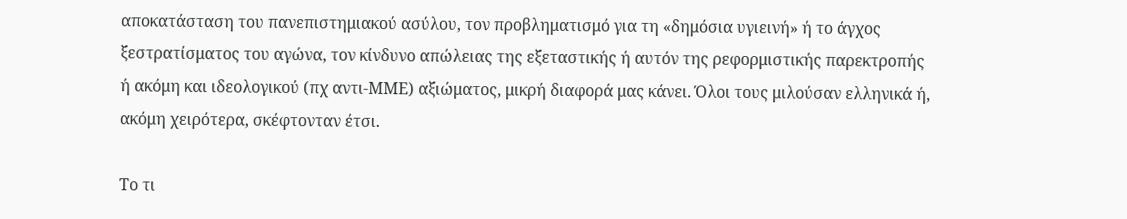αποκατάσταση του πανεπιστημιακού ασύλου, τον προβληματισμό για τη «δημόσια υγιεινή» ή το άγχος ξεστρατίσματος του αγώνα, τον κίνδυνο απώλειας της εξεταστικής ή αυτόν της ρεφορμιστικής παρεκτροπής ή ακόμη και ιδεολογικού (πχ αντι-ΜΜΕ) αξιώματος, μικρή διαφορά μας κάνει. Όλοι τους μιλούσαν ελληνικά ή, ακόμη χειρότερα, σκέφτονταν έτσι.

Το τι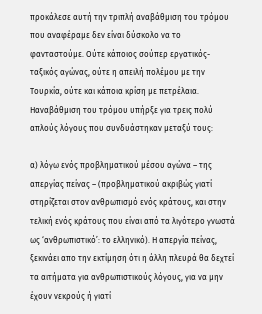προκάλεσε αυτή την τριπλή αναβάθμιση του τρόμου που αναφέραμε δεν είναι δύσκολο να το φανταστούμε. Ούτε κάποιος σούπερ εργατικός-ταξικός αγώνας, ούτε η απειλή πολέμου με την Τουρκία, ούτε και κάποια κρίση με πετρέλαια. Ηαναβάθμιση του τρόμου υπήρξε για τρεις πολύ απλούς λόγους που συνδυάστηκαν μεταξύ τους:

α) λόγω ενός προβληματικού μέσου αγώνα – της απεργίας πείνας – (προβληματικού ακριβώς γιατί στηρίζεται στον ανθρωπισμό ενός κράτους, και στην τελική ενός κράτους που είναι από τα λιγότερο γνωστά ως ‘ανθρωπιστικό’: το ελληνικό). Η απεργία πείνας, ξεκινάει απο την εκτίμηση ότι η άλλη πλευρά θα δεχτεί τα αιτήματα για ανθρωπιστικούς λόγους, για να μην έχουν νεκρούς ή γιατί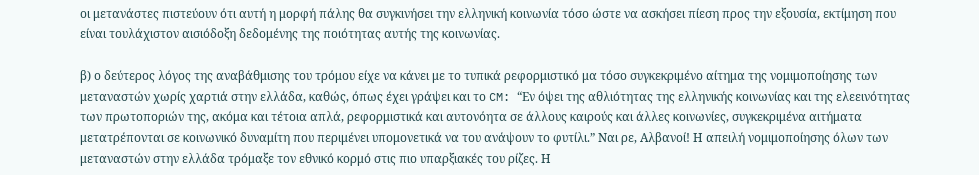οι μετανάστες πιστεύουν ότι αυτή η μορφή πάλης θα συγκινήσει την ελληνική κοινωνία τόσο ώστε να ασκήσει πίεση προς την εξουσία, εκτίμηση που είναι τουλάχιστον αισιόδοξη δεδομένης της ποιότητας αυτής της κοινωνίας.

β) ο δεύτερος λόγος της αναβάθμισης του τρόμου είχε να κάνει με το τυπικά ρεφορμιστικό μα τόσο συγκεκριμένο αίτημα της νομιμοποίησης των μεταναστών χωρίς χαρτιά στην ελλάδα, καθώς, όπως έχει γράψει και το CM: “Εν όψει της αθλιότητας της ελληνικής κοινωνίας και της ελεεινότητας των πρωτοποριών της, ακόμα και τέτοια απλά, ρεφορμιστικά και αυτονόητα σε άλλους καιρούς και άλλες κοινωνίες, συγκεκριμένα αιτήματα μετατρέπονται σε κοινωνικό δυναμίτη που περιμένει υπομονετικά να του ανάψουν το φυτίλι.” Ναι ρε, Αλβανοί! Η απειλή νομιμοποίησης όλων των μεταναστών στην ελλάδα τρόμαξε τον εθνικό κορμό στις πιο υπαρξιακές του ρίζες. Η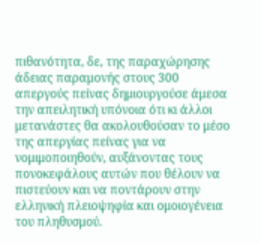πιθανότητα, δε, της παραχώρησης άδειας παραμονής στους 300 απεργούς πείνας δημιουργούσε άμεσα την απειλητική υπόνοια ότι κι άλλοι μετανάστες θα ακολουθούσαν το μέσο της απεργίας πείνας για να νομιμοποιηθούν, αυξάνοντας τους πονοκεφάλους αυτών που θέλουν να πιστεύουν και να ποντάρουν στην ελληνική πλειοψηφία και ομοιογένεια του πληθυσμού.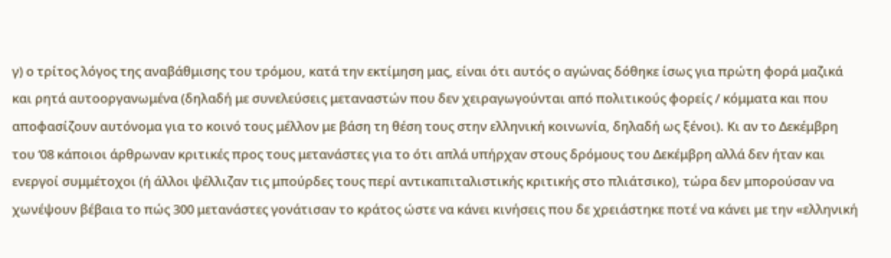γ) ο τρίτος λόγος της αναβάθμισης του τρόμου, κατά την εκτίμηση μας, είναι ότι αυτός ο αγώνας δόθηκε ίσως για πρώτη φορά μαζικά και ρητά αυτοοργανωμένα (δηλαδή με συνελεύσεις μεταναστών που δεν χειραγωγούνται από πολιτικούς φορείς / κόμματα και που αποφασίζουν αυτόνομα για το κοινό τους μέλλον με βάση τη θέση τους στην ελληνική κοινωνία, δηλαδή ως ξένοι). Κι αν το Δεκέμβρη του ‘08 κάποιοι άρθρωναν κριτικές προς τους μετανάστες για το ότι απλά υπήρχαν στους δρόμους του Δεκέμβρη αλλά δεν ήταν και ενεργοί συμμέτοχοι (ή άλλοι ψέλλιζαν τις μπούρδες τους περί αντικαπιταλιστικής κριτικής στο πλιάτσικο), τώρα δεν μπορούσαν να χωνέψουν βέβαια το πώς 300 μετανάστες γονάτισαν το κράτος ώστε να κάνει κινήσεις που δε χρειάστηκε ποτέ να κάνει με την «ελληνική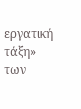εργατική τάξη» των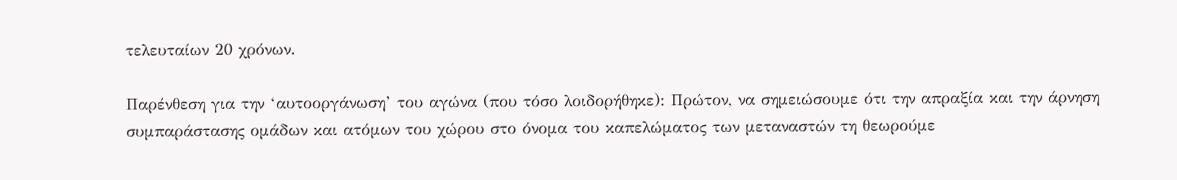τελευταίων 20 χρόνων.

Παρένθεση για την ‘αυτοοργάνωση’ του αγώνα (που τόσο λοιδορήθηκε): Πρώτον, να σημειώσουμε ότι την απραξία και την άρνηση συμπαράστασης ομάδων και ατόμων του χώρου στο όνομα του καπελώματος των μεταναστών τη θεωρούμε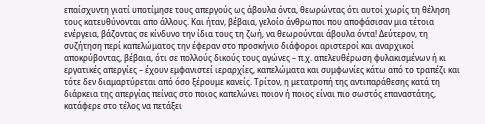επαίσχυντη γιατί υποτίμησε τους απεργούς ως άβουλα όντα, θεωρώντας ότι αυτοί χωρίς τη θέληση τους κατευθύνονται απο άλλους. Και ήταν, βέβαια, γελοίο άνθρωποι που αποφάσισαν μια τέτοια ενέργεια, βάζοντας σε κίνδυνο την ίδια τους τη ζωή, να θεωρούνται άβουλα όντα! Δεύτερον, τη συζήτηση περί καπελώματος την έφεραν στο προσκήνιο διάφοροι αριστεροί και αναρχικοί αποκρύβοντας, βέβαια, ότι σε πολλούς δικούς τους αγώνες – π.χ. απελευθέρωση φυλακισμένων ή κι εργατικές απεργίες – έχουν εμφανιστεί ιεραρχίες, καπελώματα και συμφωνίες κάτω από το τραπέζι και τότε δεν διαμαρτύρεται από όσο ξέρουμε κανείς. Τρίτον, η μετατροπή της αντιπαράθεσης κατά τη διάρκεια της απεργίας πείνας στο ποιος καπελώνει ποιον ή ποιος είναι πιο σωστός επαναστάτης, κατάφερε στο τέλος να πετάξει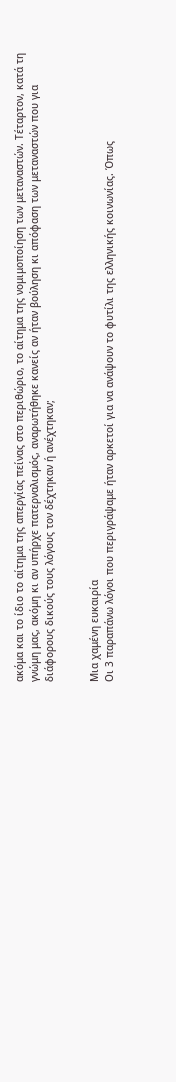ακόμα και το ίδιο το αίτημα της απεργίας πείνας στο περιθώριο, το αίτημα της νομιμοποίηση των μεταναστών. Τέταρτον, κατά τη γνώμη μας, ακόμη κι αν υπήρχε πατερναλισμός, αναρωτήθηκε κανείς αν ήταν βούληση κι απόφαση των μεταναστών που για διάφορους δικούς τους λόγους τον δέχτηκαν ή ανέχτηκαν;


Μια χαμένη ευκαιρία
Οι 3 παραπάνω λόγοι που περιγράψαμε ήταν αρκετοί για να ανάψουν το φυτίλι της ελληνικής κοινωνίας. Όπως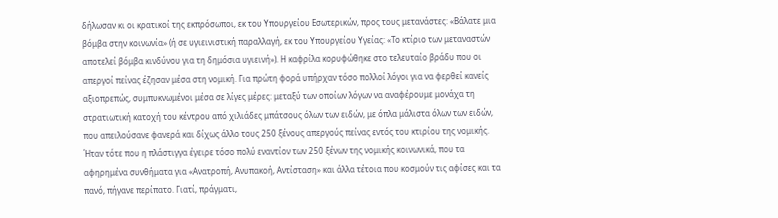δήλωσαν κι οι κρατικοί της εκπρόσωποι, εκ του Υπουργείου Εσωτερικών, προς τους μετανάστες: «Βάλατε μια βόμβα στην κοινωνία» (ή σε υγιεινιστική παραλλαγή, εκ του Υπουργείου Υγείας: «Το κτίριο των μεταναστών αποτελεί βόμβα κινδύνου για τη δημόσια υγιεινή»). Η καφρίλα κορυφώθηκε στο τελευταίο βράδυ που οι απεργοί πείνας έζησαν μέσα στη νομική. Για πρώτη φορά υπήρχαν τόσο πολλοί λόγοι για να φερθεί κανείς αξιοπρεπώς, συμπυκνωμένοι μέσα σε λίγες μέρες: μεταξύ των οποίων λόγων να αναφέρουμε μονάχα τη στρατιωτική κατοχή του κέντρου από χιλιάδες μπάτσους όλων των ειδών, με όπλα μάλιστα όλων των ειδών, που απειλούσανε φανερά και δίχως άλλο τους 250 ξένους απεργούς πείνας εντός του κτιρίου της νομικής. Ήταν τότε που η πλάστιγγα έγειρε τόσο πολύ εναντίον των 250 ξένων της νομικής κοινωνικά, που τα αφηρημένα συνθήματα για «Ανατροπή, Ανυπακοή, Αντίσταση» και άλλα τέτοια που κοσμούν τις αφίσες και τα πανό, πήγανε περίπατο. Γιατί, πράγματι,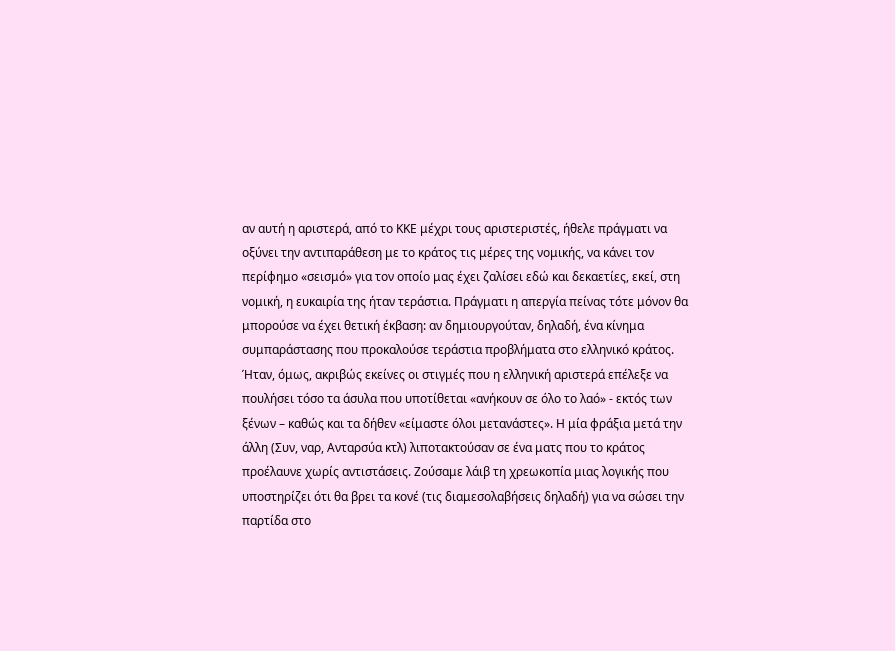αν αυτή η αριστερά, από το ΚΚΕ μέχρι τους αριστεριστές, ήθελε πράγματι να οξύνει την αντιπαράθεση με το κράτος τις μέρες της νομικής, να κάνει τον περίφημο «σεισμό» για τον οποίο μας έχει ζαλίσει εδώ και δεκαετίες, εκεί, στη νομική, η ευκαιρία της ήταν τεράστια. Πράγματι η απεργία πείνας τότε μόνον θα μπορούσε να έχει θετική έκβαση: αν δημιουργούταν, δηλαδή, ένα κίνημα συμπαράστασης που προκαλούσε τεράστια προβλήματα στο ελληνικό κράτος. Ήταν, όμως, ακριβώς εκείνες οι στιγμές που η ελληνική αριστερά επέλεξε να πουλήσει τόσο τα άσυλα που υποτίθεται «ανήκουν σε όλο το λαό» - εκτός των ξένων – καθώς και τα δήθεν «είμαστε όλοι μετανάστες». Η μία φράξια μετά την άλλη (Συν, ναρ, Ανταρσύα κτλ) λιποτακτούσαν σε ένα ματς που το κράτος προέλαυνε χωρίς αντιστάσεις. Ζούσαμε λάιβ τη χρεωκοπία μιας λογικής που υποστηρίζει ότι θα βρει τα κονέ (τις διαμεσολαβήσεις δηλαδή) για να σώσει την παρτίδα στο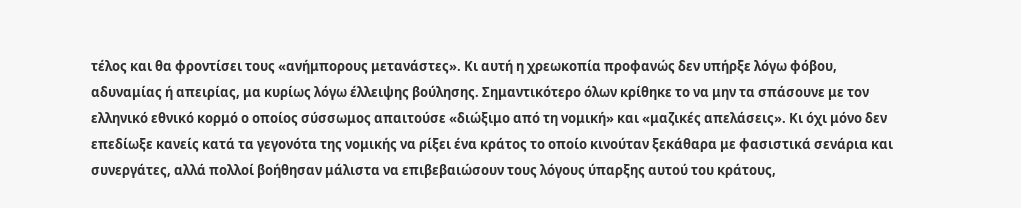τέλος και θα φροντίσει τους «ανήμπορους μετανάστες». Κι αυτή η χρεωκοπία προφανώς δεν υπήρξε λόγω φόβου, αδυναμίας ή απειρίας, μα κυρίως λόγω έλλειψης βούλησης. Σημαντικότερο όλων κρίθηκε το να μην τα σπάσουνε με τον ελληνικό εθνικό κορμό ο οποίος σύσσωμος απαιτούσε «διώξιμο από τη νομική» και «μαζικές απελάσεις». Κι όχι μόνο δεν επεδίωξε κανείς κατά τα γεγονότα της νομικής να ρίξει ένα κράτος το οποίο κινούταν ξεκάθαρα με φασιστικά σενάρια και συνεργάτες, αλλά πολλοί βοήθησαν μάλιστα να επιβεβαιώσουν τους λόγους ύπαρξης αυτού του κράτους,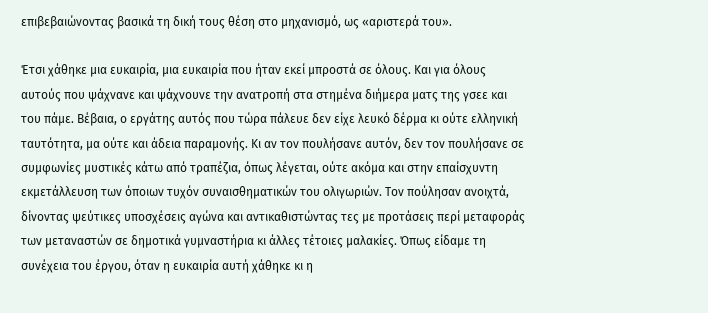επιβεβαιώνοντας βασικά τη δική τους θέση στο μηχανισμό, ως «αριστερά του».

Έτσι χάθηκε μια ευκαιρία, μια ευκαιρία που ήταν εκεί μπροστά σε όλους. Και για όλους αυτούς που ψάχνανε και ψάχνουνε την ανατροπή στα στημένα διήμερα ματς της γσεε και του πάμε. Βέβαια, ο εργάτης αυτός που τώρα πάλευε δεν είχε λευκό δέρμα κι ούτε ελληνική ταυτότητα, μα ούτε και άδεια παραμονής. Κι αν τον πουλήσανε αυτόν, δεν τον πουλήσανε σε συμφωνίες μυστικές κάτω από τραπέζια, όπως λέγεται, ούτε ακόμα και στην επαίσχυντη εκμετάλλευση των όποιων τυχόν συναισθηματικών του ολιγωριών. Τον πούλησαν ανοιχτά, δίνοντας ψεύτικες υποσχέσεις αγώνα και αντικαθιστώντας τες με προτάσεις περί μεταφοράς των μεταναστών σε δημοτικά γυμναστήρια κι άλλες τέτοιες μαλακίες. Όπως είδαμε τη συνέχεια του έργου, όταν η ευκαιρία αυτή χάθηκε κι η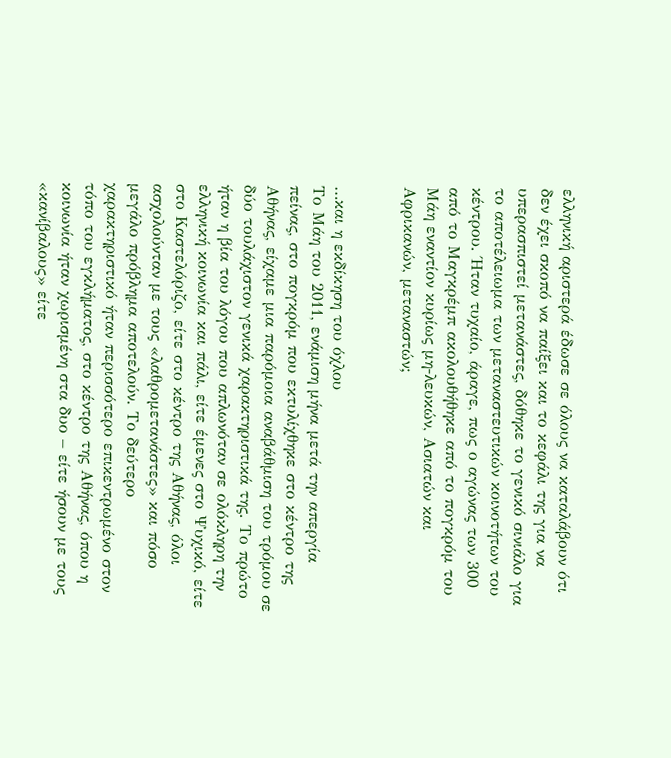ελληνική αριστερά έδωσε σε όλους να καταλάβουν ότι δεν έχει σκοπό να παίξει και το κεφάλι της για να υπερασπιστεί μετανάστες, δόθηκε το γενικό σινιάλο για το αποτέλειωμα των μεταναστευτικών κοινοτήτων του κέντρου. Ήταν τυχαίο, άραγε, πως ο αγώνας των 300 από το Μαγκρέμπ ακολουθήθηκε από το πογκρόμ του Μάη εναντίον κυρίως μη-λευκών, Ασιατών και Αφρικανών, μεταναστών;


…και η εκδίκηση του όχλου
Το Μάη του 2011, ενάμιση μήνα μετά την απεργία πείνας, στο πογκρόμ που εκτυλίχθηκε στο κέντρο της Αθήνας, είχαμε μια παρόμοια αναβάθμιση του τρόμου σε δύο τουλάχιστον γενικά χαρακτηριστικά της. Το πρώτο ήταν η βία του λόγου που απλωνόταν σε ολόκληρη την ελληνική κοινωνία και πάλι, είτε έμενες στο Ψυχικό, είτε στο Καστελόριζο, είτε στο κέντρο της Αθήνας, όλοι ασχολούνταν με τους «λαθρομετανάστες» και πόσο μεγάλο πρόβλημα αποτελούν. Το δεύτερο χαρακτηριστικό ήταν περισσότερο επικεντρωμένο στον τόπο του εγκλήματος, στο κέντρο της Αθήνας, όπου η κοινωνία ήταν χωρισμένη στα δυο – είτε ήσουν με τους «κανίβαλους» είτε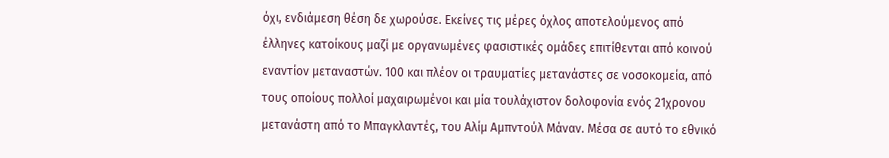όχι, ενδιάμεση θέση δε χωρούσε. Εκείνες τις μέρες όχλος αποτελούμενος από έλληνες κατοίκους μαζί με οργανωμένες φασιστικές ομάδες επιτίθενται από κοινού εναντίον μεταναστών. 100 και πλέον οι τραυματίες μετανάστες σε νοσοκομεία, από τους οποίους πολλοί μαχαιρωμένοι και μία τουλάχιστον δολοφονία ενός 21χρονου μετανάστη από το Μπαγκλαντές, του Αλίμ Αμπντούλ Μάναν. Μέσα σε αυτό το εθνικό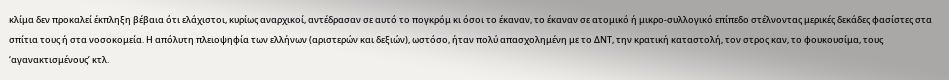κλίμα δεν προκαλεί έκπληξη βέβαια ότι ελάχιστοι, κυρίως αναρχικοί, αντέδρασαν σε αυτό το πογκρόμ κι όσοι το έκαναν, το έκαναν σε ατομικό ή μικρο-συλλογικό επίπεδο στέλνοντας μερικές δεκάδες φασίστες στα σπίτια τους ή στα νοσοκομεία. Η απόλυτη πλειοψηφία των ελλήνων (αριστερών και δεξιών), ωστόσο, ήταν πολύ απασχολημένη με το ΔΝΤ, την κρατική καταστολή, τον στρος καν, το φουκουσίμα, τους ‘αγανακτισμένους’ κτλ.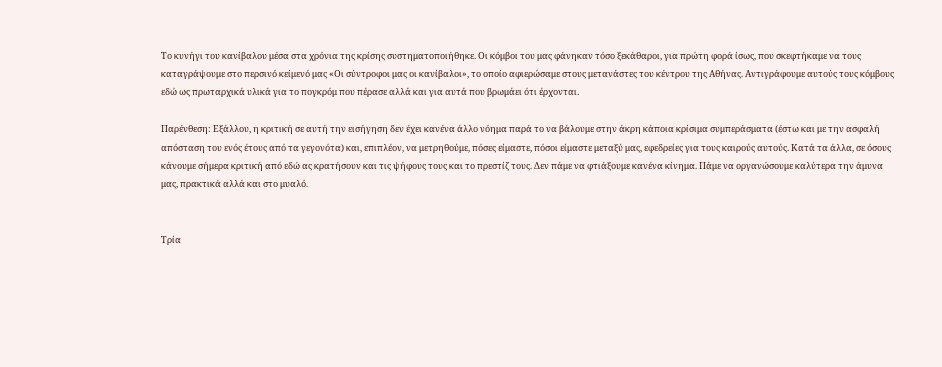Το κυνήγι του κανίβαλου μέσα στα χρόνια της κρίσης συστηματοποιήθηκε. Οι κόμβοι του μας φάνηκαν τόσο ξεκάθαροι, για πρώτη φορά ίσως, που σκεφτήκαμε να τους καταγράψουμε στο περσινό κείμενό μας «Οι σύντροφοι μας οι κανίβαλοι», το οποίο αφιερώσαμε στους μετανάστες του κέντρου της Αθήνας. Αντιγράφουμε αυτούς τους κόμβους εδώ ως πρωταρχικά υλικά για το πογκρόμ που πέρασε αλλά και για αυτά που βρωμάει ότι έρχονται.

Παρένθεση: Εξάλλου, η κριτική σε αυτή την εισήγηση δεν έχει κανένα άλλο νόημα παρά το να βάλουμε στην άκρη κάποια κρίσιμα συμπεράσματα (έστω και με την ασφαλή απόσταση του ενός έτους από τα γεγονότα) και, επιπλέον, να μετρηθούμε, πόσες είμαστε, πόσοι είμαστε μεταξύ μας, εφεδρείες για τους καιρούς αυτούς. Κατά τα άλλα, σε όσους κάνουμε σήμερα κριτική από εδώ ας κρατήσουν και τις ψήφους τους και το πρεστίζ τους. Δεν πάμε να φτιάξουμε κανένα κίνημα. Πάμε να οργανώσουμε καλύτερα την άμυνα μας, πρακτικά αλλά και στο μυαλό.


Τρία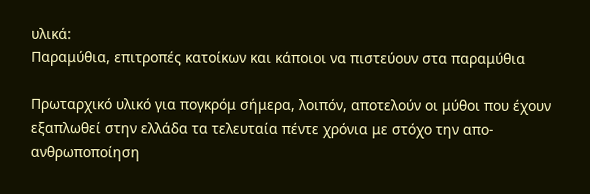υλικά:
Παραμύθια, επιτροπές κατοίκων και κάποιοι να πιστεύουν στα παραμύθια

Πρωταρχικό υλικό για πογκρόμ σήμερα, λοιπόν, αποτελούν οι μύθοι που έχουν εξαπλωθεί στην ελλάδα τα τελευταία πέντε χρόνια με στόχο την απο-ανθρωποποίηση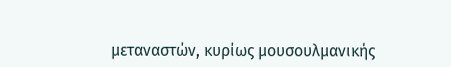μεταναστών, κυρίως μουσουλμανικής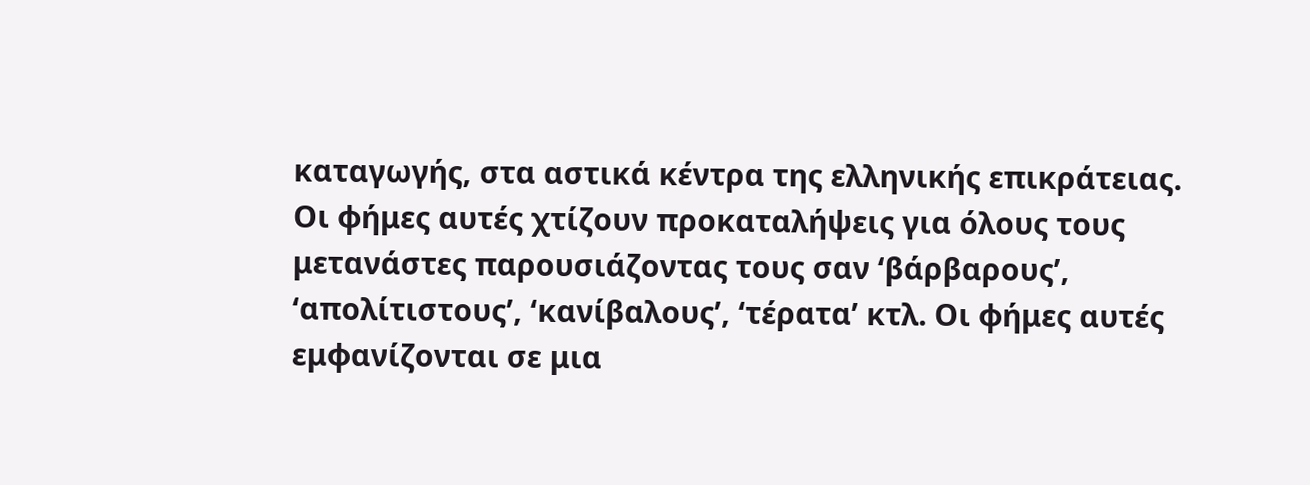καταγωγής, στα αστικά κέντρα της ελληνικής επικράτειας. Οι φήμες αυτές χτίζουν προκαταλήψεις για όλους τους μετανάστες παρουσιάζοντας τους σαν ‘βάρβαρους’, ‘απολίτιστους’, ‘κανίβαλους’, ‘τέρατα’ κτλ. Οι φήμες αυτές εμφανίζονται σε μια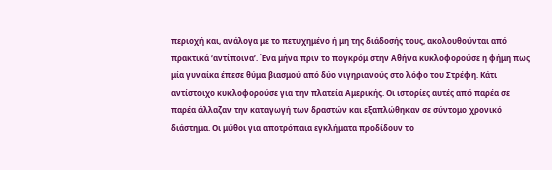περιοχή και, ανάλογα με το πετυχημένο ή μη της διάδοσής τους, ακολουθούνται από πρακτικά ‘αντίποινα’. Ένα μήνα πριν το πογκρόμ στην Αθήνα κυκλοφορούσε η φήμη πως μία γυναίκα έπεσε θύμα βιασμού από δύο νιγηριανούς στο λόφο του Στρέφη. Κάτι αντίστοιχο κυκλοφορούσε για την πλατεία Αμερικής. Οι ιστορίες αυτές από παρέα σε παρέα άλλαζαν την καταγωγή των δραστών και εξαπλώθηκαν σε σύντομο χρονικό διάστημα. Οι μύθοι για αποτρόπαια εγκλήματα προδίδουν το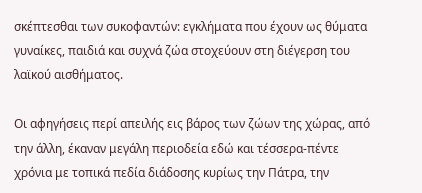σκέπτεσθαι των συκοφαντών: εγκλήματα που έχουν ως θύματα γυναίκες, παιδιά και συχνά ζώα στοχεύουν στη διέγερση του λαϊκού αισθήματος.

Οι αφηγήσεις περί απειλής εις βάρος των ζώων της χώρας, από την άλλη, έκαναν μεγάλη περιοδεία εδώ και τέσσερα-πέντε χρόνια με τοπικά πεδία διάδοσης κυρίως την Πάτρα, την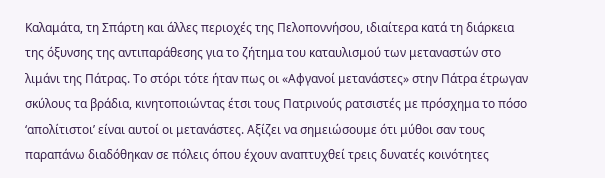Καλαμάτα, τη Σπάρτη και άλλες περιοχές της Πελοποννήσου, ιδιαίτερα κατά τη διάρκεια της όξυνσης της αντιπαράθεσης για το ζήτημα του καταυλισμού των μεταναστών στο λιμάνι της Πάτρας. Το στόρι τότε ήταν πως οι «Αφγανοί μετανάστες» στην Πάτρα έτρωγαν σκύλους τα βράδια, κινητοποιώντας έτσι τους Πατρινούς ρατσιστές με πρόσχημα το πόσο ‘απολίτιστοι’ είναι αυτοί οι μετανάστες. Αξίζει να σημειώσουμε ότι μύθοι σαν τους παραπάνω διαδόθηκαν σε πόλεις όπου έχουν αναπτυχθεί τρεις δυνατές κοινότητες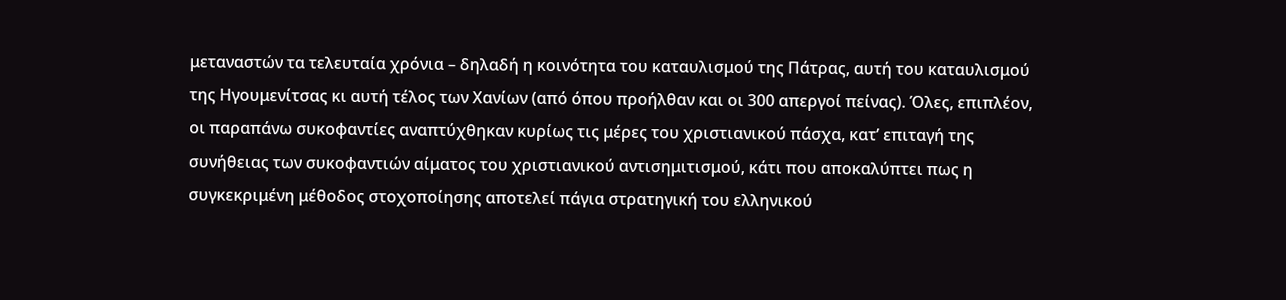μεταναστών τα τελευταία χρόνια – δηλαδή η κοινότητα του καταυλισμού της Πάτρας, αυτή του καταυλισμού της Ηγουμενίτσας κι αυτή τέλος των Χανίων (από όπου προήλθαν και οι 300 απεργοί πείνας). Όλες, επιπλέον, οι παραπάνω συκοφαντίες αναπτύχθηκαν κυρίως τις μέρες του χριστιανικού πάσχα, κατ’ επιταγή της συνήθειας των συκοφαντιών αίματος του χριστιανικού αντισημιτισμού, κάτι που αποκαλύπτει πως η συγκεκριμένη μέθοδος στοχοποίησης αποτελεί πάγια στρατηγική του ελληνικού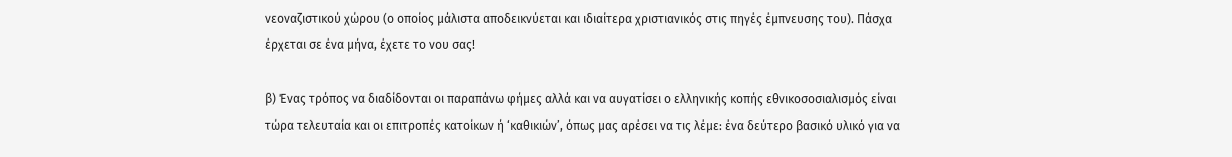νεοναζιστικού χώρου (ο οποίος μάλιστα αποδεικνύεται και ιδιαίτερα χριστιανικός στις πηγές έμπνευσης του). Πάσχα έρχεται σε ένα μήνα, έχετε το νου σας!

β) Ένας τρόπος να διαδίδονται οι παραπάνω φήμες αλλά και να αυγατίσει ο ελληνικής κοπής εθνικοσοσιαλισμός είναι τώρα τελευταία και οι επιτροπές κατοίκων ή ‘καθικιών’, όπως μας αρέσει να τις λέμε: ένα δεύτερο βασικό υλικό για να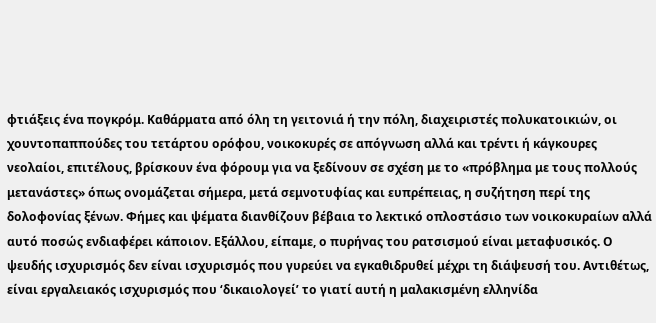φτιάξεις ένα πογκρόμ. Καθάρματα από όλη τη γειτονιά ή την πόλη, διαχειριστές πολυκατοικιών, οι χουντοπαππούδες του τετάρτου ορόφου, νοικοκυρές σε απόγνωση αλλά και τρέντι ή κάγκουρες νεολαίοι, επιτέλους, βρίσκουν ένα φόρουμ για να ξεδίνουν σε σχέση με το «πρόβλημα με τους πολλούς μετανάστες» όπως ονομάζεται σήμερα, μετά σεμνοτυφίας και ευπρέπειας, η συζήτηση περί της δολοφονίας ξένων. Φήμες και ψέματα διανθίζουν βέβαια το λεκτικό οπλοστάσιο των νοικοκυραίων αλλά αυτό ποσώς ενδιαφέρει κάποιον. Εξάλλου, είπαμε, ο πυρήνας του ρατσισμού είναι μεταφυσικός. Ο ψευδής ισχυρισμός δεν είναι ισχυρισμός που γυρεύει να εγκαθιδρυθεί μέχρι τη διάψευσή του. Αντιθέτως, είναι εργαλειακός ισχυρισμός που ‘δικαιολογεί’ το γιατί αυτή η μαλακισμένη ελληνίδα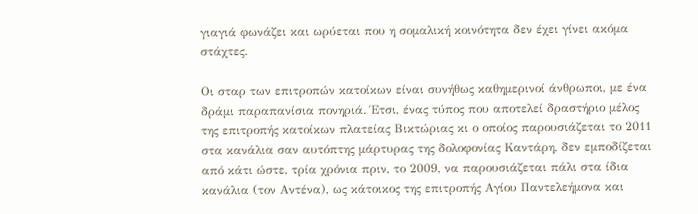γιαγιά φωνάζει και ωρύεται που η σομαλική κοινότητα δεν έχει γίνει ακόμα στάχτες.

Οι σταρ των επιτροπών κατοίκων είναι συνήθως καθημερινοί άνθρωποι, με ένα δράμι παραπανίσια πονηριά. Έτσι, ένας τύπος που αποτελεί δραστήριο μέλος της επιτροπής κατοίκων πλατείας Βικτώριας κι ο οποίος παρουσιάζεται το 2011 στα κανάλια σαν αυτόπτης μάρτυρας της δολοφονίας Καντάρη, δεν εμποδίζεται από κάτι ώστε, τρία χρόνια πριν, το 2009, να παρουσιάζεται πάλι στα ίδια κανάλια (τον Αντένα), ως κάτοικος της επιτροπής Αγίου Παντελεήμονα και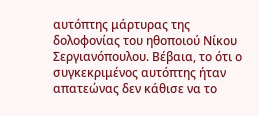αυτόπτης μάρτυρας της δολοφονίας του ηθοποιού Νίκου Σεργιανόπουλου. Βέβαια, το ότι ο συγκεκριμένος αυτόπτης ήταν απατεώνας δεν κάθισε να το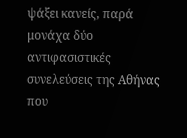ψάξει κανείς, παρά μονάχα δύο αντιφασιστικές συνελεύσεις της Αθήνας που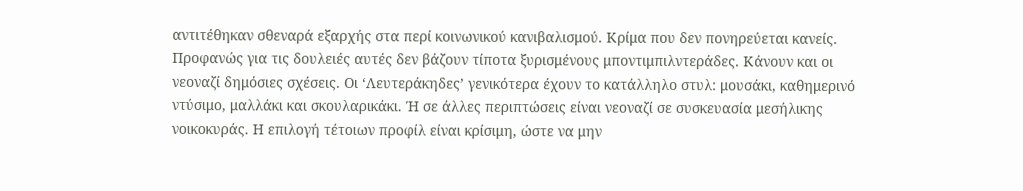αντιτέθηκαν σθεναρά εξαρχής στα περί κοινωνικού κανιβαλισμού. Κρίμα που δεν πονηρεύεται κανείς. Προφανώς για τις δουλειές αυτές δεν βάζουν τίποτα ξυρισμένους μποντιμπιλντεράδες. Κάνουν και οι νεοναζί δημόσιες σχέσεις. Οι ‘Λευτεράκηδες’ γενικότερα έχουν το κατάλληλο στυλ: μουσάκι, καθημερινό ντύσιμο, μαλλάκι και σκουλαρικάκι. Ή σε άλλες περιπτώσεις είναι νεοναζί σε συσκευασία μεσήλικης νοικοκυράς. Η επιλογή τέτοιων προφίλ είναι κρίσιμη, ώστε να μην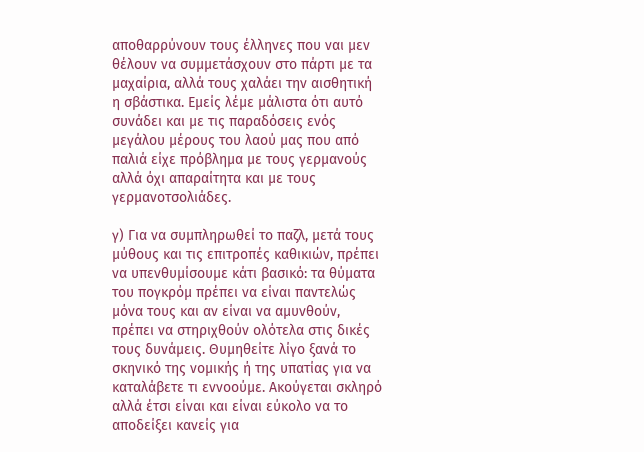αποθαρρύνουν τους έλληνες που ναι μεν θέλουν να συμμετάσχουν στο πάρτι με τα μαχαίρια, αλλά τους χαλάει την αισθητική η σβάστικα. Εμείς λέμε μάλιστα ότι αυτό συνάδει και με τις παραδόσεις ενός μεγάλου μέρους του λαού μας που από παλιά είχε πρόβλημα με τους γερμανούς αλλά όχι απαραίτητα και με τους γερμανοτσολιάδες.

γ) Για να συμπληρωθεί το παζλ, μετά τους μύθους και τις επιτροπές καθικιών, πρέπει να υπενθυμίσουμε κάτι βασικό: τα θύματα του πογκρόμ πρέπει να είναι παντελώς μόνα τους και αν είναι να αμυνθούν, πρέπει να στηριχθούν ολότελα στις δικές τους δυνάμεις. Θυμηθείτε λίγο ξανά το σκηνικό της νομικής ή της υπατίας για να καταλάβετε τι εννοούμε. Ακούγεται σκληρό αλλά έτσι είναι και είναι εύκολο να το αποδείξει κανείς για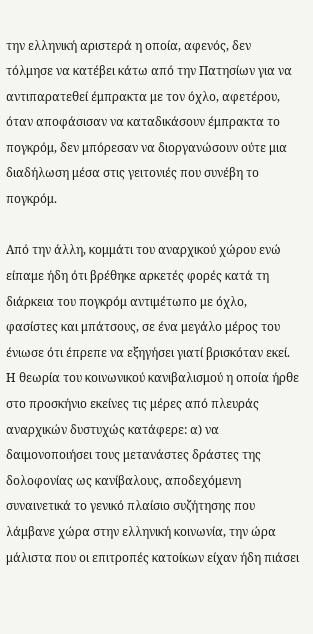την ελληνική αριστερά η οποία, αφενός, δεν τόλμησε να κατέβει κάτω από την Πατησίων για να αντιπαρατεθεί έμπρακτα με τον όχλο, αφετέρου, όταν αποφάσισαν να καταδικάσουν έμπρακτα το πογκρόμ, δεν μπόρεσαν να διοργανώσουν ούτε μια διαδήλωση μέσα στις γειτονιές που συνέβη το πογκρόμ.

Από την άλλη, κομμάτι του αναρχικού χώρου ενώ είπαμε ήδη ότι βρέθηκε αρκετές φορές κατά τη διάρκεια του πογκρόμ αντιμέτωπο με όχλο, φασίστες και μπάτσους, σε ένα μεγάλο μέρος του ένιωσε ότι έπρεπε να εξηγήσει γιατί βρισκόταν εκεί. Η θεωρία του κοινωνικού κανιβαλισμού η οποία ήρθε στο προσκήνιο εκείνες τις μέρες από πλευράς αναρχικών δυστυχώς κατάφερε: α) να δαιμονοποιήσει τους μετανάστες δράστες της δολοφονίας ως κανίβαλους, αποδεχόμενη συναινετικά το γενικό πλαίσιο συζήτησης που λάμβανε χώρα στην ελληνική κοινωνία, την ώρα μάλιστα που οι επιτροπές κατοίκων είχαν ήδη πιάσει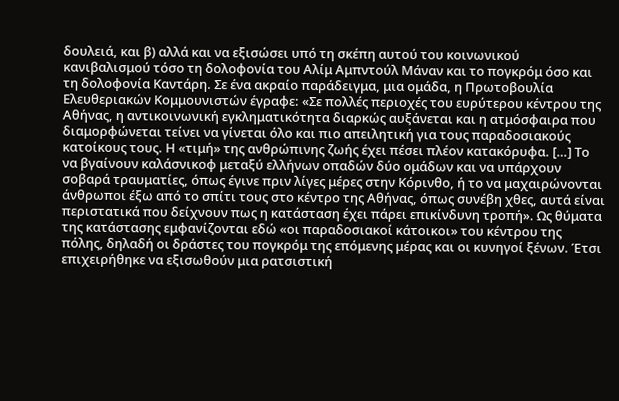δουλειά, και β) αλλά και να εξισώσει υπό τη σκέπη αυτού του κοινωνικού κανιβαλισμού τόσο τη δολοφονία του Αλίμ Αμπντούλ Μάναν και το πογκρόμ όσο και τη δολοφονία Καντάρη. Σε ένα ακραίο παράδειγμα, μια ομάδα, η Πρωτοβουλία Ελευθεριακών Κομμουνιστών έγραφε: «Σε πολλές περιοχές του ευρύτερου κέντρου της Αθήνας, η αντικοινωνική εγκληματικότητα διαρκώς αυξάνεται και η ατμόσφαιρα που διαμορφώνεται τείνει να γίνεται όλο και πιο απειλητική για τους παραδοσιακούς κατοίκους τους. Η «τιμή» της ανθρώπινης ζωής έχει πέσει πλέον κατακόρυφα. […] Το να βγαίνουν καλάσνικοφ μεταξύ ελλήνων οπαδών δύο ομάδων και να υπάρχουν σοβαρά τραυματίες, όπως έγινε πριν λίγες μέρες στην Κόρινθο, ή το να μαχαιρώνονται άνθρωποι έξω από το σπίτι τους στο κέντρο της Αθήνας, όπως συνέβη χθες, αυτά είναι περιστατικά που δείχνουν πως η κατάσταση έχει πάρει επικίνδυνη τροπή». Ως θύματα της κατάστασης εμφανίζονται εδώ «οι παραδοσιακοί κάτοικοι» του κέντρου της πόλης, δηλαδή οι δράστες του πογκρόμ της επόμενης μέρας και οι κυνηγοί ξένων. Έτσι επιχειρήθηκε να εξισωθούν μια ρατσιστική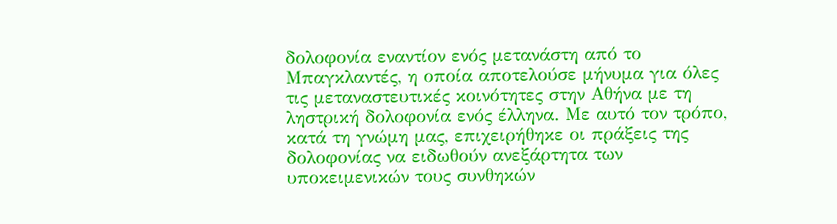δολοφονία εναντίον ενός μετανάστη από το Μπαγκλαντές, η οποία αποτελούσε μήνυμα για όλες τις μεταναστευτικές κοινότητες στην Αθήνα με τη ληστρική δολοφονία ενός έλληνα. Με αυτό τον τρόπο, κατά τη γνώμη μας, επιχειρήθηκε οι πράξεις της δολοφονίας να ειδωθούν ανεξάρτητα των υποκειμενικών τους συνθηκών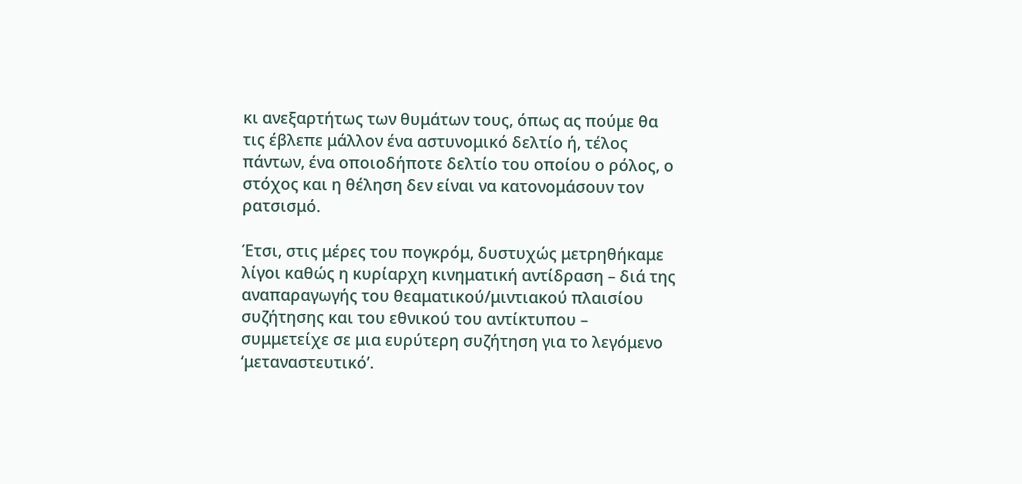κι ανεξαρτήτως των θυμάτων τους, όπως ας πούμε θα τις έβλεπε μάλλον ένα αστυνομικό δελτίο ή, τέλος πάντων, ένα οποιοδήποτε δελτίο του οποίου ο ρόλος, ο στόχος και η θέληση δεν είναι να κατονομάσουν τον ρατσισμό.

Έτσι, στις μέρες του πογκρόμ, δυστυχώς μετρηθήκαμε λίγοι καθώς η κυρίαρχη κινηματική αντίδραση – διά της αναπαραγωγής του θεαματικού/μιντιακού πλαισίου συζήτησης και του εθνικού του αντίκτυπου – συμμετείχε σε μια ευρύτερη συζήτηση για το λεγόμενο ‘μεταναστευτικό’.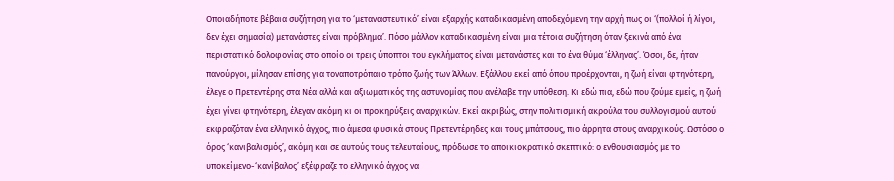Οποιαδήποτε βέβαια συζήτηση για το ‘μεταναστευτικό’ είναι εξαρχής καταδικασμένη αποδεχόμενη την αρχή πως οι ‘(πολλοί ή λίγοι, δεν έχει σημασία) μετανάστες είναι πρόβλημα’. Πόσο μάλλον καταδικασμένη είναι μια τέτοια συζήτηση όταν ξεκινά από ένα περιστατικό δολοφονίας στο οποίο οι τρεις ύποπτοι του εγκλήματος είναι μετανάστες και το ένα θύμα ‘έλληνας’. Όσοι, δε, ήταν πανούργοι, μίλησαν επίσης για τοναποτρόπαιο τρόπο ζωής των Άλλων. Εξάλλου εκεί από όπου προέρχονται, η ζωή είναι φτηνότερη, έλεγε ο Πρετεντέρης στα Νέα αλλά και αξιωματικός της αστυνομίας που ανέλαβε την υπόθεση. Κι εδώ πια, εδώ που ζούμε εμείς, η ζωή έχει γίνει φτηνότερη, έλεγαν ακόμη κι οι προκηρύξεις αναρχικών. Εκεί ακριβώς, στην πολιτισμική ακρούλα του συλλογισμού αυτού εκφραζόταν ένα ελληνικό άγχος, πιο άμεσα φυσικά στους Πρετεντέρηδες και τους μπάτσους, πιο άρρητα στους αναρχικούς. Ωστόσο ο όρος ‘κανιβαλισμός’, ακόμη και σε αυτούς τους τελευταίους, πρόδωσε το αποικιοκρατικό σκεπτικό: ο ενθουσιασμός με το υποκείμενο-‘κανίβαλος’ εξέφραζε το ελληνικό άγχος να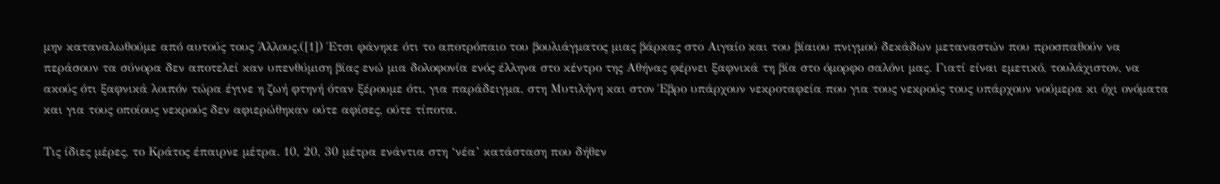μην καταναλωθούμε από αυτούς τους Άλλους.([1]) Έτσι φάνηκε ότι το αποτρόπαιο του βουλιάγματος μιας βάρκας στο Αιγαίο και του βίαιου πνιγμού δεκάδων μεταναστών που προσπαθούν να περάσουν τα σύνορα δεν αποτελεί καν υπενθύμιση βίας ενώ μια δολοφονία ενός έλληνα στο κέντρο της Αθήνας φέρνει ξαφνικά τη βία στο όμορφο σαλόνι μας. Γιατί είναι εμετικό, τουλάχιστον, να ακούς ότι ξαφνικά λοιπόν τώρα έγινε η ζωή φτηνή όταν ξέρουμε ότι, για παράδειγμα, στη Μυτιλήνη και στον Έβρο υπάρχουν νεκροταφεία που για τους νεκρούς τους υπάρχουν νούμερα κι όχι ονόματα και για τους οποίους νεκρούς δεν αφιερώθηκαν ούτε αφίσες, ούτε τίποτα.

Τις ίδιες μέρες, το Κράτος έπαιρνε μέτρα. 10, 20, 30 μέτρα ενάντια στη ‘νέα’ κατάσταση που δήθεν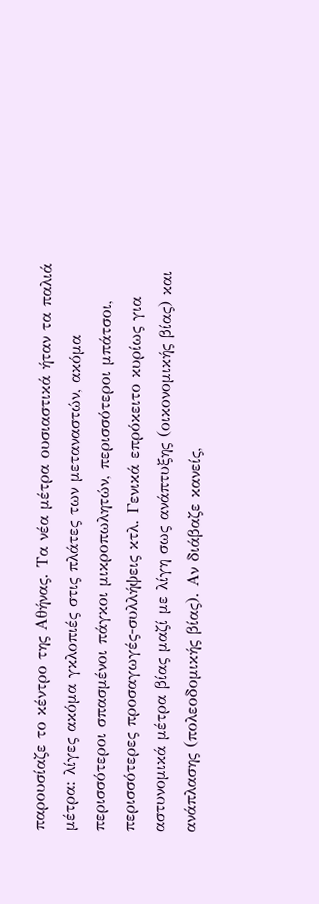παρουσίαζε το κέντρο της Αθήνας. Τα νέα μέτρα ουσιαστικά ήταν τα παλιά μέτρα: λίγες ακόμα γκλοπιές στις πλάτες των μεταναστών, ακόμα περισσότεροι σπασμένοι πάγκοι μικροπωλητών, περισσότεροι μπάτσοι, περισσότερες προσαγωγές-συλλήψεις κτλ. Γενικά επρόκειτο κυρίως για αστυνομικά μέτρα βίας μαζί με λίγη σως ανάπτυξης (οικονομικής βίας) και ανάπλασης (πολεοδομικής βίας). Αν διάβαζε κανείς,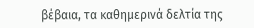βέβαια, τα καθημερινά δελτία της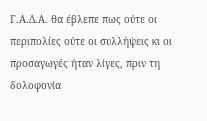Γ.Α.Δ.Α. θα έβλεπε πως ούτε οι περιπολίες ούτε οι συλλήψεις κι οι προσαγωγές ήταν λίγες, πριν τη δολοφονία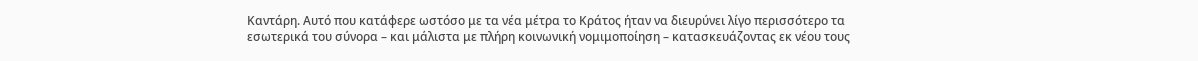Καντάρη. Αυτό που κατάφερε ωστόσο με τα νέα μέτρα το Κράτος ήταν να διευρύνει λίγο περισσότερο τα εσωτερικά του σύνορα – και μάλιστα με πλήρη κοινωνική νομιμοποίηση – κατασκευάζοντας εκ νέου τους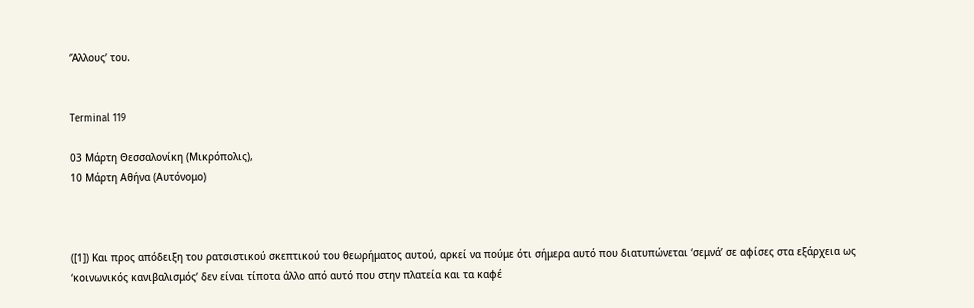‘Άλλους’ του.


Terminal 119

03 Μάρτη Θεσσαλονίκη (Μικρόπολις),
10 Μάρτη Αθήνα (Αυτόνομο)



([1]) Και προς απόδειξη του ρατσιστικού σκεπτικού του θεωρήματος αυτού, αρκεί να πούμε ότι σήμερα αυτό που διατυπώνεται ‘σεμνά’ σε αφίσες στα εξάρχεια ως ‘κοινωνικός κανιβαλισμός’ δεν είναι τίποτα άλλο από αυτό που στην πλατεία και τα καφέ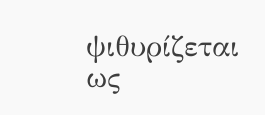ψιθυρίζεται ως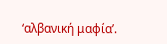‘αλβανική μαφία’.